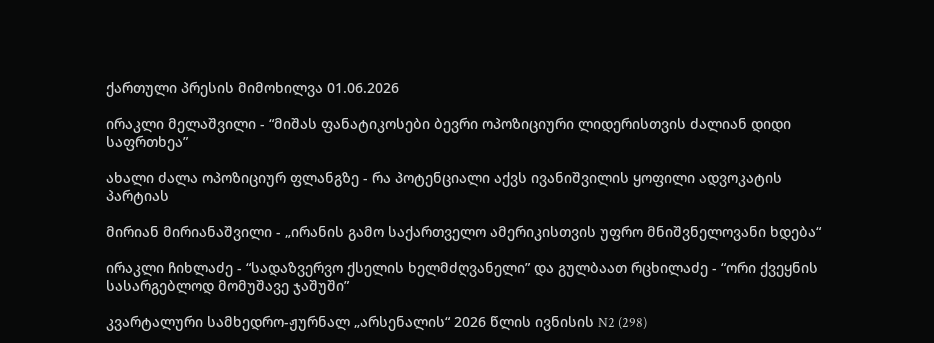ქართული პრესის მიმოხილვა 01.06.2026

ირაკლი მელაშვილი - “მიშას ფანატიკოსები ბევრი ოპოზიციური ლიდერისთვის ძალიან დიდი საფრთხეა”

ახალი ძალა ოპოზიციურ ფლანგზე - რა პოტენციალი აქვს ივანიშვილის ყოფილი ადვოკატის პარტიას

მირიან მირიანაშვილი - „ირანის გამო საქართველო ამერიკისთვის უფრო მნიშვნელოვანი ხდება“

ირაკლი ჩიხლაძე - “სადაზვერვო ქსელის ხელმძღვანელი” და გულბაათ რცხილაძე - “ორი ქვეყნის სასარგებლოდ მომუშავე ჯაშუში”

კვარტალური სამხედრო-ჟურნალ „არსენალის“ 2026 წლის ივნისის N2 (298)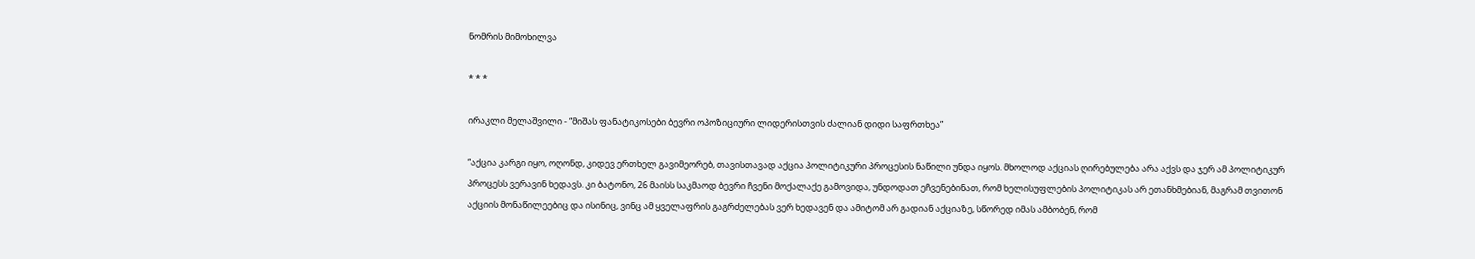ნომრის მიმოხილვა

* * *

ირაკლი მელაშვილი - “მიშას ფანატიკოსები ბევრი ოპოზიციური ლიდერისთვის ძალიან დიდი საფრთხეა”

“აქცია კარგი იყო, ოღონდ, კიდევ ერთხელ გავიმეორებ, თავისთავად აქცია პოლიტიკური პროცესის ნაწილი უნდა იყოს. მხოლოდ აქციას ღირებულება არა აქვს და ჯერ ამ პოლიტიკურ პროცესს ვერავინ ხედავს. კი ბატონო, 26 მაისს საკმაოდ ბევრი ჩვენი მოქალაქე გამოვიდა, უნდოდათ ეჩვენებინათ, რომ ხელისუფლების პოლიტიკას არ ეთანხმებიან, მაგრამ თვითონ აქციის მონაწილეებიც და ისინიც, ვინც ამ ყველაფრის გაგრძელებას ვერ ხედავენ და ამიტომ არ გადიან აქციაზე, სწორედ იმას ამბობენ, რომ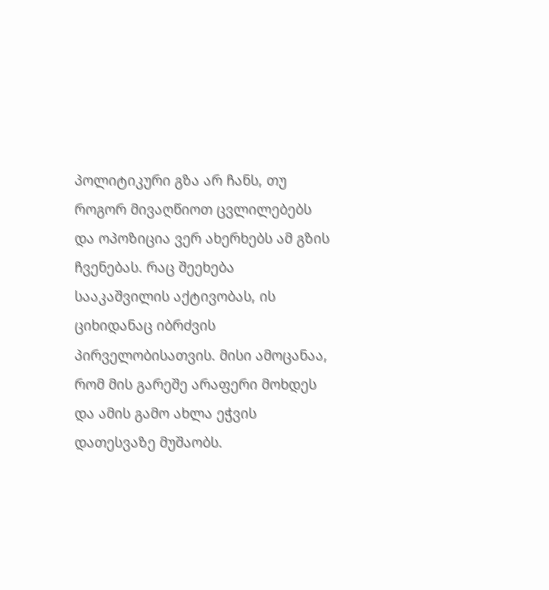პოლიტიკური გზა არ ჩანს, თუ როგორ მივაღწიოთ ცვლილებებს და ოპოზიცია ვერ ახერხებს ამ გზის ჩვენებას. რაც შეეხება სააკაშვილის აქტივობას, ის ციხიდანაც იბრძვის პირველობისათვის. მისი ამოცანაა, რომ მის გარეშე არაფერი მოხდეს და ამის გამო ახლა ეჭვის დათესვაზე მუშაობს.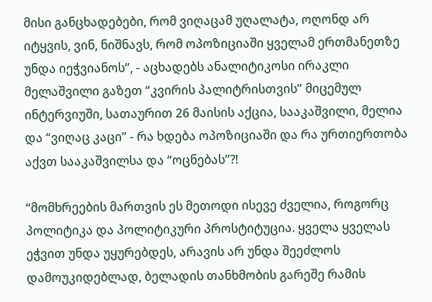მისი განცხადებები, რომ ვიღაცამ უღალატა, ოღონდ არ იტყვის, ვინ, ნიშნავს, რომ ოპოზიციაში ყველამ ერთმანეთზე უნდა იეჭვიანოს”, - აცხადებს ანალიტიკოსი ირაკლი მელაშვილი გაზეთ “კვირის პალიტრისთვის” მიცემულ ინტერვიუში, სათაურით 26 მაისის აქცია, სააკაშვილი, მელია და “ვიღაც კაცი” - რა ხდება ოპოზიციაში და რა ურთიერთობა აქვთ სააკაშვილსა და “ოცნებას”?!

“მომხრეების მართვის ეს მეთოდი ისევე ძველია, როგორც პოლიტიკა და პოლიტიკური პროსტიტუცია. ყველა ყველას ეჭვით უნდა უყურებდეს, არავის არ უნდა შეეძლოს დამოუკიდებლად, ბელადის თანხმობის გარეშე რამის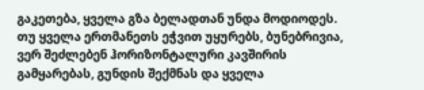გაკეთება, ყველა გზა ბელადთან უნდა მოდიოდეს. თუ ყველა ერთმანეთს ეჭვით უყურებს, ბუნებრივია, ვერ შეძლებენ ჰორიზონტალური კავშირის გამყარებას, გუნდის შექმნას და ყველა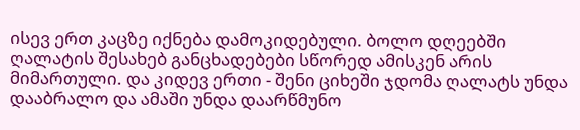ისევ ერთ კაცზე იქნება დამოკიდებული. ბოლო დღეებში ღალატის შესახებ განცხადებები სწორედ ამისკენ არის მიმართული. და კიდევ ერთი - შენი ციხეში ჯდომა ღალატს უნდა დააბრალო და ამაში უნდა დაარწმუნო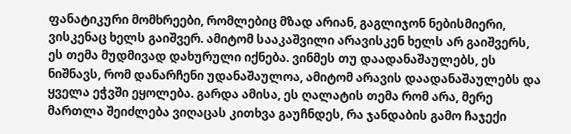ფანატიკური მომხრეები, რომლებიც მზად არიან, გაგლიჯონ ნებისმიერი, ვისკენაც ხელს გაიშვერ. ამიტომ სააკაშვილი არავისკენ ხელს არ გაიშვერს, ეს თემა მუდმივად დახურული იქნება. ვინმეს თუ დაადანაშაულებს, ეს ნიშნავს, რომ დანარჩენი უდანაშაულოა, ამიტომ არავის დაადანაშაულებს და ყველა ეჭვში ეყოლება. გარდა ამისა, ეს ღალატის თემა რომ არა, მერე მართლა შეიძლება ვიღაცას კითხვა გაუჩნდეს, რა ჯანდაბის გამო ჩაჯექი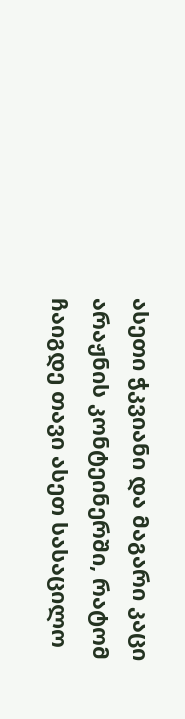ასეთი ჭკვიანი და მაგარი კაცი არაჟნის კონტეინერში, რატომ ჩაიგდე თავი ასეთ სასაცილო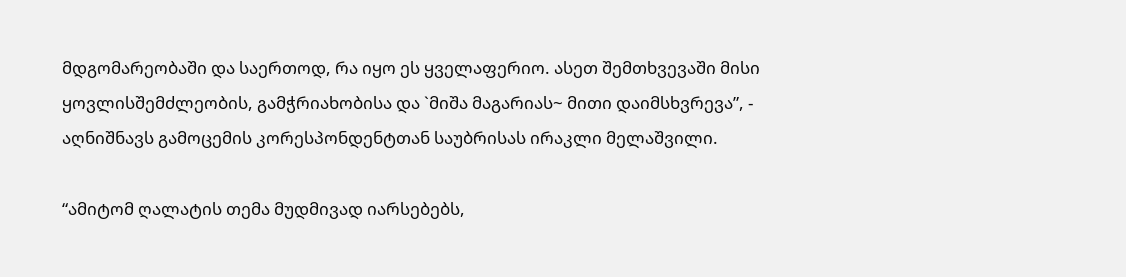მდგომარეობაში და საერთოდ, რა იყო ეს ყველაფერიო. ასეთ შემთხვევაში მისი ყოვლისშემძლეობის, გამჭრიახობისა და `მიშა მაგარიას~ მითი დაიმსხვრევა”, - აღნიშნავს გამოცემის კორესპონდენტთან საუბრისას ირაკლი მელაშვილი.

“ამიტომ ღალატის თემა მუდმივად იარსებებს,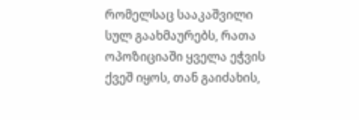რომელსაც სააკაშვილი სულ გაახმაურებს, რათა ოპოზიციაში ყველა ეჭვის ქვეშ იყოს, თან გაიძახის,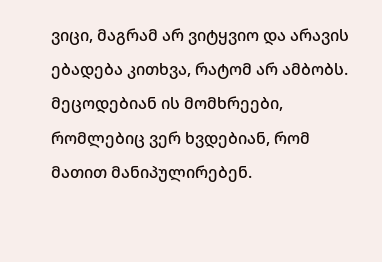ვიცი, მაგრამ არ ვიტყვიო და არავის ებადება კითხვა, რატომ არ ამბობს. მეცოდებიან ის მომხრეები, რომლებიც ვერ ხვდებიან, რომ მათით მანიპულირებენ.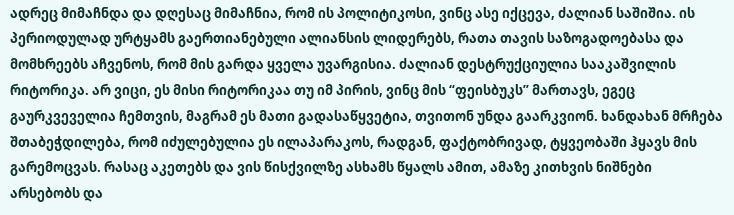ადრეც მიმაჩნდა და დღესაც მიმაჩნია, რომ ის პოლიტიკოსი, ვინც ასე იქცევა, ძალიან საშიშია. ის პერიოდულად ურტყამს გაერთიანებული ალიანსის ლიდერებს, რათა თავის საზოგადოებასა და მომხრეებს აჩვენოს, რომ მის გარდა ყველა უვარგისია. ძალიან დესტრუქციულია სააკაშვილის რიტორიკა. არ ვიცი, ეს მისი რიტორიკაა თუ იმ პირის, ვინც მის “ფეისბუკს” მართავს, ეგეც გაურკვეველია ჩემთვის, მაგრამ ეს მათი გადასაწყვეტია, თვითონ უნდა გაარკვიონ. ხანდახან მრჩება შთაბეჭდილება, რომ იძულებულია ეს ილაპარაკოს, რადგან, ფაქტობრივად, ტყვეობაში ჰყავს მის გარემოცვას. რასაც აკეთებს და ვის წისქვილზე ასხამს წყალს ამით, ამაზე კითხვის ნიშნები არსებობს და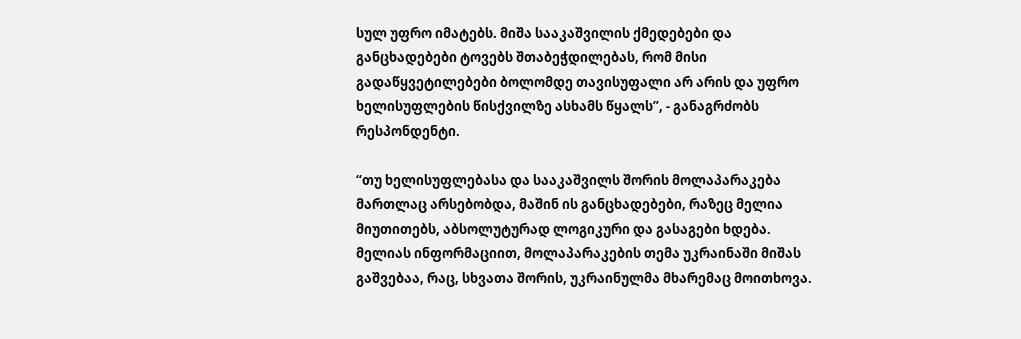სულ უფრო იმატებს. მიშა სააკაშვილის ქმედებები და განცხადებები ტოვებს შთაბეჭდილებას, რომ მისი გადაწყვეტილებები ბოლომდე თავისუფალი არ არის და უფრო ხელისუფლების წისქვილზე ასხამს წყალს”, - განაგრძობს რესპონდენტი.

“თუ ხელისუფლებასა და სააკაშვილს შორის მოლაპარაკება მართლაც არსებობდა, მაშინ ის განცხადებები, რაზეც მელია მიუთითებს, აბსოლუტურად ლოგიკური და გასაგები ხდება. მელიას ინფორმაციით, მოლაპარაკების თემა უკრაინაში მიშას გაშვებაა, რაც, სხვათა შორის, უკრაინულმა მხარემაც მოითხოვა.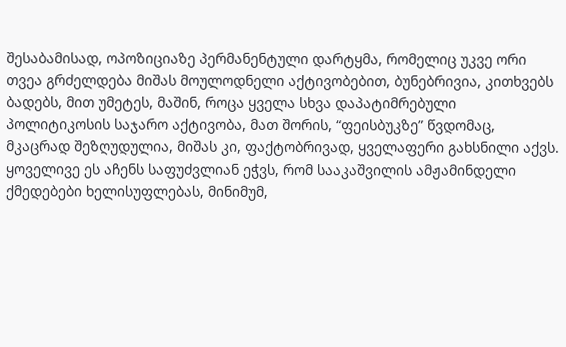შესაბამისად, ოპოზიციაზე პერმანენტული დარტყმა, რომელიც უკვე ორი თვეა გრძელდება მიშას მოულოდნელი აქტივობებით, ბუნებრივია, კითხვებს ბადებს, მით უმეტეს, მაშინ, როცა ყველა სხვა დაპატიმრებული პოლიტიკოსის საჯარო აქტივობა, მათ შორის, “ფეისბუკზე” წვდომაც, მკაცრად შეზღუდულია, მიშას კი, ფაქტობრივად, ყველაფერი გახსნილი აქვს. ყოველივე ეს აჩენს საფუძვლიან ეჭვს, რომ სააკაშვილის ამჟამინდელი ქმედებები ხელისუფლებას, მინიმუმ,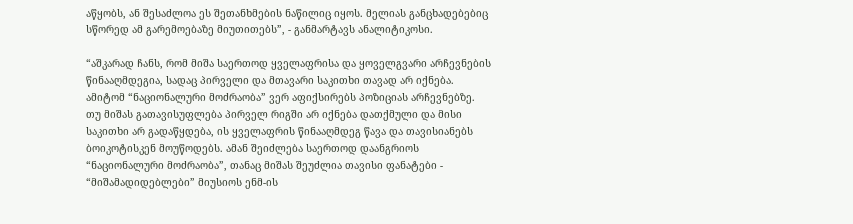აწყობს, ან შესაძლოა ეს შეთანხმების ნაწილიც იყოს. მელიას განცხადებებიც სწორედ ამ გარემოებაზე მიუთითებს”, - განმარტავს ანალიტიკოსი.

“აშკარად ჩანს, რომ მიშა საერთოდ ყველაფრისა და ყოველგვარი არჩევნების წინააღმდეგია, სადაც პირველი და მთავარი საკითხი თავად არ იქნება. ამიტომ “ნაციონალური მოძრაობა” ვერ აფიქსირებს პოზიციას არჩევნებზე. თუ მიშას გათავისუფლება პირველ რიგში არ იქნება დათქმული და მისი საკითხი არ გადაწყდება, ის ყველაფრის წინააღმდეგ წავა და თავისიანებს ბოიკოტისკენ მოუწოდებს. ამან შეიძლება საერთოდ დაანგრიოს “ნაციონალური მოძრაობა”, თანაც მიშას შეუძლია თავისი ფანატები - “მიშამადიდებლები” მიუსიოს ენმ-ის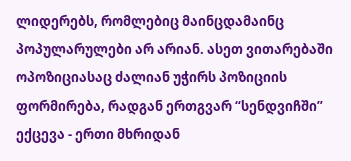ლიდერებს, რომლებიც მაინცდამაინც პოპულარულები არ არიან. ასეთ ვითარებაში ოპოზიციასაც ძალიან უჭირს პოზიციის ფორმირება, რადგან ერთგვარ “სენდვიჩში” ექცევა - ერთი მხრიდან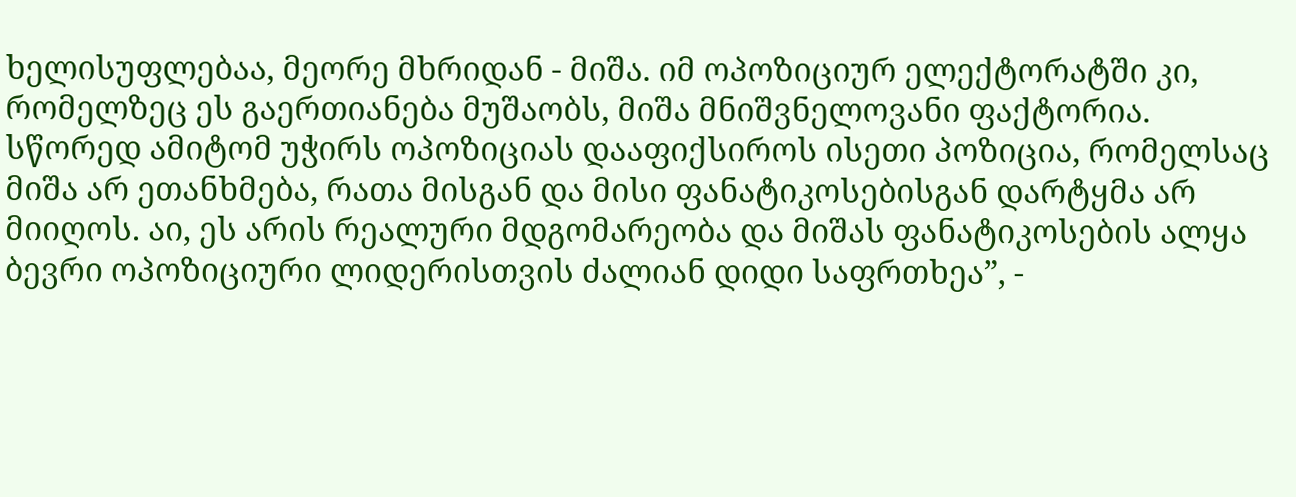ხელისუფლებაა, მეორე მხრიდან - მიშა. იმ ოპოზიციურ ელექტორატში კი, რომელზეც ეს გაერთიანება მუშაობს, მიშა მნიშვნელოვანი ფაქტორია. სწორედ ამიტომ უჭირს ოპოზიციას დააფიქსიროს ისეთი პოზიცია, რომელსაც მიშა არ ეთანხმება, რათა მისგან და მისი ფანატიკოსებისგან დარტყმა არ მიიღოს. აი, ეს არის რეალური მდგომარეობა და მიშას ფანატიკოსების ალყა ბევრი ოპოზიციური ლიდერისთვის ძალიან დიდი საფრთხეა”, -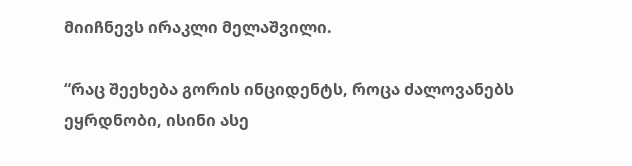მიიჩნევს ირაკლი მელაშვილი.

“რაც შეეხება გორის ინციდენტს, როცა ძალოვანებს ეყრდნობი, ისინი ასე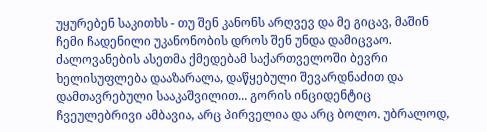უყურებენ საკითხს - თუ შენ კანონს არღვევ და მე გიცავ, მაშინ ჩემი ჩადენილი უკანონობის დროს შენ უნდა დამიცვაო. ძალოვანების ასეთმა ქმედებამ საქართველოში ბევრი ხელისუფლება დააზარალა, დაწყებული შევარდნაძით და დამთავრებული სააკაშვილით... გორის ინციდენტიც ჩვეულებრივი ამბავია, არც პირველია და არც ბოლო. უბრალოდ,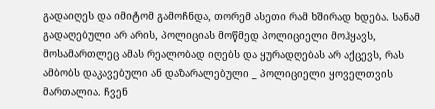გადაიღეს და იმიტომ გამოჩნდა, თორემ ასეთი რამ ხშირად ხდება. სანამ გადაღებული არ არის, პოლიციას მოწმედ პოლიციელი მოჰყავს, მოსამართლეც ამას რეალობად იღებს და ყურადღებას არ აქცევს, რას ამბობს დაკავებული ან დაზარალებული _ პოლიციელი ყოველთვის მართალია. ჩვენ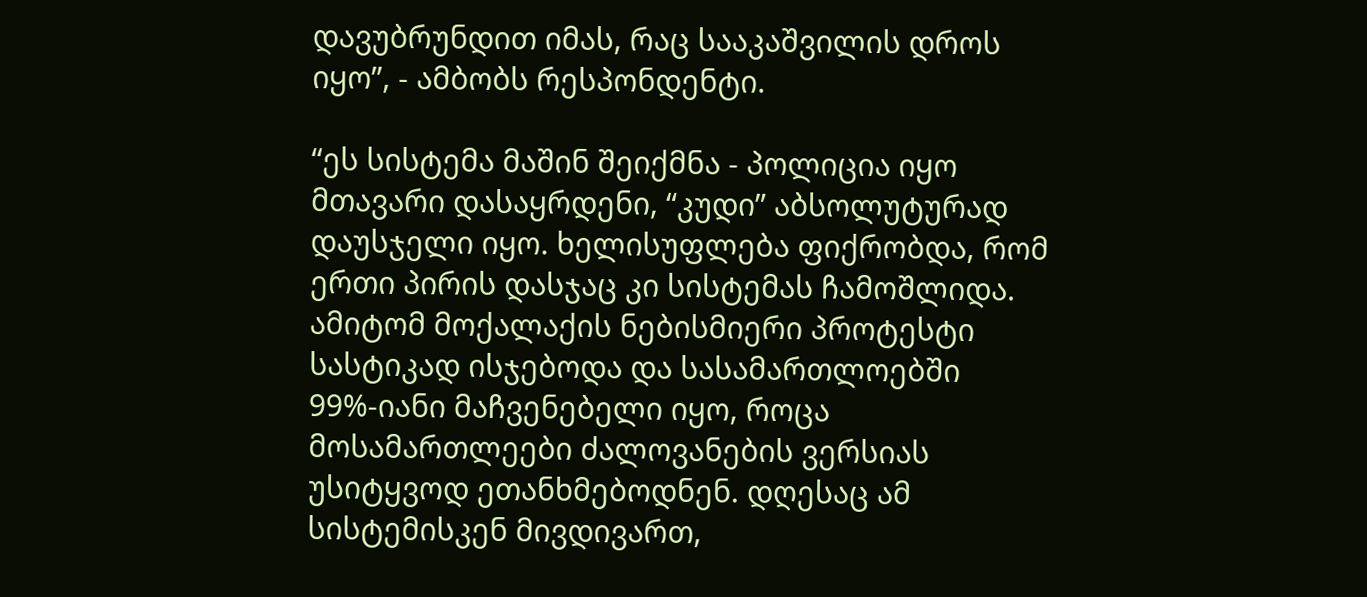დავუბრუნდით იმას, რაც სააკაშვილის დროს იყო”, - ამბობს რესპონდენტი.

“ეს სისტემა მაშინ შეიქმნა - პოლიცია იყო მთავარი დასაყრდენი, “კუდი” აბსოლუტურად დაუსჯელი იყო. ხელისუფლება ფიქრობდა, რომ ერთი პირის დასჯაც კი სისტემას ჩამოშლიდა. ამიტომ მოქალაქის ნებისმიერი პროტესტი სასტიკად ისჯებოდა და სასამართლოებში 99%-იანი მაჩვენებელი იყო, როცა მოსამართლეები ძალოვანების ვერსიას უსიტყვოდ ეთანხმებოდნენ. დღესაც ამ სისტემისკენ მივდივართ,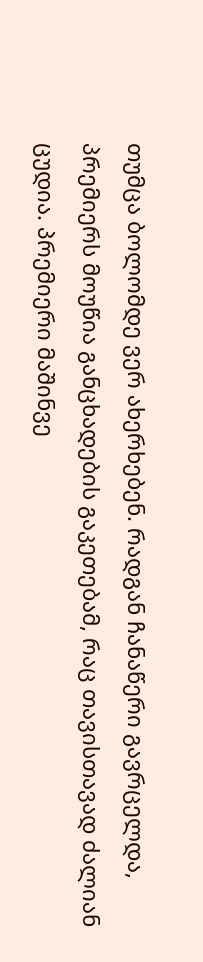თუმცა ბოლომდე ვერ ახერხებენ. რადგან ჩანაწერი გავრცელდა, პრემიერს მოუწია განცხადების გაკეთებამ, რაც თავისთავად ძალიან ცუდია. პრემიერი მაშინვე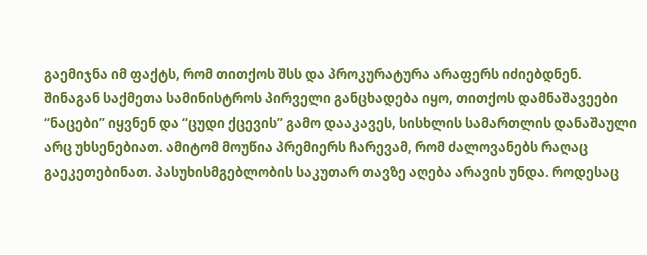გაემიჯნა იმ ფაქტს, რომ თითქოს შსს და პროკურატურა არაფერს იძიებდნენ. შინაგან საქმეთა სამინისტროს პირველი განცხადება იყო, თითქოს დამნაშავეები “ნაცები” იყვნენ და “ცუდი ქცევის” გამო დააკავეს, სისხლის სამართლის დანაშაული არც უხსენებიათ. ამიტომ მოუწია პრემიერს ჩარევამ, რომ ძალოვანებს რაღაც გაეკეთებინათ. პასუხისმგებლობის საკუთარ თავზე აღება არავის უნდა. როდესაც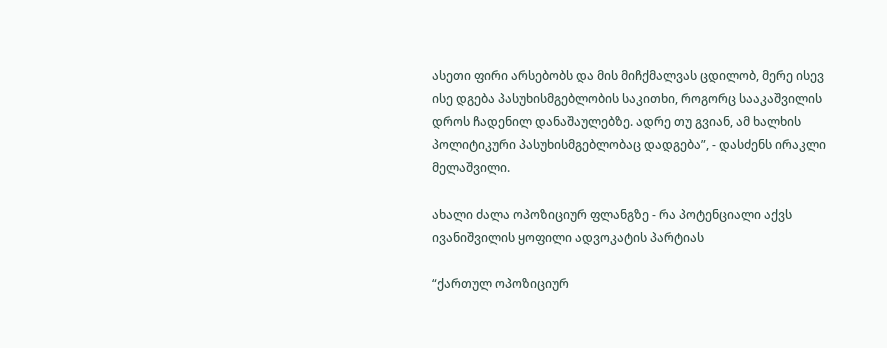ასეთი ფირი არსებობს და მის მიჩქმალვას ცდილობ, მერე ისევ ისე დგება პასუხისმგებლობის საკითხი, როგორც სააკაშვილის დროს ჩადენილ დანაშაულებზე. ადრე თუ გვიან, ამ ხალხის პოლიტიკური პასუხისმგებლობაც დადგება”, - დასძენს ირაკლი მელაშვილი.

ახალი ძალა ოპოზიციურ ფლანგზე - რა პოტენციალი აქვს ივანიშვილის ყოფილი ადვოკატის პარტიას

“ქართულ ოპოზიციურ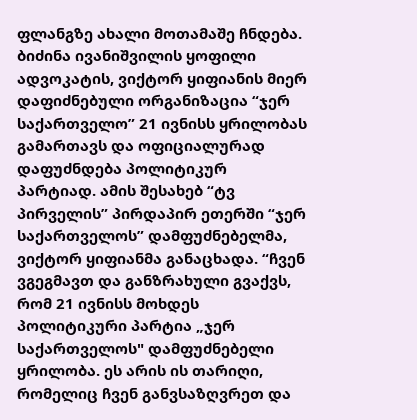ფლანგზე ახალი მოთამაშე ჩნდება. ბიძინა ივანიშვილის ყოფილი ადვოკატის, ვიქტორ ყიფიანის მიერ დაფიძნებული ორგანიზაცია “ჯერ საქართველო” 21 ივნისს ყრილობას გამართავს და ოფიციალურად დაფუძნდება პოლიტიკურ პარტიად. ამის შესახებ “ტვ პირველის” პირდაპირ ეთერში “ჯერ საქართველოს” დამფუძნებელმა, ვიქტორ ყიფიანმა განაცხადა. “ჩვენ ვგეგმავთ და განზრახული გვაქვს, რომ 21 ივნისს მოხდეს პოლიტიკური პარტია „ჯერ საქართველოს" დამფუძნებელი ყრილობა. ეს არის ის თარიღი, რომელიც ჩვენ განვსაზღვრეთ და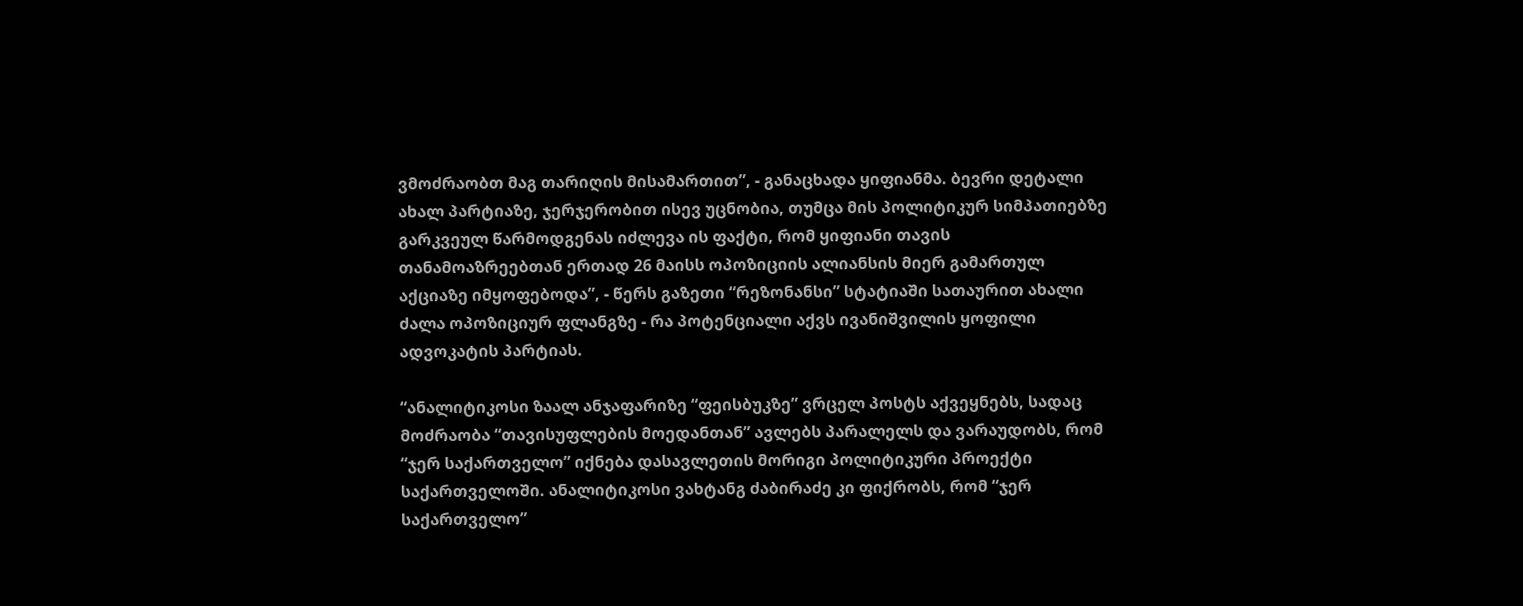ვმოძრაობთ მაგ თარიღის მისამართით”, - განაცხადა ყიფიანმა. ბევრი დეტალი ახალ პარტიაზე, ჯერჯერობით ისევ უცნობია, თუმცა მის პოლიტიკურ სიმპათიებზე გარკვეულ წარმოდგენას იძლევა ის ფაქტი, რომ ყიფიანი თავის თანამოაზრეებთან ერთად 26 მაისს ოპოზიციის ალიანსის მიერ გამართულ აქციაზე იმყოფებოდა”, - წერს გაზეთი “რეზონანსი” სტატიაში სათაურით ახალი ძალა ოპოზიციურ ფლანგზე - რა პოტენციალი აქვს ივანიშვილის ყოფილი ადვოკატის პარტიას.

“ანალიტიკოსი ზაალ ანჯაფარიზე “ფეისბუკზე” ვრცელ პოსტს აქვეყნებს, სადაც მოძრაობა “თავისუფლების მოედანთან” ავლებს პარალელს და ვარაუდობს, რომ “ჯერ საქართველო” იქნება დასავლეთის მორიგი პოლიტიკური პროექტი საქართველოში. ანალიტიკოსი ვახტანგ ძაბირაძე კი ფიქრობს, რომ “ჯერ საქართველო”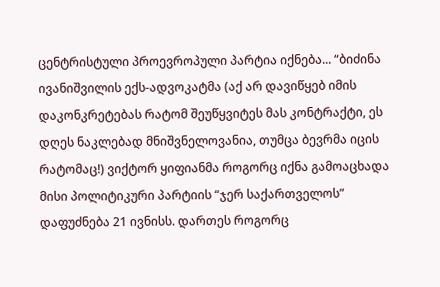ცენტრისტული პროევროპული პარტია იქნება... “ბიძინა ივანიშვილის ექს-ადვოკატმა (აქ არ დავიწყებ იმის დაკონკრეტებას რატომ შეუწყვიტეს მას კონტრაქტი, ეს დღეს ნაკლებად მნიშვნელოვანია, თუმცა ბევრმა იცის რატომაც!) ვიქტორ ყიფიანმა როგორც იქნა გამოაცხადა მისი პოლიტიკური პარტიის “ჯერ საქართველოს” დაფუძნება 21 ივნისს. დართეს როგორც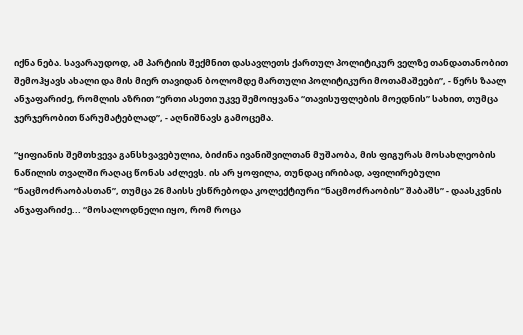იქნა ნება. სავარაუდოდ, ამ პარტიის შექმნით დასავლეთს ქართულ პოლიტიკურ ველზე თანდათანობით შემოჰყავს ახალი და მის მიერ თავიდან ბოლომდე მართული პოლიტიკური მოთამაშეები”, - წერს ზაალ ანჯაფარიძე, რომლის აზრით “ერთი ასეთი უკვე შემოიყვანა “თავისუფლების მოედნის” სახით, თუმცა ჯერჯერობით წარუმატებლად”, - აღნიშნავს გამოცემა.

“ყიფიანის შემთხვევა განსხვავებულია, ბიძინა ივანიშვილთან მუშაობა, მის ფიგურას მოსახლეობის ნაწილის თვალში რაღაც წონას აძლევს. ის არ ყოფილა, თუნდაც ირიბად, აფილირებული “ნაცმოძრაობასთან”, თუმცა 26 მაისს ესწრებოდა კოლექტიური “ნაცმოძრაობის” შაბაშს” - დაასკვნის ანჯაფარიძე... “მოსალოდნელი იყო, რომ როცა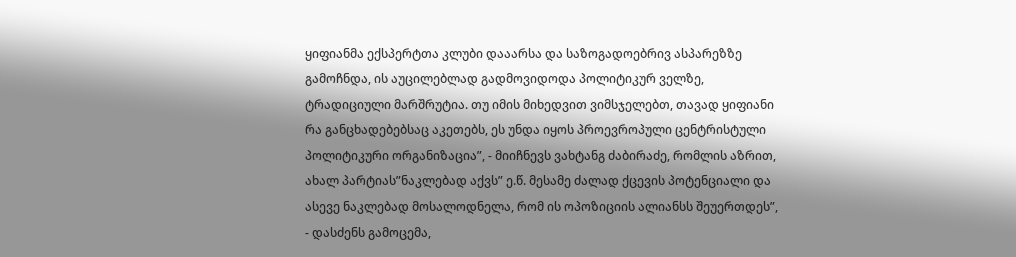ყიფიანმა ექსპერტთა კლუბი დააარსა და საზოგადოებრივ ასპარეზზე გამოჩნდა, ის აუცილებლად გადმოვიდოდა პოლიტიკურ ველზე, ტრადიციული მარშრუტია. თუ იმის მიხედვით ვიმსჯელებთ, თავად ყიფიანი რა განცხადებებსაც აკეთებს, ეს უნდა იყოს პროევროპული ცენტრისტული პოლიტიკური ორგანიზაცია”, - მიიჩნევს ვახტანგ ძაბირაძე, რომლის აზრით, ახალ პარტიას”ნაკლებად აქვს” ე.წ. მესამე ძალად ქცევის პოტენციალი და ასევე ნაკლებად მოსალოდნელა, რომ ის ოპოზიციის ალიანსს შეუერთდეს”, - დასძენს გამოცემა,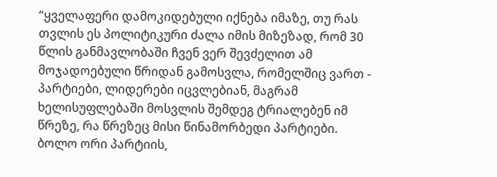“ყველაფერი დამოკიდებული იქნება იმაზე, თუ რას თვლის ეს პოლიტიკური ძალა იმის მიზეზად, რომ 30 წლის განმავლობაში ჩვენ ვერ შევძელით ამ მოჯადოებული წრიდან გამოსვლა, რომელშიც ვართ - პარტიები, ლიდერები იცვლებიან, მაგრამ ხელისუფლებაში მოსვლის შემდეგ ტრიალებენ იმ წრეზე, რა წრეზეც მისი წინამორბედი პარტიები. ბოლო ორი პარტიის,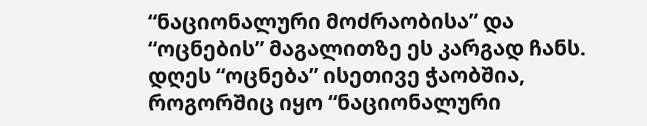“ნაციონალური მოძრაობისა” და “ოცნების” მაგალითზე ეს კარგად ჩანს. დღეს “ოცნება” ისეთივე ჭაობშია, როგორშიც იყო “ნაციონალური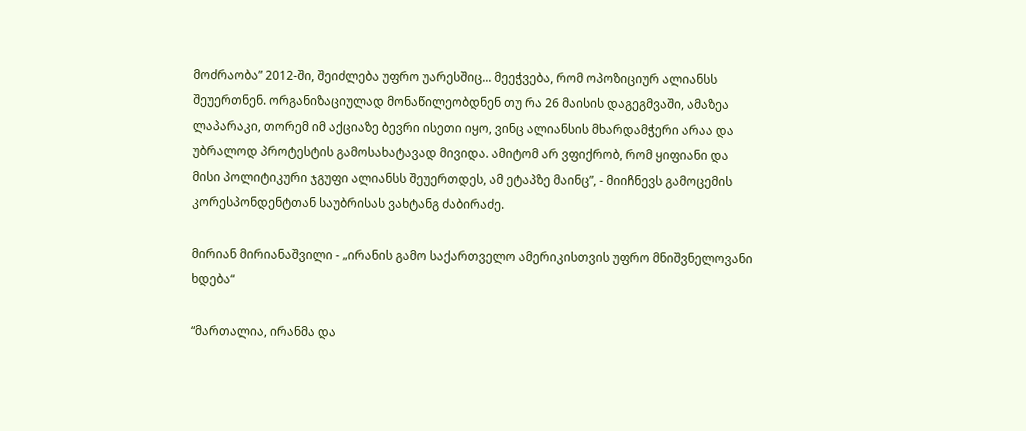მოძრაობა” 2012-ში, შეიძლება უფრო უარესშიც... მეეჭვება, რომ ოპოზიციურ ალიანსს შეუერთნენ. ორგანიზაციულად მონაწილეობდნენ თუ რა 26 მაისის დაგეგმვაში, ამაზეა ლაპარაკი, თორემ იმ აქციაზე ბევრი ისეთი იყო, ვინც ალიანსის მხარდამჭერი არაა და უბრალოდ პროტესტის გამოსახატავად მივიდა. ამიტომ არ ვფიქრობ, რომ ყიფიანი და მისი პოლიტიკური ჯგუფი ალიანსს შეუერთდეს, ამ ეტაპზე მაინც”, - მიიჩნევს გამოცემის კორესპონდენტთან საუბრისას ვახტანგ ძაბირაძე.

მირიან მირიანაშვილი - „ირანის გამო საქართველო ამერიკისთვის უფრო მნიშვნელოვანი ხდება“

“მართალია, ირანმა და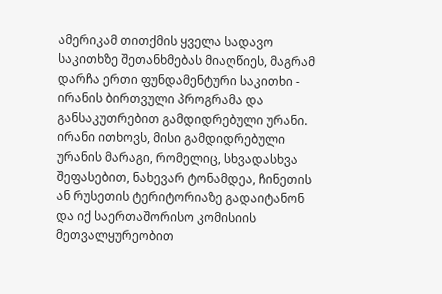ამერიკამ თითქმის ყველა სადავო საკითხზე შეთანხმებას მიაღწიეს, მაგრამ დარჩა ერთი ფუნდამენტური საკითხი - ირანის ბირთვული პროგრამა და განსაკუთრებით გამდიდრებული ურანი. ირანი ითხოვს, მისი გამდიდრებული ურანის მარაგი, რომელიც, სხვადასხვა შეფასებით, ნახევარ ტონამდეა, ჩინეთის ან რუსეთის ტერიტორიაზე გადაიტანონ და იქ საერთაშორისო კომისიის მეთვალყურეობით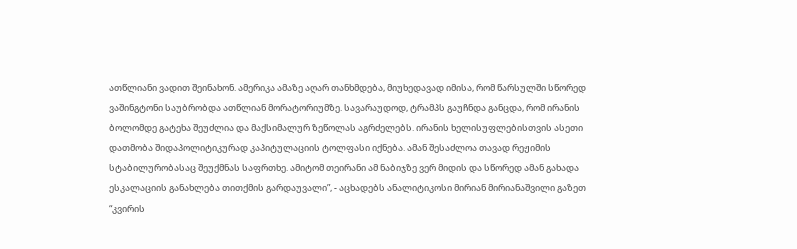ათწლიანი ვადით შეინახონ. ამერიკა ამაზე აღარ თანხმდება, მიუხედავად იმისა, რომ წარსულში სწორედ ვაშინგტონი საუბრობდა ათწლიან მორატორიუმზე. სავარაუდოდ, ტრამპს გაუჩნდა განცდა, რომ ირანის ბოლომდე გატეხა შეუძლია და მაქსიმალურ ზეწოლას აგრძელებს. ირანის ხელისუფლებისთვის ასეთი დათმობა შიდაპოლიტიკურად კაპიტულაციის ტოლფასი იქნება. ამან შესაძლოა თავად რეჟიმის სტაბილურობასაც შეუქმნას საფრთხე. ამიტომ თეირანი ამ ნაბიჯზე ვერ მიდის და სწორედ ამან გახადა ესკალაციის განახლება თითქმის გარდაუვალი”, - აცხადებს ანალიტიკოსი მირიან მირიანაშვილი გაზეთ “კვირის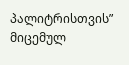პალიტრისთვის” მიცემულ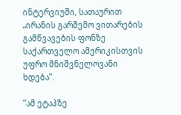ინტერვიუში, სათაურით „ირანის გარშემო ვითარების გამწვავების ფონზე საქართველო ამერიკისთვის უფრო მნიშვნელოვანი ხდება“.

“ამ ეტაპზე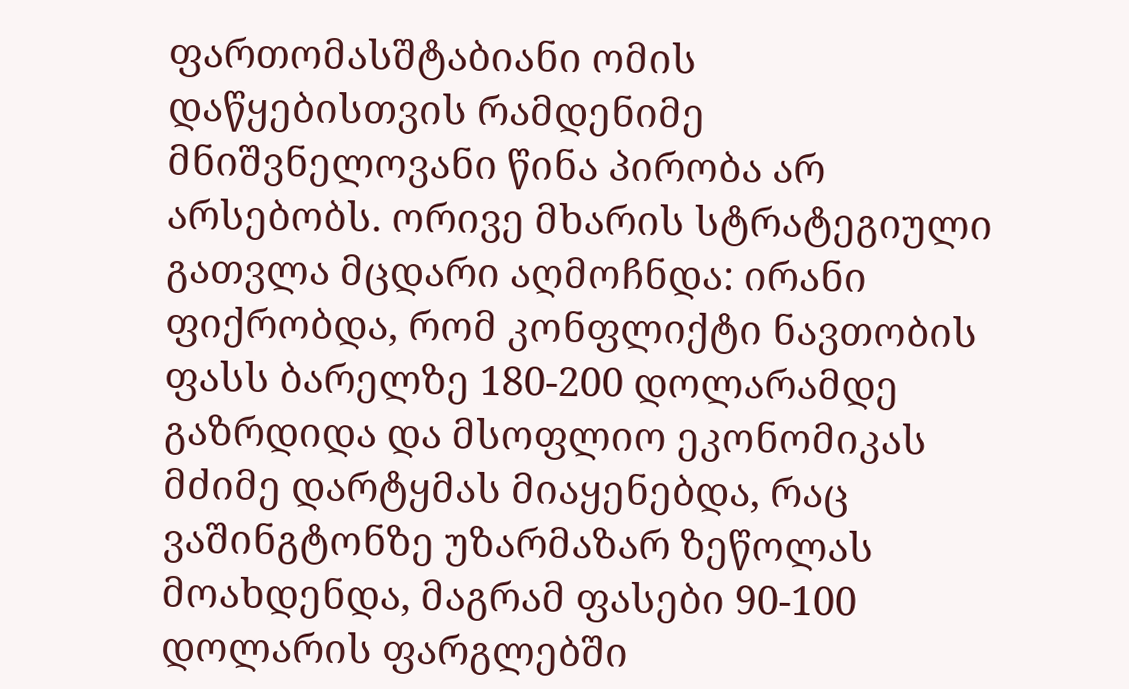ფართომასშტაბიანი ომის დაწყებისთვის რამდენიმე მნიშვნელოვანი წინა პირობა არ არსებობს. ორივე მხარის სტრატეგიული გათვლა მცდარი აღმოჩნდა: ირანი ფიქრობდა, რომ კონფლიქტი ნავთობის ფასს ბარელზე 180-200 დოლარამდე გაზრდიდა და მსოფლიო ეკონომიკას მძიმე დარტყმას მიაყენებდა, რაც ვაშინგტონზე უზარმაზარ ზეწოლას მოახდენდა, მაგრამ ფასები 90-100 დოლარის ფარგლებში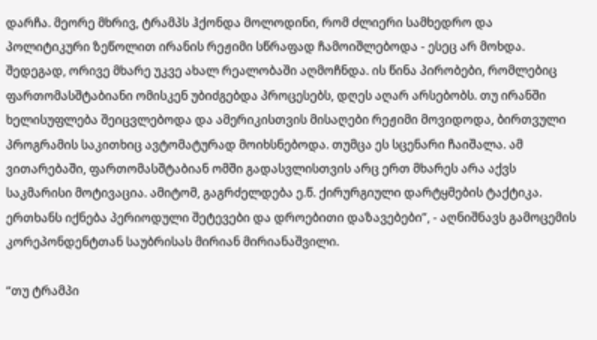დარჩა. მეორე მხრივ, ტრამპს ჰქონდა მოლოდინი, რომ ძლიერი სამხედრო და პოლიტიკური ზეწოლით ირანის რეჟიმი სწრაფად ჩამოიშლებოდა - ესეც არ მოხდა. შედეგად, ორივე მხარე უკვე ახალ რეალობაში აღმოჩნდა. ის წინა პირობები, რომლებიც ფართომასშტაბიანი ომისკენ უბიძგებდა პროცესებს, დღეს აღარ არსებობს. თუ ირანში ხელისუფლება შეიცვლებოდა და ამერიკისთვის მისაღები რეჟიმი მოვიდოდა, ბირთვული პროგრამის საკითხიც ავტომატურად მოიხსნებოდა. თუმცა ეს სცენარი ჩაიშალა. ამ ვითარებაში, ფართომასშტაბიან ომში გადასვლისთვის არც ერთ მხარეს არა აქვს საკმარისი მოტივაცია. ამიტომ, გაგრძელდება ე.წ. ქირურგიული დარტყმების ტაქტიკა. ერთხანს იქნება პერიოდული შეტევები და დროებითი დაზავებები”, - აღნიშნავს გამოცემის კორეპონდენტთან საუბრისას მირიან მირიანაშვილი.

“თუ ტრამპი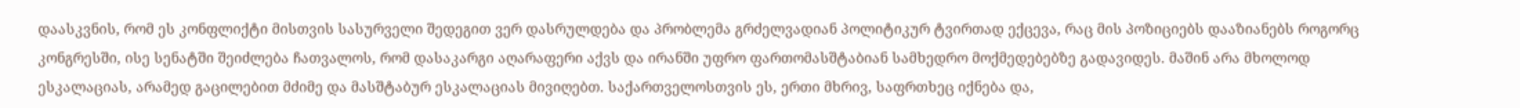დაასკვნის, რომ ეს კონფლიქტი მისთვის სასურველი შედეგით ვერ დასრულდება და პრობლემა გრძელვადიან პოლიტიკურ ტვირთად ექცევა, რაც მის პოზიციებს დააზიანებს როგორც კონგრესში, ისე სენატში შეიძლება ჩათვალოს, რომ დასაკარგი აღარაფერი აქვს და ირანში უფრო ფართომასშტაბიან სამხედრო მოქმედებებზე გადავიდეს. მაშინ არა მხოლოდ ესკალაციას, არამედ გაცილებით მძიმე და მასშტაბურ ესკალაციას მივიღებთ. საქართველოსთვის ეს, ერთი მხრივ, საფრთხეც იქნება და,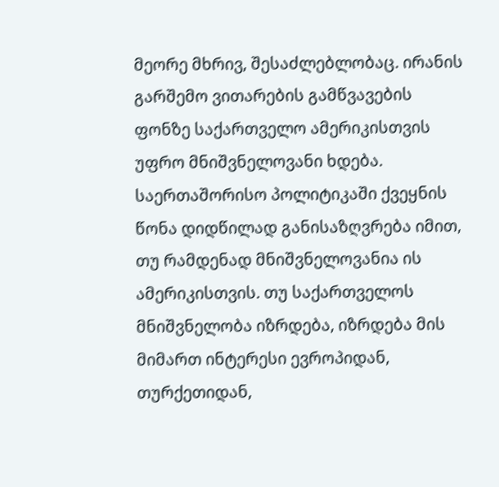მეორე მხრივ, შესაძლებლობაც. ირანის გარშემო ვითარების გამწვავების ფონზე საქართველო ამერიკისთვის უფრო მნიშვნელოვანი ხდება. საერთაშორისო პოლიტიკაში ქვეყნის წონა დიდწილად განისაზღვრება იმით, თუ რამდენად მნიშვნელოვანია ის ამერიკისთვის. თუ საქართველოს მნიშვნელობა იზრდება, იზრდება მის მიმართ ინტერესი ევროპიდან, თურქეთიდან,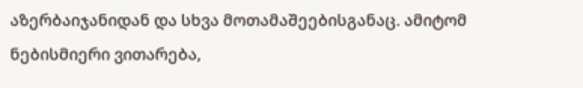აზერბაიჯანიდან და სხვა მოთამაშეებისგანაც. ამიტომ ნებისმიერი ვითარება,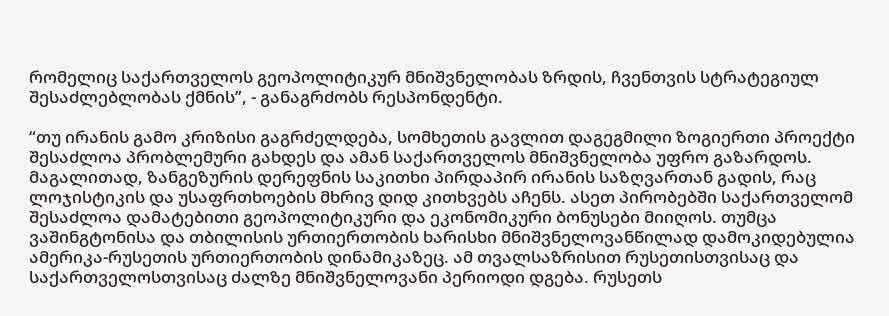რომელიც საქართველოს გეოპოლიტიკურ მნიშვნელობას ზრდის, ჩვენთვის სტრატეგიულ შესაძლებლობას ქმნის”, - განაგრძობს რესპონდენტი.

“თუ ირანის გამო კრიზისი გაგრძელდება, სომხეთის გავლით დაგეგმილი ზოგიერთი პროექტი შესაძლოა პრობლემური გახდეს და ამან საქართველოს მნიშვნელობა უფრო გაზარდოს. მაგალითად, ზანგეზურის დერეფნის საკითხი პირდაპირ ირანის საზღვართან გადის, რაც ლოჯისტიკის და უსაფრთხოების მხრივ დიდ კითხვებს აჩენს. ასეთ პირობებში საქართველომ შესაძლოა დამატებითი გეოპოლიტიკური და ეკონომიკური ბონუსები მიიღოს. თუმცა ვაშინგტონისა და თბილისის ურთიერთობის ხარისხი მნიშვნელოვანწილად დამოკიდებულია ამერიკა-რუსეთის ურთიერთობის დინამიკაზეც. ამ თვალსაზრისით რუსეთისთვისაც და საქართველოსთვისაც ძალზე მნიშვნელოვანი პერიოდი დგება. რუსეთს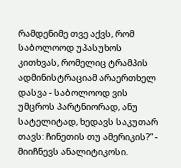რამდენიმე თვე აქვს, რომ საბოლოოდ უპასუხოს კითხვას, რომელიც ტრამპის ადმინისტრაციამ არაერთხელ დასვა - საბოლოოდ ვის უმცროს პარტნიორად, ანუ სატელიტად, ხედავს საკუთარ თავს: ჩინეთის თუ ამერიკის?” - მიიჩნევს ანალიტიკოსი.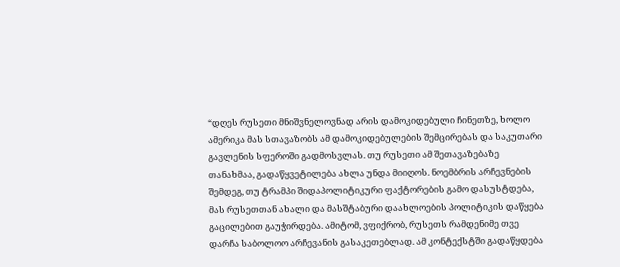“დღეს რუსეთი მნიშვნელოვნად არის დამოკიდებული ჩინეთზე, ხოლო ამერიკა მას სთავაზობს ამ დამოკიდებულების შემცირებას და საკუთარი გავლენის სფეროში გადმოსვლას. თუ რუსეთი ამ შეთავაზებაზე თანახმაა, გადაწყვეტილება ახლა უნდა მიიღოს. ნოემბრის არჩევნების შემდეგ, თუ ტრამპი შიდაპოლიტიკური ფაქტორების გამო დასუსტდება, მას რუსეთთან ახალი და მასშტაბური დაახლოების პოლიტიკის დაწყება გაცილებით გაუჭირდება. ამიტომ, ვფიქრობ, რუსეთს რამდენიმე თვე დარჩა საბოლოო არჩევანის გასაკეთებლად. ამ კონტექსტში გადაწყდება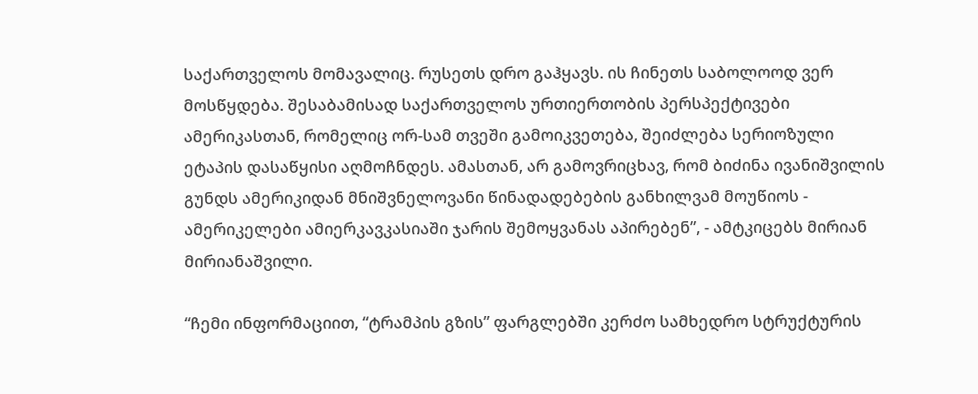საქართველოს მომავალიც. რუსეთს დრო გაჰყავს. ის ჩინეთს საბოლოოდ ვერ მოსწყდება. შესაბამისად საქართველოს ურთიერთობის პერსპექტივები ამერიკასთან, რომელიც ორ-სამ თვეში გამოიკვეთება, შეიძლება სერიოზული ეტაპის დასაწყისი აღმოჩნდეს. ამასთან, არ გამოვრიცხავ, რომ ბიძინა ივანიშვილის გუნდს ამერიკიდან მნიშვნელოვანი წინადადებების განხილვამ მოუწიოს - ამერიკელები ამიერკავკასიაში ჯარის შემოყვანას აპირებენ”, - ამტკიცებს მირიან მირიანაშვილი.

“ჩემი ინფორმაციით, “ტრამპის გზის” ფარგლებში კერძო სამხედრო სტრუქტურის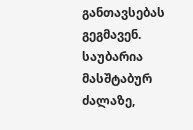განთავსებას გეგმავენ. საუბარია მასშტაბურ ძალაზე,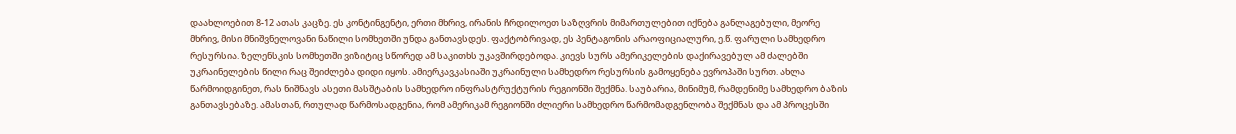დაახლოებით 8-12 ათას კაცზე. ეს კონტინგენტი, ერთი მხრივ, ირანის ჩრდილოეთ საზღვრის მიმართულებით იქნება განლაგებული, მეორე მხრივ, მისი მნიშვნელოვანი ნაწილი სომხეთში უნდა განთავსდეს. ფაქტობრივად, ეს პენტაგონის არაოფიციალური, ე.წ. ფარული სამხედრო რესურსია. ზელენსკის სომხეთში ვიზიტიც სწორედ ამ საკითხს უკავშირდებოდა. კიევს სურს ამერიკელების დაქირავებულ ამ ძალებში უკრაინელების წილი რაც შეიძლება დიდი იყოს. ამიერკავკასიაში უკრაინული სამხედრო რესურსის გამოყენება ევროპაში სურთ. ახლა წარმოიდგინეთ, რას ნიშნავს ასეთი მასშტაბის სამხედრო ინფრასტრუქტურის რეგიონში შექმნა. საუბარია, მინიმუმ, რამდენიმე სამხედრო ბაზის განთავსებაზე. ამასთან, რთულად წარმოსადგენია, რომ ამერიკამ რეგიონში ძლიერი სამხედრო წარმომადგენლობა შექმნას და ამ პროცესში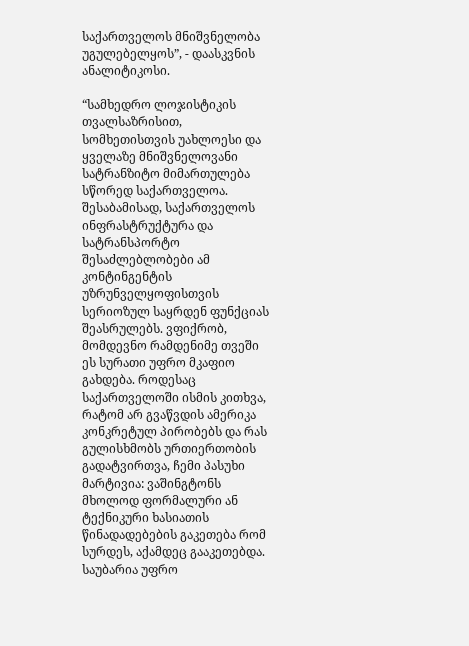საქართველოს მნიშვნელობა უგულებელყოს”, - დაასკვნის ანალიტიკოსი.

“სამხედრო ლოჯისტიკის თვალსაზრისით, სომხეთისთვის უახლოესი და ყველაზე მნიშვნელოვანი სატრანზიტო მიმართულება სწორედ საქართველოა. შესაბამისად, საქართველოს ინფრასტრუქტურა და სატრანსპორტო შესაძლებლობები ამ კონტინგენტის უზრუნველყოფისთვის სერიოზულ საყრდენ ფუნქციას შეასრულებს. ვფიქრობ, მომდევნო რამდენიმე თვეში ეს სურათი უფრო მკაფიო გახდება. როდესაც საქართველოში ისმის კითხვა, რატომ არ გვაწვდის ამერიკა კონკრეტულ პირობებს და რას გულისხმობს ურთიერთობის გადატვირთვა, ჩემი პასუხი მარტივია: ვაშინგტონს მხოლოდ ფორმალური ან ტექნიკური ხასიათის წინადადებების გაკეთება რომ სურდეს, აქამდეც გააკეთებდა. საუბარია უფრო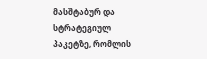მასშტაბურ და სტრატეგიულ პაკეტზე, რომლის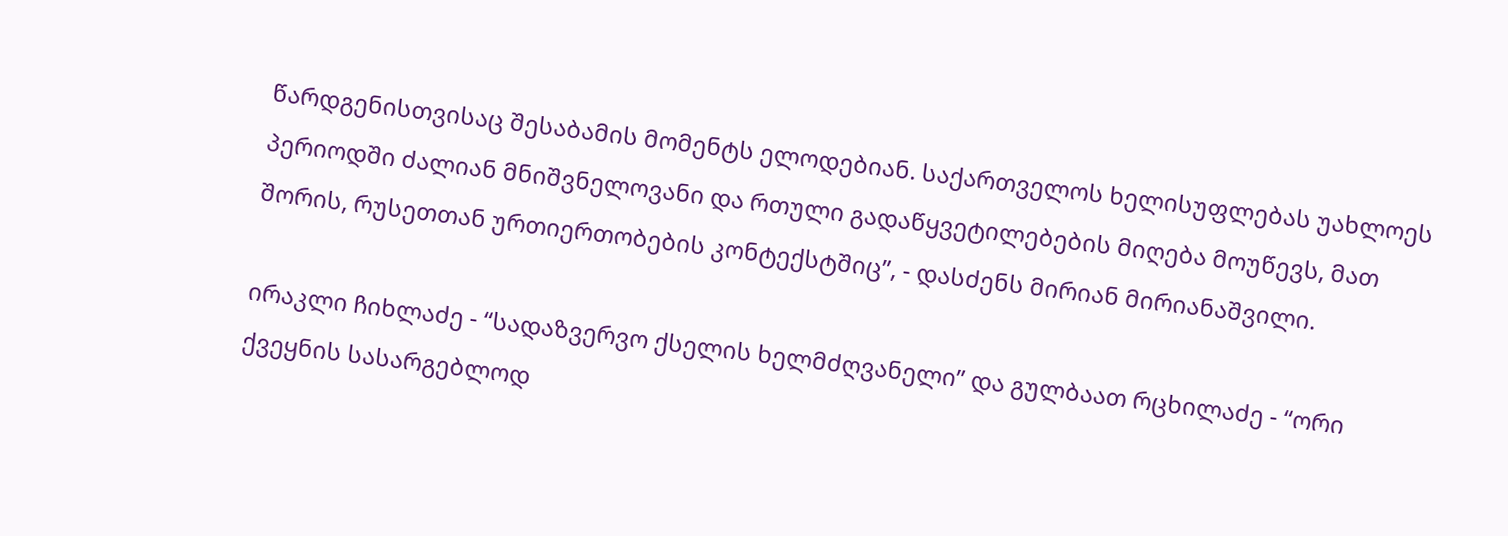წარდგენისთვისაც შესაბამის მომენტს ელოდებიან. საქართველოს ხელისუფლებას უახლოეს პერიოდში ძალიან მნიშვნელოვანი და რთული გადაწყვეტილებების მიღება მოუწევს, მათ შორის, რუსეთთან ურთიერთობების კონტექსტშიც”, - დასძენს მირიან მირიანაშვილი.

ირაკლი ჩიხლაძე - “სადაზვერვო ქსელის ხელმძღვანელი” და გულბაათ რცხილაძე - “ორი ქვეყნის სასარგებლოდ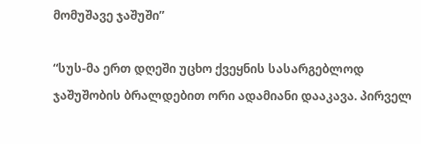მომუშავე ჯაშუში”

“სუს-მა ერთ დღეში უცხო ქვეყნის სასარგებლოდ ჯაშუშობის ბრალდებით ორი ადამიანი დააკავა. პირველ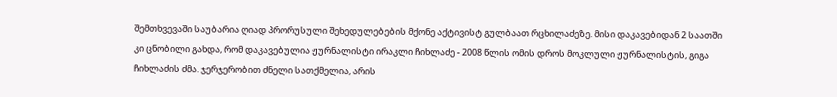შემთხვევაში საუბარია ღიად პრორუსული შეხედულებების მქონე აქტივისტ გულბაათ რცხილაძეზე. მისი დაკავებიდან 2 საათში კი ცნობილი გახდა, რომ დაკავებულია ჟურნალისტი ირაკლი ჩიხლაძე - 2008 წლის ომის დროს მოკლული ჟურნალისტის, გიგა ჩიხლაძის ძმა. ჯერჯერობით ძნელი სათქმელია, არის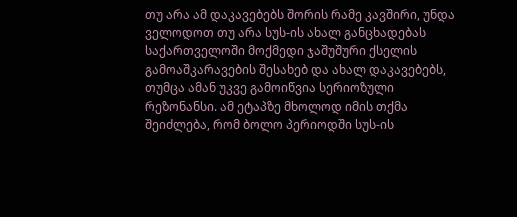თუ არა ამ დაკავებებს შორის რამე კავშირი, უნდა ველოდოთ თუ არა სუს-ის ახალ განცხადებას საქართველოში მოქმედი ჯაშუშური ქსელის გამოაშკარავების შესახებ და ახალ დაკავებებს, თუმცა ამან უკვე გამოიწვია სერიოზული რეზონანსი. ამ ეტაპზე მხოლოდ იმის თქმა შეიძლება, რომ ბოლო პერიოდში სუს-ის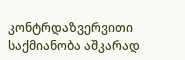კონტრდაზვერვითი საქმიანობა აშკარად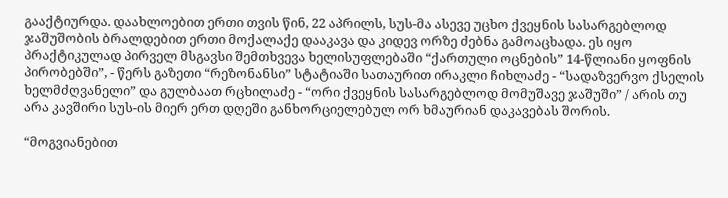გააქტიურდა. დაახლოებით ერთი თვის წინ, 22 აპრილს, სუს-მა ასევე უცხო ქვეყნის სასარგებლოდ ჯაშუშობის ბრალდებით ერთი მოქალაქე დააკავა და კიდევ ორზე ძებნა გამოაცხადა. ეს იყო პრაქტიკულად პირველ მსგავსი შემთხვევა ხელისუფლებაში “ქართული ოცნების” 14-წლიანი ყოფნის პირობებში”, - წერს გაზეთი “რეზონანსი” სტატიაში სათაურით ირაკლი ჩიხლაძე - “სადაზვერვო ქსელის ხელმძღვანელი” და გულბაათ რცხილაძე - “ორი ქვეყნის სასარგებლოდ მომუშავე ჯაშუში” / არის თუ არა კავშირი სუს-ის მიერ ერთ დღეში განხორციელებულ ორ ხმაურიან დაკავებას შორის.

“მოგვიანებით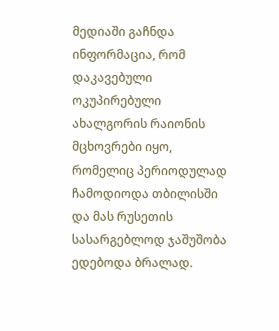მედიაში გაჩნდა ინფორმაცია, რომ დაკავებული ოკუპირებული ახალგორის რაიონის მცხოვრები იყო, რომელიც პერიოდულად ჩამოდიოდა თბილისში და მას რუსეთის სასარგებლოდ ჯაშუშობა ედებოდა ბრალად.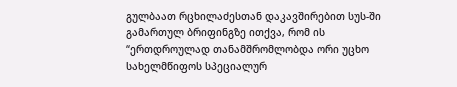გულბაათ რცხილაძესთან დაკავშირებით სუს-ში გამართულ ბრიფინგზე ითქვა, რომ ის “ერთდროულად თანამშრომლობდა ორი უცხო სახელმწიფოს სპეციალურ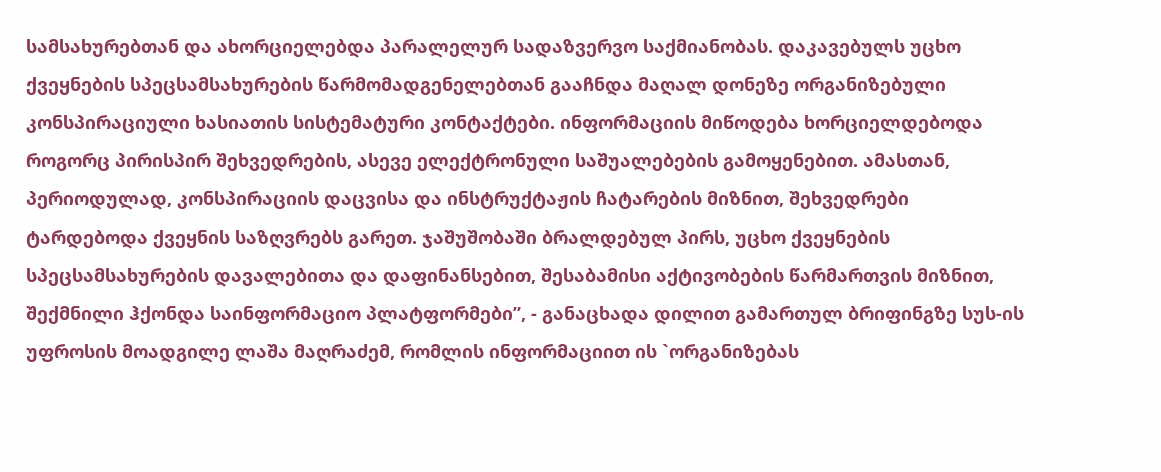სამსახურებთან და ახორციელებდა პარალელურ სადაზვერვო საქმიანობას. დაკავებულს უცხო ქვეყნების სპეცსამსახურების წარმომადგენელებთან გააჩნდა მაღალ დონეზე ორგანიზებული კონსპირაციული ხასიათის სისტემატური კონტაქტები. ინფორმაციის მიწოდება ხორციელდებოდა როგორც პირისპირ შეხვედრების, ასევე ელექტრონული საშუალებების გამოყენებით. ამასთან, პერიოდულად, კონსპირაციის დაცვისა და ინსტრუქტაჟის ჩატარების მიზნით, შეხვედრები ტარდებოდა ქვეყნის საზღვრებს გარეთ. ჯაშუშობაში ბრალდებულ პირს, უცხო ქვეყნების სპეცსამსახურების დავალებითა და დაფინანსებით, შესაბამისი აქტივობების წარმართვის მიზნით, შექმნილი ჰქონდა საინფორმაციო პლატფორმები”, - განაცხადა დილით გამართულ ბრიფინგზე სუს-ის უფროსის მოადგილე ლაშა მაღრაძემ, რომლის ინფორმაციით ის `ორგანიზებას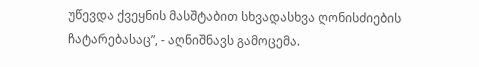უწევდა ქვეყნის მასშტაბით სხვადასხვა ღონისძიების ჩატარებასაც”, - აღნიშნავს გამოცემა.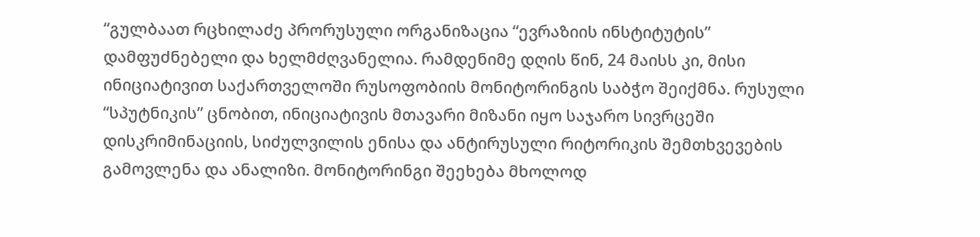“გულბაათ რცხილაძე პრორუსული ორგანიზაცია “ევრაზიის ინსტიტუტის” დამფუძნებელი და ხელმძღვანელია. რამდენიმე დღის წინ, 24 მაისს კი, მისი ინიციატივით საქართველოში რუსოფობიის მონიტორინგის საბჭო შეიქმნა. რუსული “სპუტნიკის” ცნობით, ინიციატივის მთავარი მიზანი იყო საჯარო სივრცეში დისკრიმინაციის, სიძულვილის ენისა და ანტირუსული რიტორიკის შემთხვევების გამოვლენა და ანალიზი. მონიტორინგი შეეხება მხოლოდ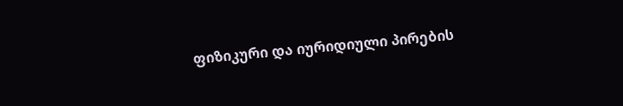ფიზიკური და იურიდიული პირების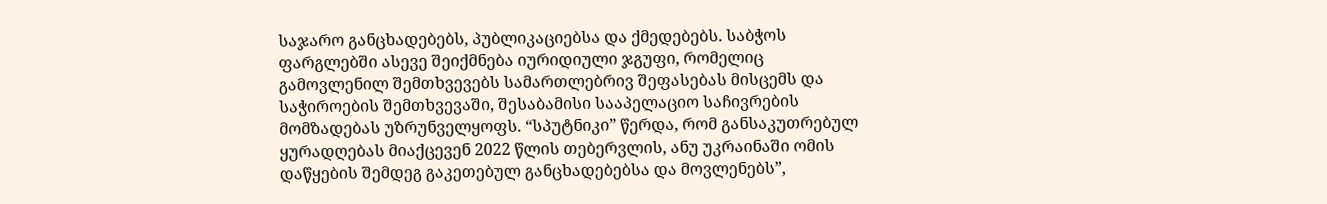საჯარო განცხადებებს, პუბლიკაციებსა და ქმედებებს. საბჭოს ფარგლებში ასევე შეიქმნება იურიდიული ჯგუფი, რომელიც გამოვლენილ შემთხვევებს სამართლებრივ შეფასებას მისცემს და საჭიროების შემთხვევაში, შესაბამისი სააპელაციო საჩივრების მომზადებას უზრუნველყოფს. “სპუტნიკი” წერდა, რომ განსაკუთრებულ ყურადღებას მიაქცევენ 2022 წლის თებერვლის, ანუ უკრაინაში ომის დაწყების შემდეგ გაკეთებულ განცხადებებსა და მოვლენებს”,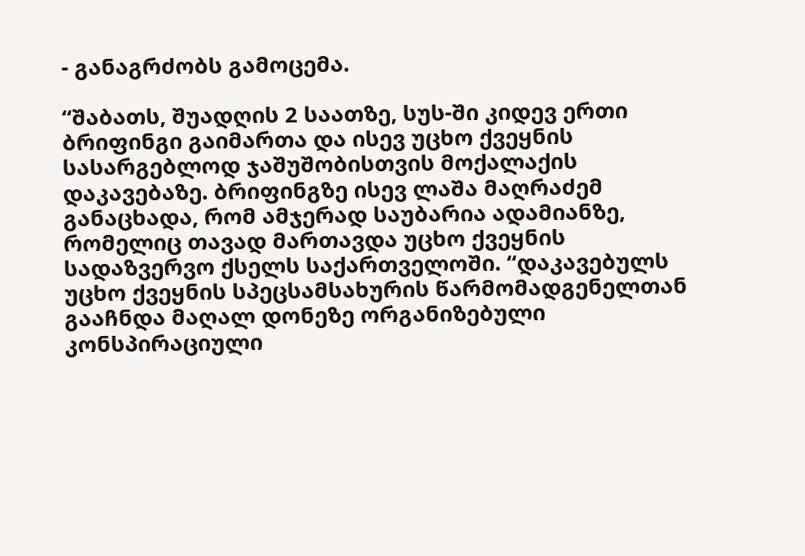- განაგრძობს გამოცემა.

“შაბათს, შუადღის 2 საათზე, სუს-ში კიდევ ერთი ბრიფინგი გაიმართა და ისევ უცხო ქვეყნის სასარგებლოდ ჯაშუშობისთვის მოქალაქის დაკავებაზე. ბრიფინგზე ისევ ლაშა მაღრაძემ განაცხადა, რომ ამჯერად საუბარია ადამიანზე, რომელიც თავად მართავდა უცხო ქვეყნის სადაზვერვო ქსელს საქართველოში. “დაკავებულს უცხო ქვეყნის სპეცსამსახურის წარმომადგენელთან გააჩნდა მაღალ დონეზე ორგანიზებული კონსპირაციული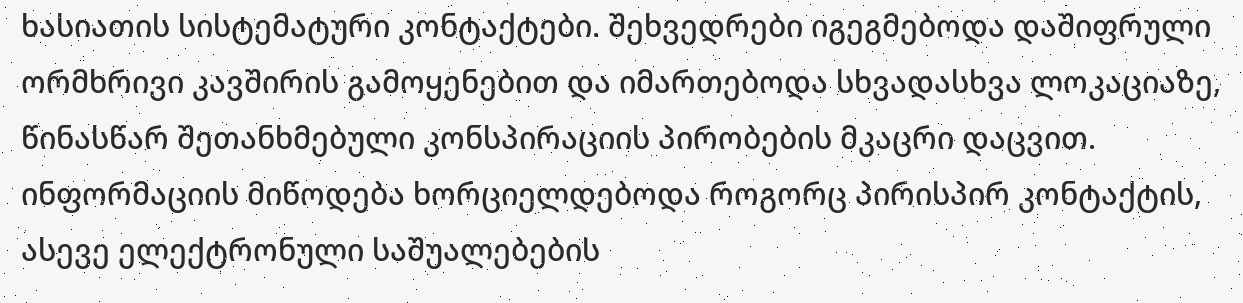ხასიათის სისტემატური კონტაქტები. შეხვედრები იგეგმებოდა დაშიფრული ორმხრივი კავშირის გამოყენებით და იმართებოდა სხვადასხვა ლოკაციაზე, წინასწარ შეთანხმებული კონსპირაციის პირობების მკაცრი დაცვით. ინფორმაციის მიწოდება ხორციელდებოდა როგორც პირისპირ კონტაქტის, ასევე ელექტრონული საშუალებების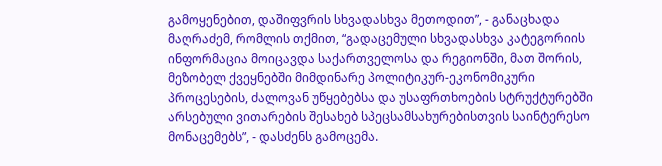გამოყენებით, დაშიფვრის სხვადასხვა მეთოდით”, - განაცხადა მაღრაძემ, რომლის თქმით, “გადაცემული სხვადასხვა კატეგორიის ინფორმაცია მოიცავდა საქართველოსა და რეგიონში, მათ შორის, მეზობელ ქვეყნებში მიმდინარე პოლიტიკურ-ეკონომიკური პროცესების, ძალოვან უწყებებსა და უსაფრთხოების სტრუქტურებში არსებული ვითარების შესახებ სპეცსამსახურებისთვის საინტერესო მონაცემებს”, - დასძენს გამოცემა.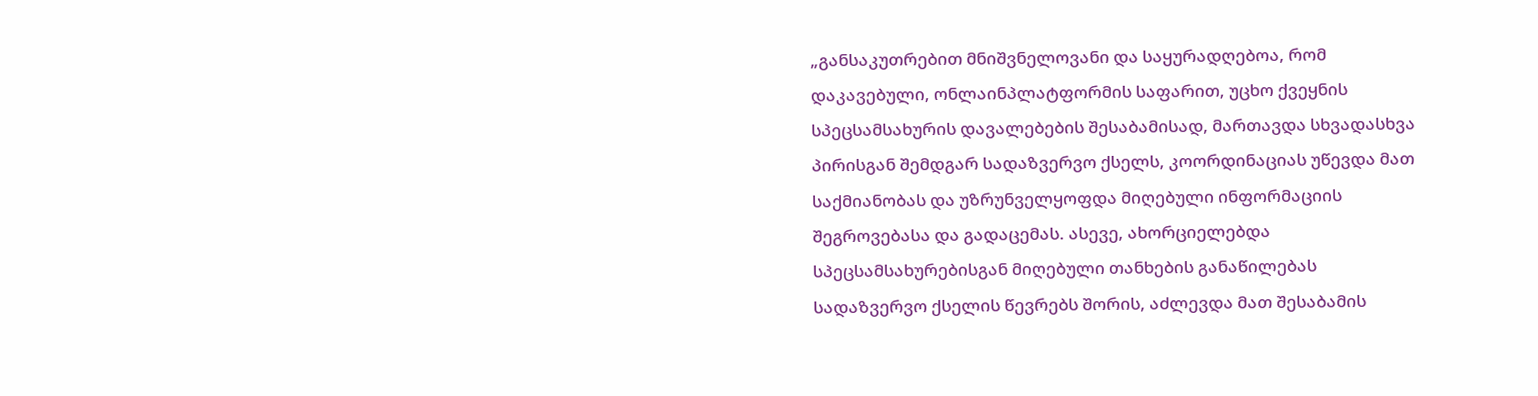„განსაკუთრებით მნიშვნელოვანი და საყურადღებოა, რომ დაკავებული, ონლაინპლატფორმის საფარით, უცხო ქვეყნის სპეცსამსახურის დავალებების შესაბამისად, მართავდა სხვადასხვა პირისგან შემდგარ სადაზვერვო ქსელს, კოორდინაციას უწევდა მათ საქმიანობას და უზრუნველყოფდა მიღებული ინფორმაციის შეგროვებასა და გადაცემას. ასევე, ახორციელებდა სპეცსამსახურებისგან მიღებული თანხების განაწილებას სადაზვერვო ქსელის წევრებს შორის, აძლევდა მათ შესაბამის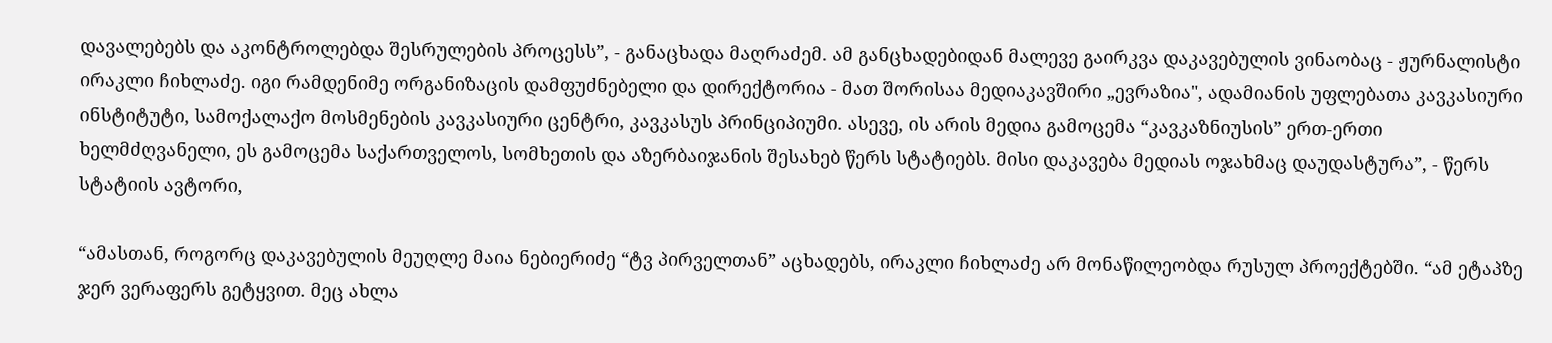დავალებებს და აკონტროლებდა შესრულების პროცესს”, - განაცხადა მაღრაძემ. ამ განცხადებიდან მალევე გაირკვა დაკავებულის ვინაობაც - ჟურნალისტი ირაკლი ჩიხლაძე. იგი რამდენიმე ორგანიზაცის დამფუძნებელი და დირექტორია - მათ შორისაა მედიაკავშირი „ევრაზია", ადამიანის უფლებათა კავკასიური ინსტიტუტი, სამოქალაქო მოსმენების კავკასიური ცენტრი, კავკასუს პრინციპიუმი. ასევე, ის არის მედია გამოცემა “კავკაზნიუსის” ერთ-ერთი ხელმძღვანელი, ეს გამოცემა საქართველოს, სომხეთის და აზერბაიჯანის შესახებ წერს სტატიებს. მისი დაკავება მედიას ოჯახმაც დაუდასტურა”, - წერს სტატიის ავტორი,

“ამასთან, როგორც დაკავებულის მეუღლე მაია ნებიერიძე “ტვ პირველთან” აცხადებს, ირაკლი ჩიხლაძე არ მონაწილეობდა რუსულ პროექტებში. “ამ ეტაპზე ჯერ ვერაფერს გეტყვით. მეც ახლა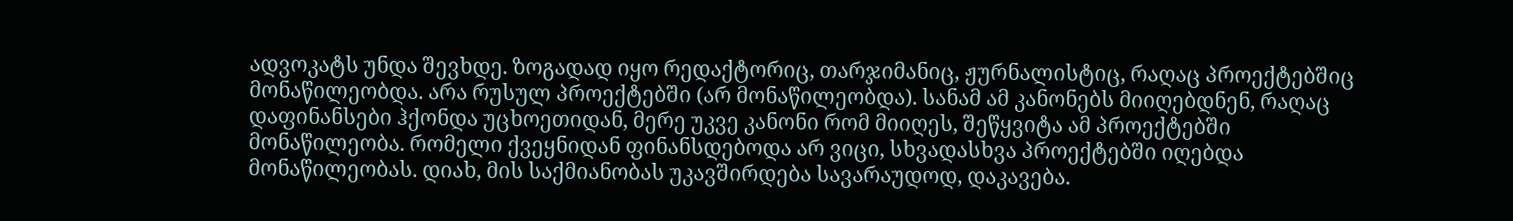ადვოკატს უნდა შევხდე. ზოგადად იყო რედაქტორიც, თარჯიმანიც, ჟურნალისტიც, რაღაც პროექტებშიც მონაწილეობდა. არა რუსულ პროექტებში (არ მონაწილეობდა). სანამ ამ კანონებს მიიღებდნენ, რაღაც დაფინანსები ჰქონდა უცხოეთიდან, მერე უკვე კანონი რომ მიიღეს, შეწყვიტა ამ პროექტებში მონაწილეობა. რომელი ქვეყნიდან ფინანსდებოდა არ ვიცი, სხვადასხვა პროექტებში იღებდა მონაწილეობას. დიახ, მის საქმიანობას უკავშირდება სავარაუდოდ, დაკავება.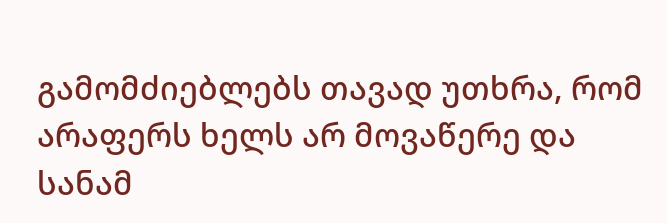გამომძიებლებს თავად უთხრა, რომ არაფერს ხელს არ მოვაწერე და სანამ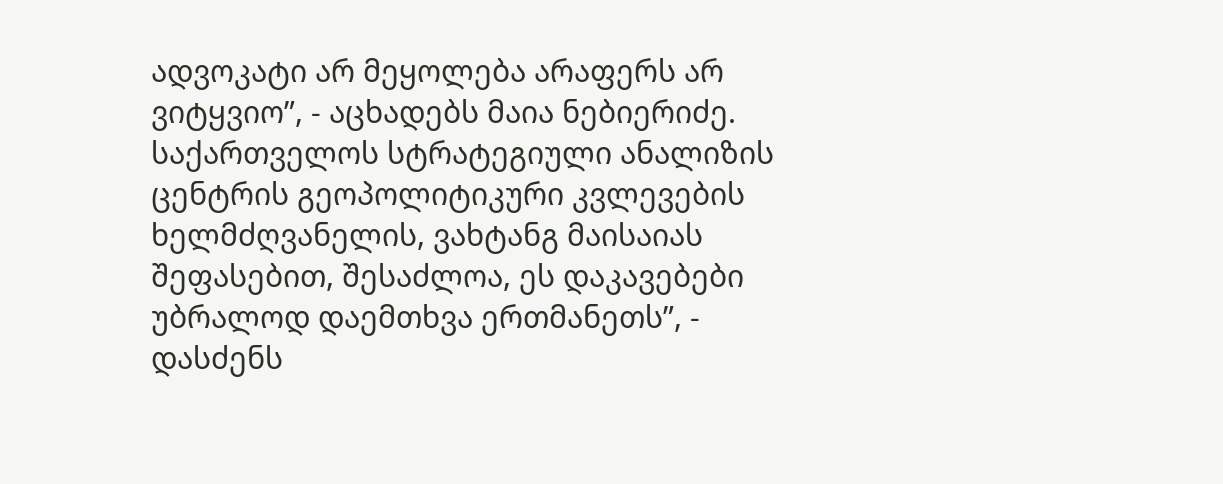ადვოკატი არ მეყოლება არაფერს არ ვიტყვიო”, - აცხადებს მაია ნებიერიძე. საქართველოს სტრატეგიული ანალიზის ცენტრის გეოპოლიტიკური კვლევების ხელმძღვანელის, ვახტანგ მაისაიას შეფასებით, შესაძლოა, ეს დაკავებები უბრალოდ დაემთხვა ერთმანეთს”, - დასძენს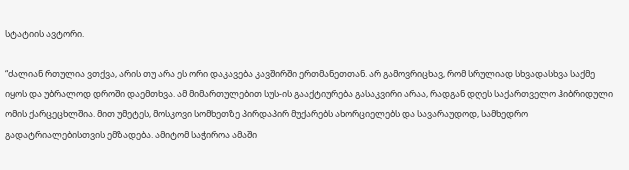სტატიის ავტორი.

“ძალიან რთულია ვთქვა, არის თუ არა ეს ორი დაკავება კავშირში ერთმანეთთან. არ გამოვრიცხავ, რომ სრულიად სხვადასხვა საქმე იყოს და უბრალოდ დროში დაემთხვა. ამ მიმართულებით სუს-ის გააქტიურება გასაკვირი არაა, რადგან დღეს საქართველო ჰიბრიდული ომის ქარცეცხლშია. მით უმეტეს, მოსკოვი სომხეთზე პირდაპირ მუქარებს ახორციელებს და სავარაუდოდ, სამხედრო გადატრიალებისთვის ემზადება. ამიტომ საჭიროა ამაში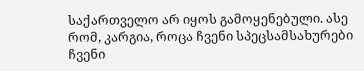საქართველო არ იყოს გამოყენებული. ასე რომ, კარგია, როცა ჩვენი სპეცსამსახურები ჩვენი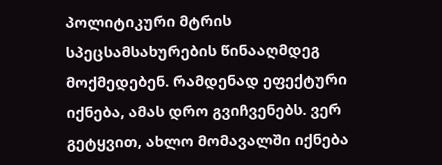პოლიტიკური მტრის სპეცსამსახურების წინააღმდეგ მოქმედებენ. რამდენად ეფექტური იქნება, ამას დრო გვიჩვენებს. ვერ გეტყვით, ახლო მომავალში იქნება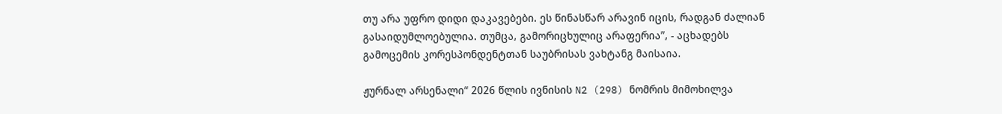თუ არა უფრო დიდი დაკავებები. ეს წინასწარ არავინ იცის, რადგან ძალიან გასაიდუმლოებულია. თუმცა, გამორიცხულიც არაფერია”, - აცხადებს გამოცემის კორესპონდენტთან საუბრისას ვახტანგ მაისაია.

ჟურნალ არსენალი“ 2026 წლის ივნისის N2 (298) ნომრის მიმოხილვა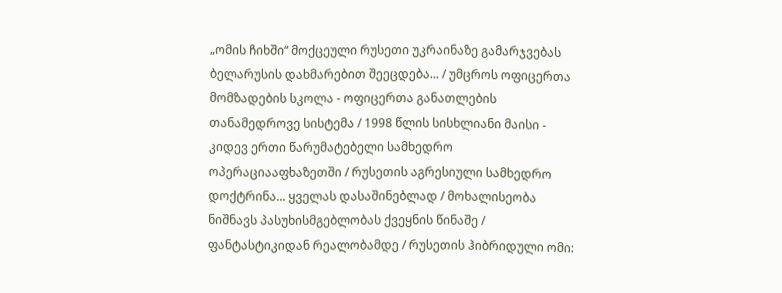„ომის ჩიხში“ მოქცეული რუსეთი უკრაინაზე გამარჯვებას ბელარუსის დახმარებით შეეცდება... / უმცროს ოფიცერთა მომზადების სკოლა - ოფიცერთა განათლების თანამედროვე სისტემა / 1998 წლის სისხლიანი მაისი - კიდევ ერთი წარუმატებელი სამხედრო ოპერაციააფხაზეთში / რუსეთის აგრესიული სამხედრო დოქტრინა... ყველას დასაშინებლად / მოხალისეობა ნიშნავს პასუხისმგებლობას ქვეყნის წინაშე / ფანტასტიკიდან რეალობამდე / რუსეთის ჰიბრიდული ომი: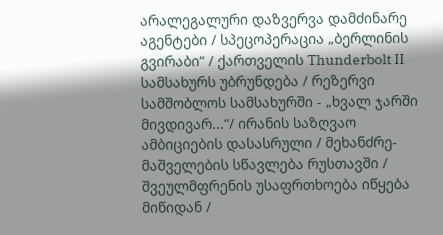არალეგალური დაზვერვა დამძინარე აგენტები / სპეცოპერაცია „ბერლინის გვირაბი“ / ქართველის Thunderbolt II სამსახურს უბრუნდება / რეზერვი სამშობლოს სამსახურში - „ხვალ ჯარში მივდივარ...“/ ირანის საზღვაო ამბიციების დასასრული / მეხანძრე-მაშველების სწავლება რუსთავში / შვეულმფრენის უსაფრთხოება იწყება მიწიდან /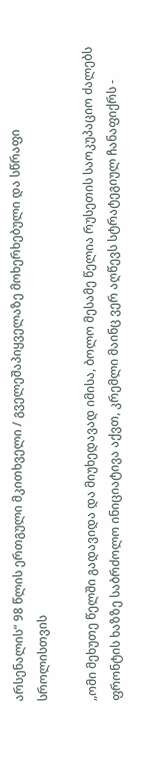არსენალის“ 98 წლის ერთგული მკითხველი / გველეშაპიყველაზე მოხერხებული და სწრაფი სროლისთვის

„ომი მეხუთე წელში გადავიდა და მიუხედავად იმისა, ბოლო მესამე წელია რუსეთის საოკუპაციო ძალებს ფრონტის ხაზზე საბრძოლო ინიციატივა აქვთ, კრემლი მაინც ვერ აღწევს სტრატეგიულ ჩანაფიქრს -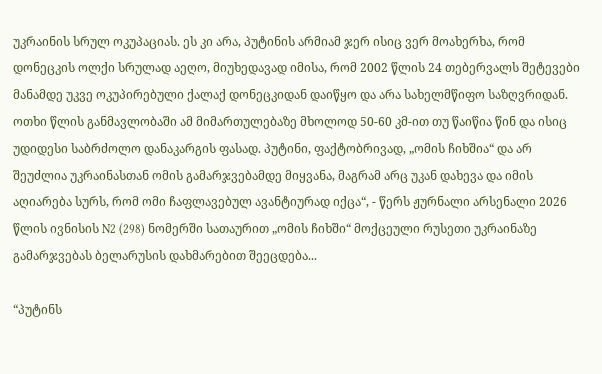უკრაინის სრულ ოკუპაციას. ეს კი არა, პუტინის არმიამ ჯერ ისიც ვერ მოახერხა, რომ დონეცკის ოლქი სრულად აეღო, მიუხედავად იმისა, რომ 2002 წლის 24 თებერვალს შეტევები მანამდე უკვე ოკუპირებული ქალაქ დონეცკიდან დაიწყო და არა სახელმწიფო საზღვრიდან. ოთხი წლის განმავლობაში ამ მიმართულებაზე მხოლოდ 50-60 კმ-ით თუ წაიწია წინ და ისიც უდიდესი საბრძოლო დანაკარგის ფასად. პუტინი, ფაქტობრივად, „ომის ჩიხშია“ და არ შეუძლია უკრაინასთან ომის გამარჯვებამდე მიყვანა, მაგრამ არც უკან დახევა და იმის აღიარება სურს, რომ ომი ჩაფლავებულ ავანტიურად იქცა“, - წერს ჟურნალი არსენალი 2026 წლის ივნისის N2 (298) ნომერში სათაურით „ომის ჩიხში“ მოქცეული რუსეთი უკრაინაზე გამარჯვებას ბელარუსის დახმარებით შეეცდება...

“პუტინს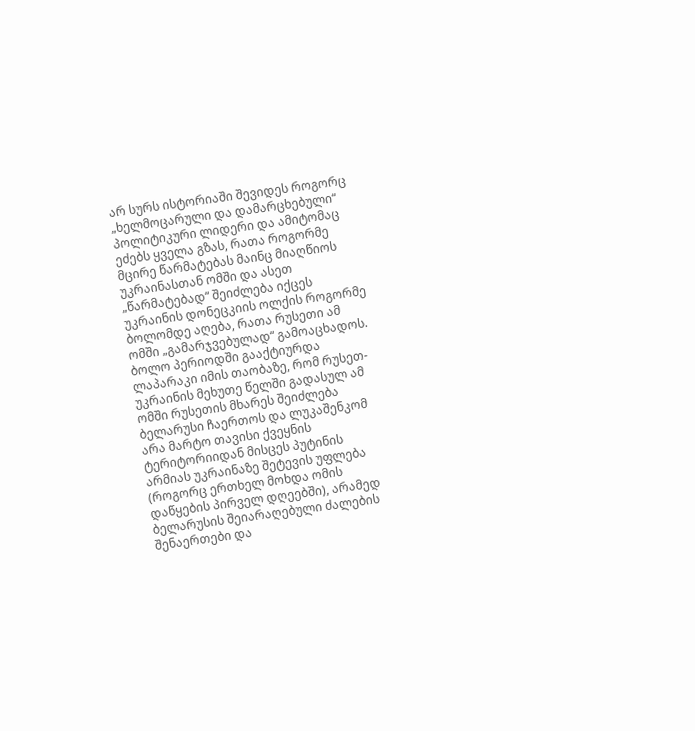არ სურს ისტორიაში შევიდეს როგორც „ხელმოცარული და დამარცხებული“ პოლიტიკური ლიდერი და ამიტომაც ეძებს ყველა გზას, რათა როგორმე მცირე წარმატებას მაინც მიაღწიოს უკრაინასთან ომში და ასეთ „წარმატებად“ შეიძლება იქცეს უკრაინის დონეცკიის ოლქის როგორმე ბოლომდე აღება, რათა რუსეთი ამ ომში „გამარჯვებულად“ გამოაცხადოს. ბოლო პერიოდში გააქტიურდა ლაპარაკი იმის თაობაზე, რომ რუსეთ-უკრაინის მეხუთე წელში გადასულ ამ ომში რუსეთის მხარეს შეიძლება ბელარუსი ჩაერთოს და ლუკაშენკომ არა მარტო თავისი ქვეყნის ტერიტორიიდან მისცეს პუტინის არმიას უკრაინაზე შეტევის უფლება (როგორც ერთხელ მოხდა ომის დაწყების პირველ დღეებში), არამედ ბელარუსის შეიარაღებული ძალების შენაერთები და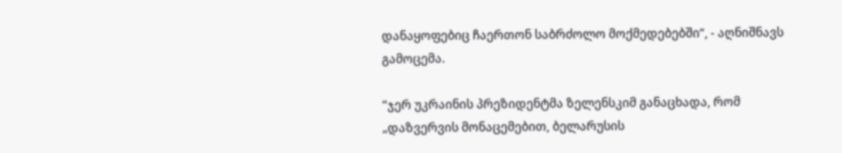დანაყოფებიც ჩაერთონ საბრძოლო მოქმედებებში“, - აღნიშნავს გამოცემა.

“ჯერ უკრაინის პრეზიდენტმა ზელენსკიმ განაცხადა, რომ „დაზვერვის მონაცემებით, ბელარუსის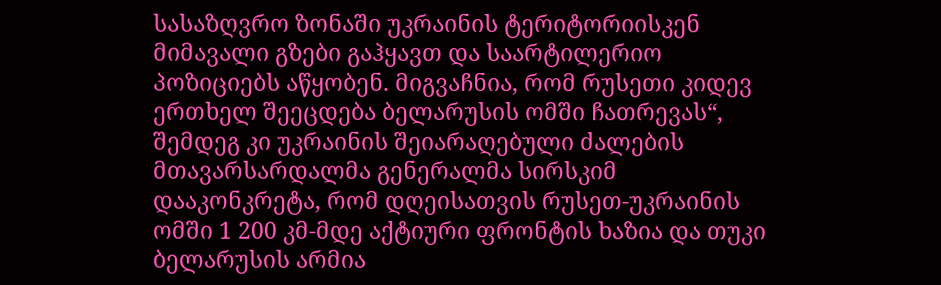სასაზღვრო ზონაში უკრაინის ტერიტორიისკენ მიმავალი გზები გაჰყავთ და საარტილერიო პოზიციებს აწყობენ. მიგვაჩნია, რომ რუსეთი კიდევ ერთხელ შეეცდება ბელარუსის ომში ჩათრევას“, შემდეგ კი უკრაინის შეიარაღებული ძალების მთავარსარდალმა გენერალმა სირსკიმ დააკონკრეტა, რომ დღეისათვის რუსეთ-უკრაინის ომში 1 200 კმ-მდე აქტიური ფრონტის ხაზია და თუკი ბელარუსის არმია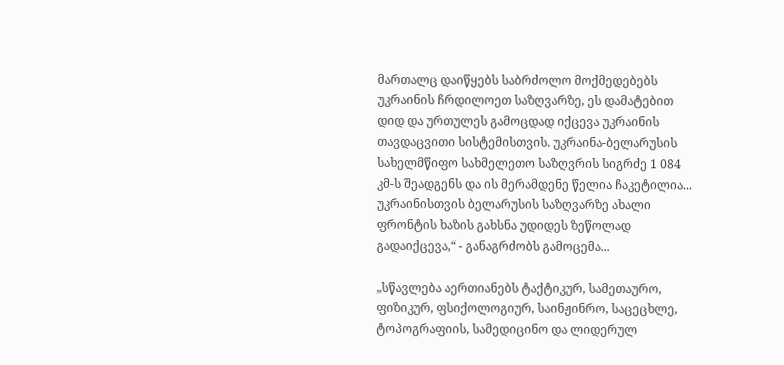მართალც დაიწყებს საბრძოლო მოქმედებებს უკრაინის ჩრდილოეთ საზღვარზე, ეს დამატებით დიდ და ურთულეს გამოცდად იქცევა უკრაინის თავდაცვითი სისტემისთვის. უკრაინა-ბელარუსის სახელმწიფო სახმელეთო საზღვრის სიგრძე 1 084 კმ-ს შეადგენს და ის მერამდენე წელია ჩაკეტილია... უკრაინისთვის ბელარუსის საზღვარზე ახალი ფრონტის ხაზის გახსნა უდიდეს ზეწოლად გადაიქცევა,“ - განაგრძობს გამოცემა...

„სწავლება აერთიანებს ტაქტიკურ, სამეთაურო, ფიზიკურ, ფსიქოლოგიურ, საინჟინრო, საცეცხლე, ტოპოგრაფიის, სამედიცინო და ლიდერულ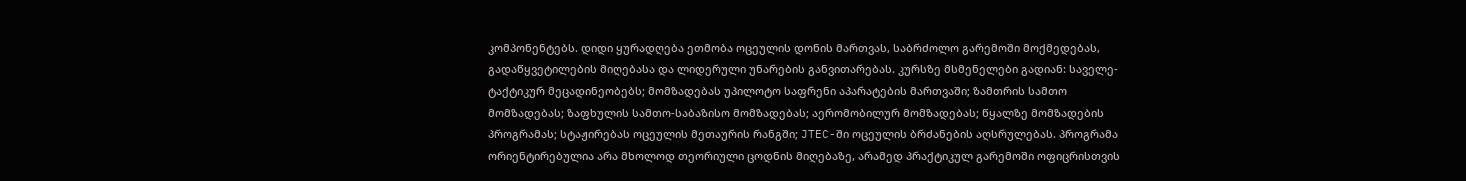კომპონენტებს. დიდი ყურადღება ეთმობა ოცეულის დონის მართვას, საბრძოლო გარემოში მოქმედებას, გადაწყვეტილების მიღებასა და ლიდერული უნარების განვითარებას. კურსზე მსმენელები გადიან: საველე-ტაქტიკურ მეცადინეობებს; მომზადებას უპილოტო საფრენი აპარატების მართვაში; ზამთრის სამთო მომზადებას; ზაფხულის სამთო-საბაზისო მომზადებას; აერომობილურ მომზადებას; წყალზე მომზადების პროგრამას; სტაჟირებას ოცეულის მეთაურის რანგში; JTEC-ში ოცეულის ბრძანების აღსრულებას. პროგრამა ორიენტირებულია არა მხოლოდ თეორიული ცოდნის მიღებაზე, არამედ პრაქტიკულ გარემოში ოფიცრისთვის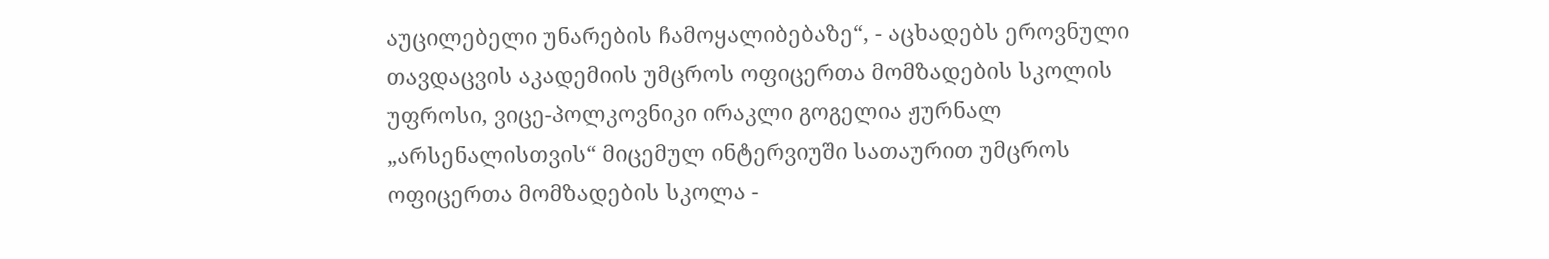აუცილებელი უნარების ჩამოყალიბებაზე“, - აცხადებს ეროვნული თავდაცვის აკადემიის უმცროს ოფიცერთა მომზადების სკოლის უფროსი, ვიცე-პოლკოვნიკი ირაკლი გოგელია ჟურნალ „არსენალისთვის“ მიცემულ ინტერვიუში სათაურით უმცროს ოფიცერთა მომზადების სკოლა -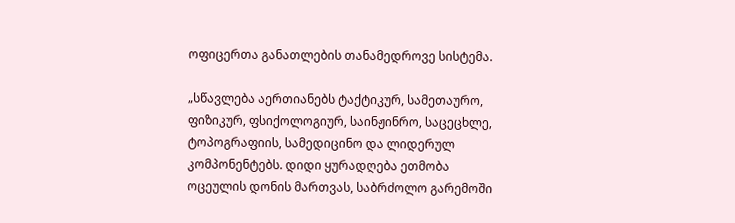ოფიცერთა განათლების თანამედროვე სისტემა.

„სწავლება აერთიანებს ტაქტიკურ, სამეთაურო, ფიზიკურ, ფსიქოლოგიურ, საინჟინრო, საცეცხლე, ტოპოგრაფიის, სამედიცინო და ლიდერულ კომპონენტებს. დიდი ყურადღება ეთმობა ოცეულის დონის მართვას, საბრძოლო გარემოში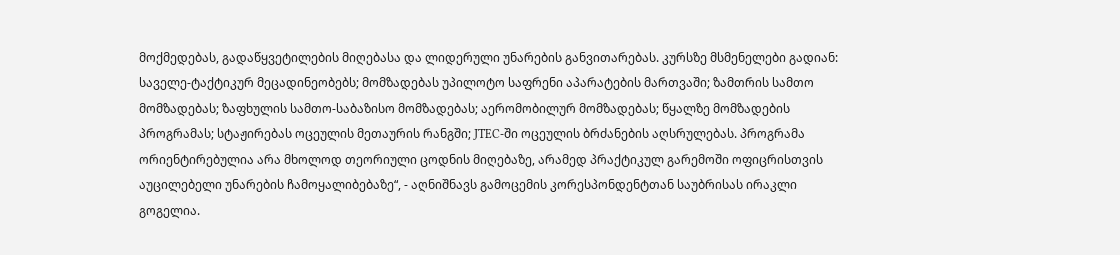მოქმედებას, გადაწყვეტილების მიღებასა და ლიდერული უნარების განვითარებას. კურსზე მსმენელები გადიან: საველე-ტაქტიკურ მეცადინეობებს; მომზადებას უპილოტო საფრენი აპარატების მართვაში; ზამთრის სამთო მომზადებას; ზაფხულის სამთო-საბაზისო მომზადებას; აერომობილურ მომზადებას; წყალზე მომზადების პროგრამას; სტაჟირებას ოცეულის მეთაურის რანგში; JTEC-ში ოცეულის ბრძანების აღსრულებას. პროგრამა ორიენტირებულია არა მხოლოდ თეორიული ცოდნის მიღებაზე, არამედ პრაქტიკულ გარემოში ოფიცრისთვის აუცილებელი უნარების ჩამოყალიბებაზე“, - აღნიშნავს გამოცემის კორესპონდენტთან საუბრისას ირაკლი გოგელია.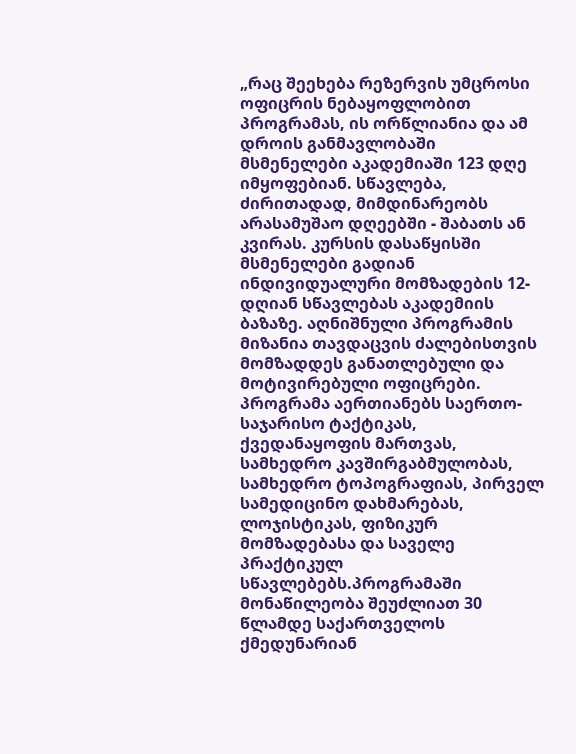„რაც შეეხება რეზერვის უმცროსი ოფიცრის ნებაყოფლობით პროგრამას, ის ორწლიანია და ამ დროის განმავლობაში მსმენელები აკადემიაში 123 დღე იმყოფებიან. სწავლება, ძირითადად, მიმდინარეობს არასამუშაო დღეებში - შაბათს ან კვირას. კურსის დასაწყისში მსმენელები გადიან ინდივიდუალური მომზადების 12-დღიან სწავლებას აკადემიის ბაზაზე. აღნიშნული პროგრამის მიზანია თავდაცვის ძალებისთვის მომზადდეს განათლებული და მოტივირებული ოფიცრები. პროგრამა აერთიანებს საერთო-საჯარისო ტაქტიკას, ქვედანაყოფის მართვას, სამხედრო კავშირგაბმულობას, სამხედრო ტოპოგრაფიას, პირველ სამედიცინო დახმარებას, ლოჯისტიკას, ფიზიკურ მომზადებასა და საველე პრაქტიკულ სწავლებებს.პროგრამაში მონაწილეობა შეუძლიათ 30 წლამდე საქართველოს ქმედუნარიან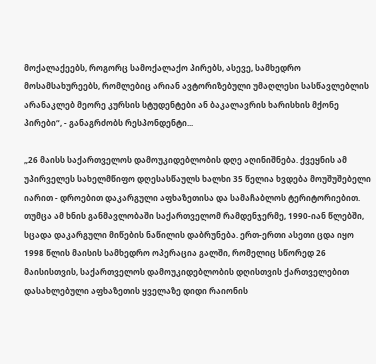მოქალაქეებს, როგორც სამოქალაქო პირებს, ასევე, სამხედრო მოსამსახურეებს, რომლებიც არიან ავტორიზებული უმაღლესი სასწავლებლის არანაკლებ მეორე კურსის სტუდენტები ან ბაკალავრის ხარისხის მქონე პირები“, - განაგრძობს რესპონდენტი...

„26 მაისს საქართველოს დამოუკიდებლობის დღე აღინიშნება. ქვეყნის ამ უპირველეს სახელმწიფო დღესასწაულს ხალხი 35 წელია ხვდება მოუშუშებელი იარით - დროებით დაკარგული აფხაზეთისა და სამაჩაბლოს ტერიტორიებით. თუმცა ამ ხნის განმავლობაში საქართველომ რამდენჯერმე, 1990-იან წლებში, სცადა დაკარგული მიწების ნაწილის დაბრუნება. ერთ-ერთი ასეთი ცდა იყო 1998 წლის მაისის სამხედრო ოპერაცია გალში, რომელიც სწორედ 26 მაისისთვის, საქართველოს დამოუკიდებლობის დღისთვის ქართველებით დასახლებული აფხაზეთის ყველაზე დიდი რაიონის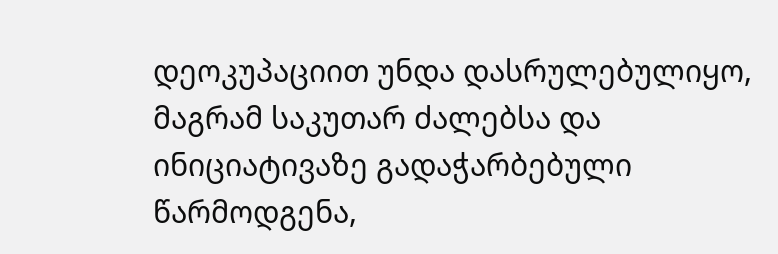დეოკუპაციით უნდა დასრულებულიყო, მაგრამ საკუთარ ძალებსა და ინიციატივაზე გადაჭარბებული წარმოდგენა,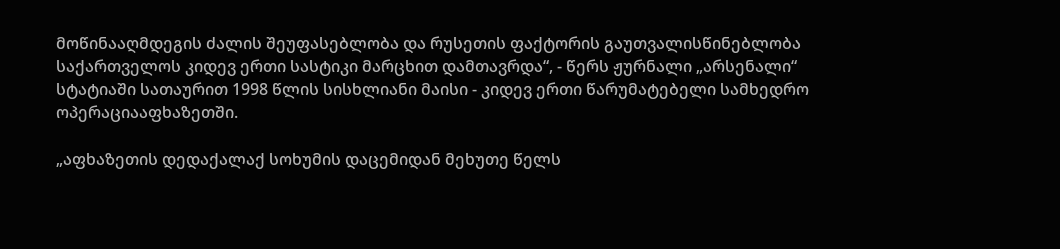მოწინააღმდეგის ძალის შეუფასებლობა და რუსეთის ფაქტორის გაუთვალისწინებლობა საქართველოს კიდევ ერთი სასტიკი მარცხით დამთავრდა“, - წერს ჟურნალი „არსენალი“ სტატიაში სათაურით 1998 წლის სისხლიანი მაისი - კიდევ ერთი წარუმატებელი სამხედრო ოპერაციააფხაზეთში.

„აფხაზეთის დედაქალაქ სოხუმის დაცემიდან მეხუთე წელს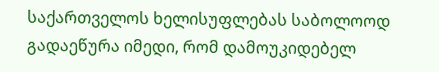საქართველოს ხელისუფლებას საბოლოოდ გადაეწურა იმედი, რომ დამოუკიდებელ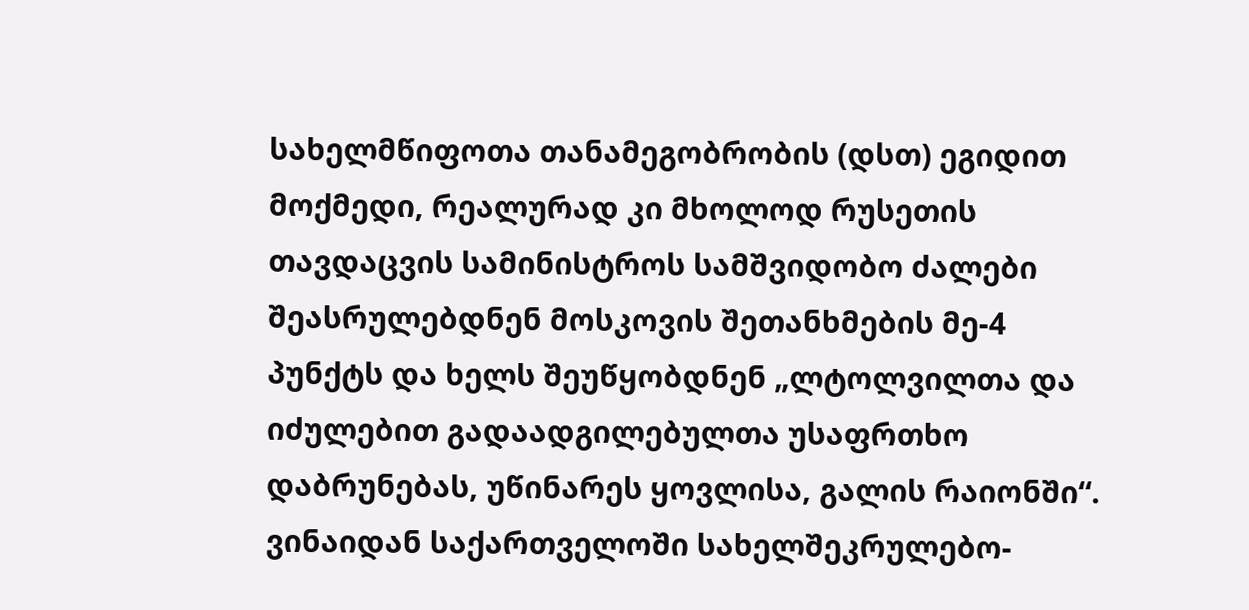სახელმწიფოთა თანამეგობრობის (დსთ) ეგიდით მოქმედი, რეალურად კი მხოლოდ რუსეთის თავდაცვის სამინისტროს სამშვიდობო ძალები შეასრულებდნენ მოსკოვის შეთანხმების მე-4 პუნქტს და ხელს შეუწყობდნენ „ლტოლვილთა და იძულებით გადაადგილებულთა უსაფრთხო დაბრუნებას, უწინარეს ყოვლისა, გალის რაიონში“. ვინაიდან საქართველოში სახელშეკრულებო-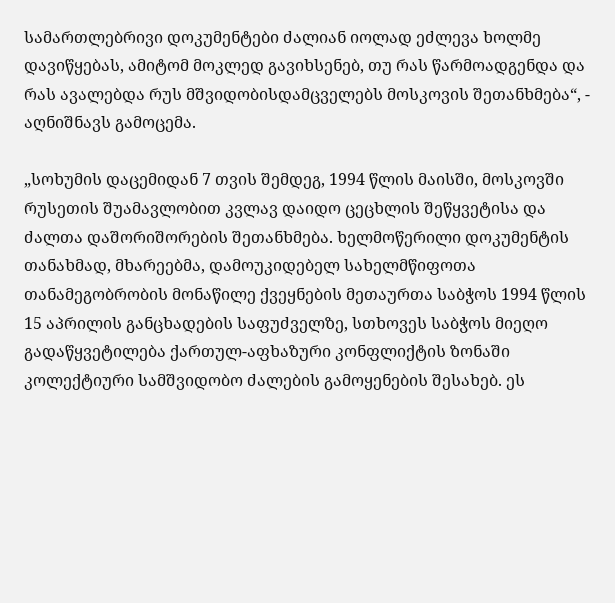სამართლებრივი დოკუმენტები ძალიან იოლად ეძლევა ხოლმე დავიწყებას, ამიტომ მოკლედ გავიხსენებ, თუ რას წარმოადგენდა და რას ავალებდა რუს მშვიდობისდამცველებს მოსკოვის შეთანხმება“, - აღნიშნავს გამოცემა.

„სოხუმის დაცემიდან 7 თვის შემდეგ, 1994 წლის მაისში, მოსკოვში რუსეთის შუამავლობით კვლავ დაიდო ცეცხლის შეწყვეტისა და ძალთა დაშორიშორების შეთანხმება. ხელმოწერილი დოკუმენტის თანახმად, მხარეებმა, დამოუკიდებელ სახელმწიფოთა თანამეგობრობის მონაწილე ქვეყნების მეთაურთა საბჭოს 1994 წლის 15 აპრილის განცხადების საფუძველზე, სთხოვეს საბჭოს მიეღო გადაწყვეტილება ქართულ-აფხაზური კონფლიქტის ზონაში კოლექტიური სამშვიდობო ძალების გამოყენების შესახებ. ეს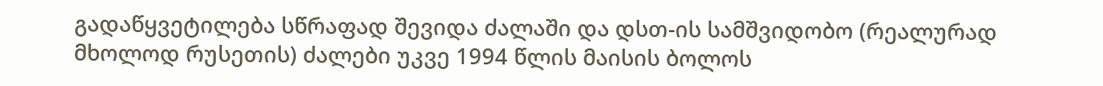გადაწყვეტილება სწრაფად შევიდა ძალაში და დსთ-ის სამშვიდობო (რეალურად მხოლოდ რუსეთის) ძალები უკვე 1994 წლის მაისის ბოლოს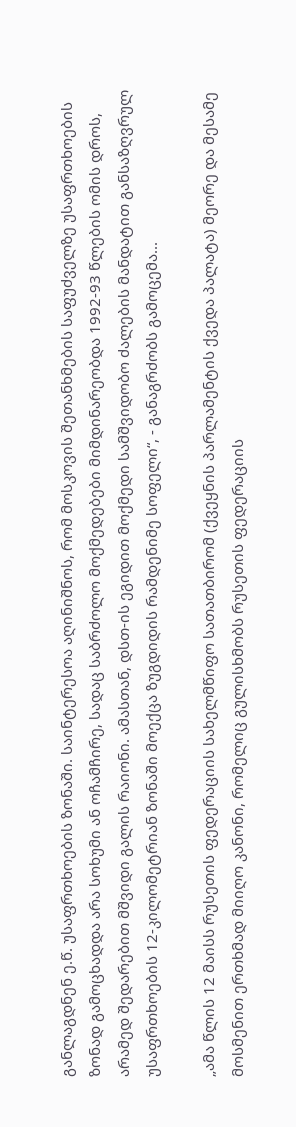განლაგდნენ ე.წ. უსაფრთხოების ზონაში. საინტერესოა აღინიშნოს, რომ მოსკოვის შეთანხმების საფუძველზე უსაფრთხოების ზონად გამოცხადდა არა სოხუმი ან ოჩამჩირე, სადაც საბრძოლო მოქმედებები მიმდინარეობდა 1992-93 წლების ომის დროს, არამედ შედარებით მშვიდი გალის რაიონი. ამასთან, დსთ-ის ეგიდით მოქმედი სამშვიდობო ძალების მანდატით განსაზღვრულ უსაფრთხოების 12-კილომეტრიან ზონაში მოექცა ზუგდიდის რამდენიმე სოფელი“, - განაგრძობს გამოცემა...

„ამა წლის 12 მაისს რუსეთის ფედერაციის სახელმწიფო სათათბირომ (ქვეყნის პარლამენტის ქვედა პალატა) მეორე და მესამე მოსმენით ერთხმად მიიღო კანონი, რომელიც გულისხმობს რუსეთის ფედერაციის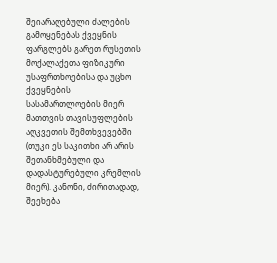შეიარაღებული ძალების გამოყენებას ქვეყნის ფარგლებს გარეთ რუსეთის მოქალაქეთა ფიზიკური უსაფრთხოებისა და უცხო ქვეყნების სასამართლოების მიერ მათთვის თავისუფლების აღკვეთის შემთხვევებში (თუკი ეს საკითხი არ არის შეთანხმებული და დადასტურებული კრემლის მიერ). კანონი, ძირითადად, შეეხება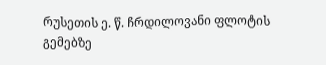რუსეთის ე. წ. ჩრდილოვანი ფლოტის გემებზე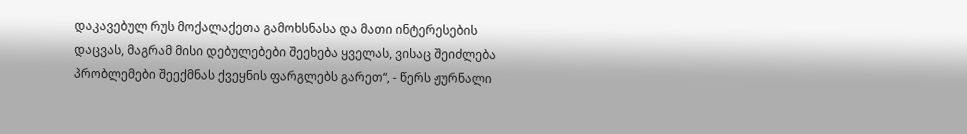დაკავებულ რუს მოქალაქეთა გამოხსნასა და მათი ინტერესების დაცვას, მაგრამ მისი დებულებები შეეხება ყველას, ვისაც შეიძლება პრობლემები შეექმნას ქვეყნის ფარგლებს გარეთ“, - წერს ჟურნალი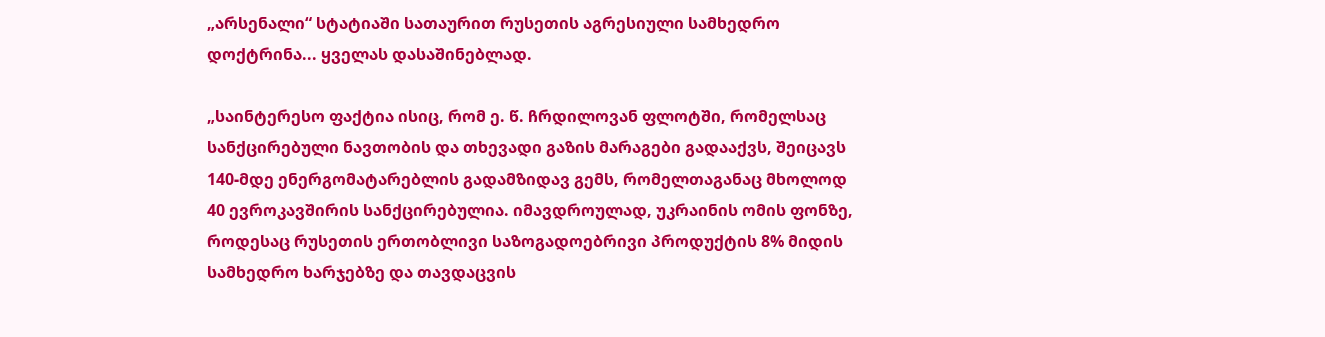„არსენალი“ სტატიაში სათაურით რუსეთის აგრესიული სამხედრო დოქტრინა... ყველას დასაშინებლად.

„საინტერესო ფაქტია ისიც, რომ ე. წ. ჩრდილოვან ფლოტში, რომელსაც სანქცირებული ნავთობის და თხევადი გაზის მარაგები გადააქვს, შეიცავს 140-მდე ენერგომატარებლის გადამზიდავ გემს, რომელთაგანაც მხოლოდ 40 ევროკავშირის სანქცირებულია. იმავდროულად, უკრაინის ომის ფონზე, როდესაც რუსეთის ერთობლივი საზოგადოებრივი პროდუქტის 8% მიდის სამხედრო ხარჯებზე და თავდაცვის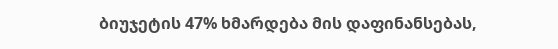ბიუჯეტის 47% ხმარდება მის დაფინანსებას,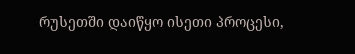რუსეთში დაიწყო ისეთი პროცესი,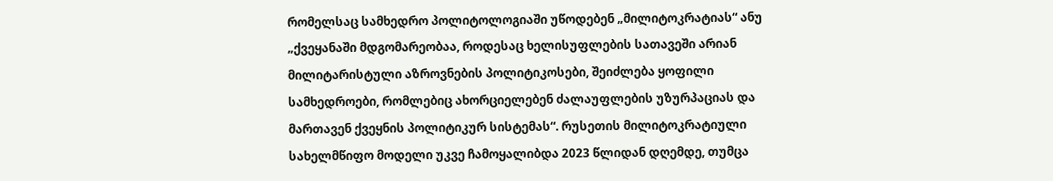რომელსაც სამხედრო პოლიტოლოგიაში უწოდებენ „მილიტოკრატიას“ ანუ „ქვეყანაში მდგომარეობაა, როდესაც ხელისუფლების სათავეში არიან მილიტარისტული აზროვნების პოლიტიკოსები, შეიძლება ყოფილი სამხედროები, რომლებიც ახორციელებენ ძალაუფლების უზურპაციას და მართავენ ქვეყნის პოლიტიკურ სისტემას“. რუსეთის მილიტოკრატიული სახელმწიფო მოდელი უკვე ჩამოყალიბდა 2023 წლიდან დღემდე, თუმცა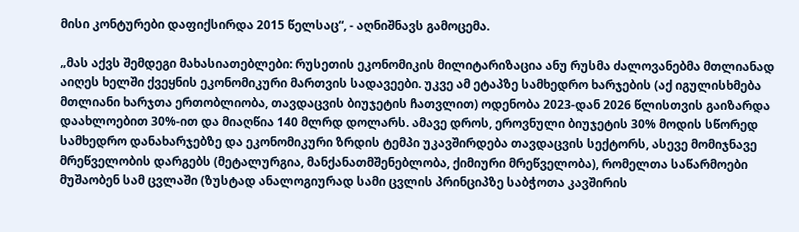მისი კონტურები დაფიქსირდა 2015 წელსაც“, - აღნიშნავს გამოცემა.

„მას აქვს შემდეგი მახასიათებლები: რუსეთის ეკონომიკის მილიტარიზაცია ანუ რუსმა ძალოვანებმა მთლიანად აიღეს ხელში ქვეყნის ეკონომიკური მართვის სადავეები. უკვე ამ ეტაპზე სამხედრო ხარჯების (აქ იგულისხმება მთლიანი ხარჯთა ერთობლიობა, თავდაცვის ბიუჯეტის ჩათვლით) ოდენობა 2023-დან 2026 წლისთვის გაიზარდა დაახლოებით 30%-ით და მიაღწია 140 მლრდ დოლარს. ამავე დროს, ეროვნული ბიუჯეტის 30% მოდის სწორედ სამხედრო დანახარჯებზე და ეკონომიკური ზრდის ტემპი უკავშირდება თავდაცვის სექტორს, ასევე მომიჯნავე მრეწველობის დარგებს (მეტალურგია, მანქანათმშენებლობა, ქიმიური მრეწველობა), რომელთა საწარმოები მუშაობენ სამ ცვლაში (ზუსტად ანალოგიურად სამი ცვლის პრინციპზე საბჭოთა კავშირის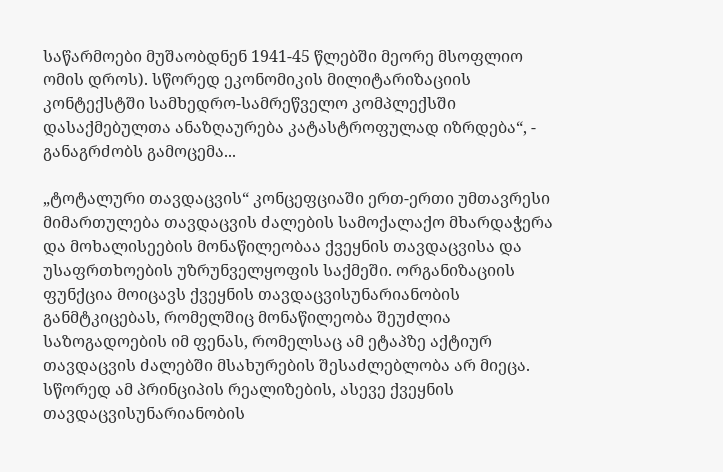საწარმოები მუშაობდნენ 1941-45 წლებში მეორე მსოფლიო ომის დროს). სწორედ ეკონომიკის მილიტარიზაციის კონტექსტში სამხედრო-სამრეწველო კომპლექსში დასაქმებულთა ანაზღაურება კატასტროფულად იზრდება“, - განაგრძობს გამოცემა...

„ტოტალური თავდაცვის“ კონცეფციაში ერთ-ერთი უმთავრესი მიმართულება თავდაცვის ძალების სამოქალაქო მხარდაჭერა და მოხალისეების მონაწილეობაა ქვეყნის თავდაცვისა და უსაფრთხოების უზრუნველყოფის საქმეში. ორგანიზაციის ფუნქცია მოიცავს ქვეყნის თავდაცვისუნარიანობის განმტკიცებას, რომელშიც მონაწილეობა შეუძლია საზოგადოების იმ ფენას, რომელსაც ამ ეტაპზე აქტიურ თავდაცვის ძალებში მსახურების შესაძლებლობა არ მიეცა. სწორედ ამ პრინციპის რეალიზების, ასევე ქვეყნის თავდაცვისუნარიანობის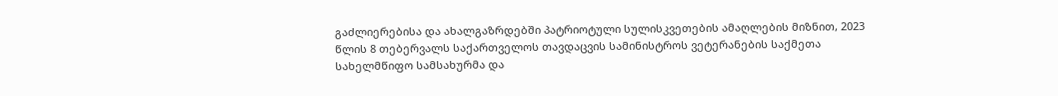გაძლიერებისა და ახალგაზრდებში პატრიოტული სულისკვეთების ამაღლების მიზნით, 2023 წლის 8 თებერვალს საქართველოს თავდაცვის სამინისტროს ვეტერანების საქმეთა სახელმწიფო სამსახურმა და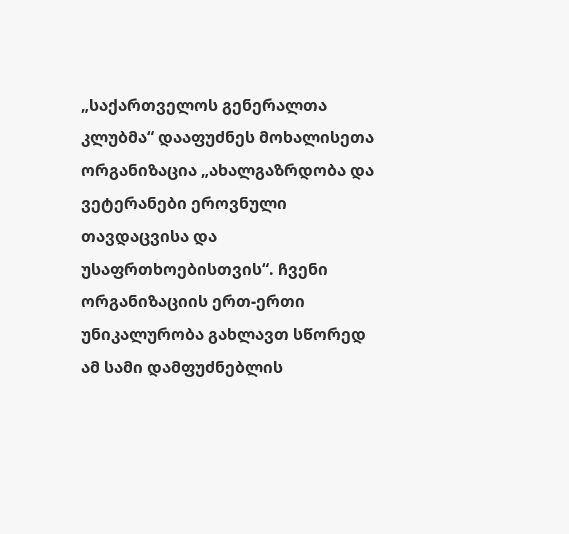„საქართველოს გენერალთა კლუბმა“ დააფუძნეს მოხალისეთა ორგანიზაცია „ახალგაზრდობა და ვეტერანები ეროვნული თავდაცვისა და უსაფრთხოებისთვის“. ჩვენი ორგანიზაციის ერთ-ერთი უნიკალურობა გახლავთ სწორედ ამ სამი დამფუძნებლის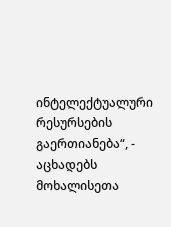ინტელექტუალური რესურსების გაერთიანება“, - აცხადებს მოხალისეთა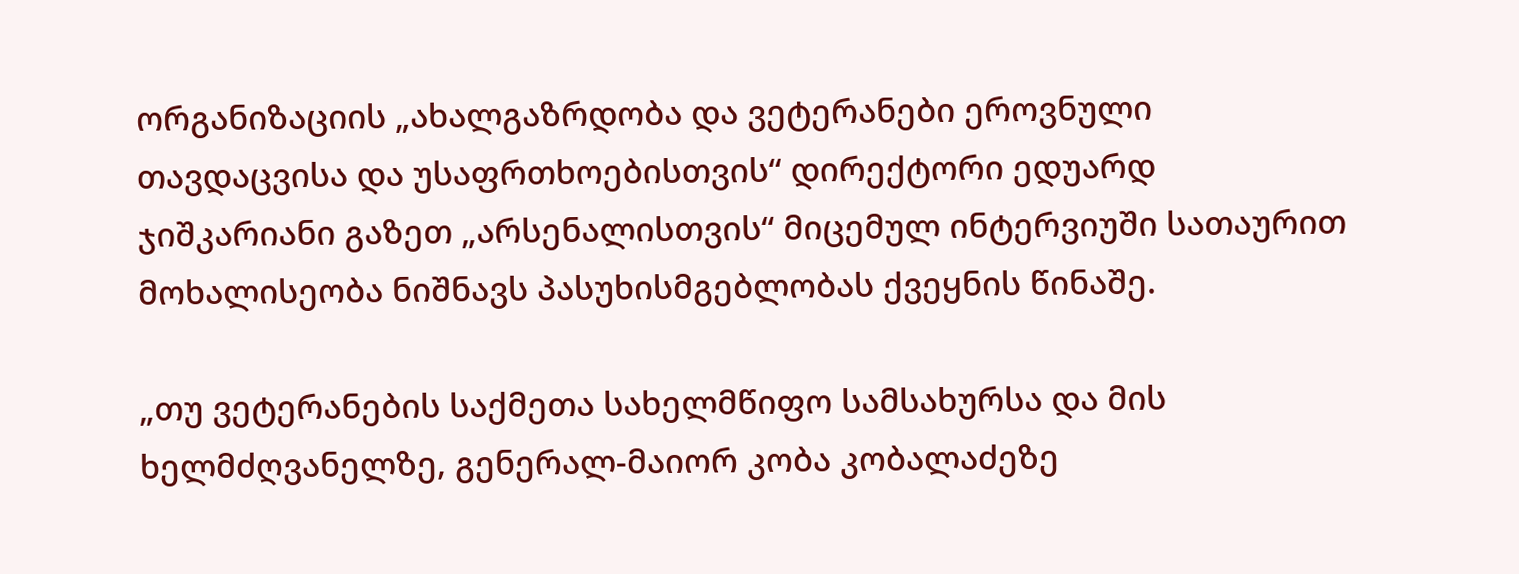ორგანიზაციის „ახალგაზრდობა და ვეტერანები ეროვნული თავდაცვისა და უსაფრთხოებისთვის“ დირექტორი ედუარდ ჯიშკარიანი გაზეთ „არსენალისთვის“ მიცემულ ინტერვიუში სათაურით მოხალისეობა ნიშნავს პასუხისმგებლობას ქვეყნის წინაშე.

„თუ ვეტერანების საქმეთა სახელმწიფო სამსახურსა და მის ხელმძღვანელზე, გენერალ-მაიორ კობა კობალაძეზე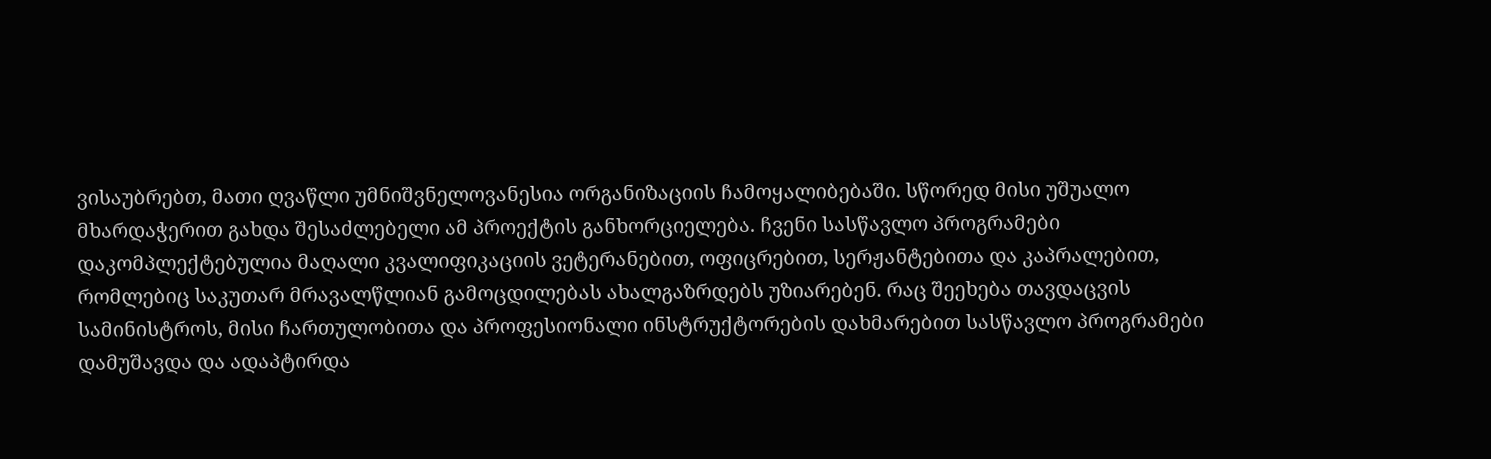ვისაუბრებთ, მათი ღვაწლი უმნიშვნელოვანესია ორგანიზაციის ჩამოყალიბებაში. სწორედ მისი უშუალო მხარდაჭერით გახდა შესაძლებელი ამ პროექტის განხორციელება. ჩვენი სასწავლო პროგრამები დაკომპლექტებულია მაღალი კვალიფიკაციის ვეტერანებით, ოფიცრებით, სერჟანტებითა და კაპრალებით, რომლებიც საკუთარ მრავალწლიან გამოცდილებას ახალგაზრდებს უზიარებენ. რაც შეეხება თავდაცვის სამინისტროს, მისი ჩართულობითა და პროფესიონალი ინსტრუქტორების დახმარებით სასწავლო პროგრამები დამუშავდა და ადაპტირდა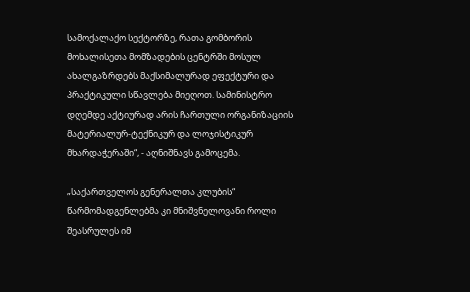სამოქალაქო სექტორზე, რათა გომბორის მოხალისეთა მომზადების ცენტრში მოსულ ახალგაზრდებს მაქსიმალურად ეფექტური და პრაქტიკული სწავლება მიეღოთ. სამინისტრო დღემდე აქტიურად არის ჩართული ორგანიზაციის მატერიალურ-ტექნიკურ და ლოჯისტიკურ მხარდაჭერაში“, - აღნიშნავს გამოცემა.

„საქართველოს გენერალთა კლუბის“ წარმომადგენლებმა კი მნიშვნელოვანი როლი შეასრულეს იმ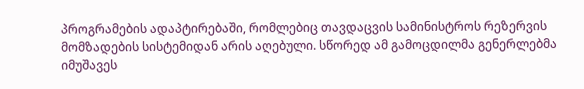პროგრამების ადაპტირებაში, რომლებიც თავდაცვის სამინისტროს რეზერვის მომზადების სისტემიდან არის აღებული. სწორედ ამ გამოცდილმა გენერლებმა იმუშავეს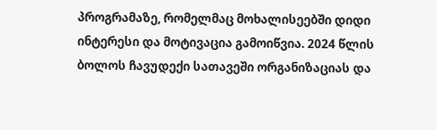პროგრამაზე, რომელმაც მოხალისეებში დიდი ინტერესი და მოტივაცია გამოიწვია. 2024 წლის ბოლოს ჩავუდექი სათავეში ორგანიზაციას და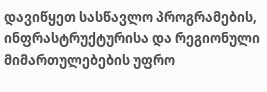დავიწყეთ სასწავლო პროგრამების, ინფრასტრუქტურისა და რეგიონული მიმართულებების უფრო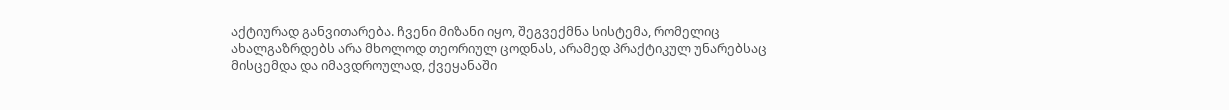აქტიურად განვითარება. ჩვენი მიზანი იყო, შეგვექმნა სისტემა, რომელიც ახალგაზრდებს არა მხოლოდ თეორიულ ცოდნას, არამედ პრაქტიკულ უნარებსაც მისცემდა და იმავდროულად, ქვეყანაში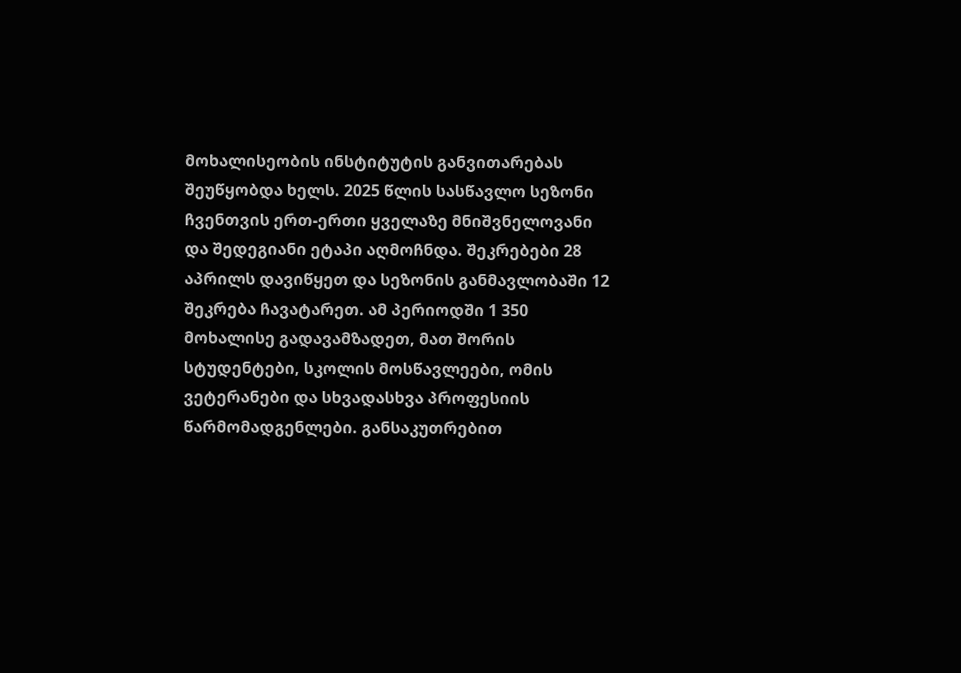მოხალისეობის ინსტიტუტის განვითარებას შეუწყობდა ხელს. 2025 წლის სასწავლო სეზონი ჩვენთვის ერთ-ერთი ყველაზე მნიშვნელოვანი და შედეგიანი ეტაპი აღმოჩნდა. შეკრებები 28 აპრილს დავიწყეთ და სეზონის განმავლობაში 12 შეკრება ჩავატარეთ. ამ პერიოდში 1 350 მოხალისე გადავამზადეთ, მათ შორის სტუდენტები, სკოლის მოსწავლეები, ომის ვეტერანები და სხვადასხვა პროფესიის წარმომადგენლები. განსაკუთრებით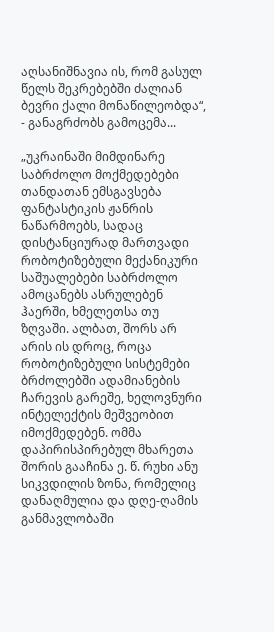აღსანიშნავია ის, რომ გასულ წელს შეკრებებში ძალიან ბევრი ქალი მონაწილეობდა“, - განაგრძობს გამოცემა...

„უკრაინაში მიმდინარე საბრძოლო მოქმედებები თანდათან ემსგავსება ფანტასტიკის ჟანრის ნაწარმოებს, სადაც დისტანციურად მართვადი რობოტიზებული მექანიკური საშუალებები საბრძოლო ამოცანებს ასრულებენ ჰაერში, ხმელეთსა თუ ზღვაში. ალბათ, შორს არ არის ის დროც, როცა რობოტიზებული სისტემები ბრძოლებში ადამიანების ჩარევის გარეშე, ხელოვნური ინტელექტის მეშვეობით იმოქმედებენ. ომმა დაპირისპირებულ მხარეთა შორის გააჩინა ე. წ. რუხი ანუ სიკვდილის ზონა, რომელიც დანაღმულია და დღე-ღამის განმავლობაში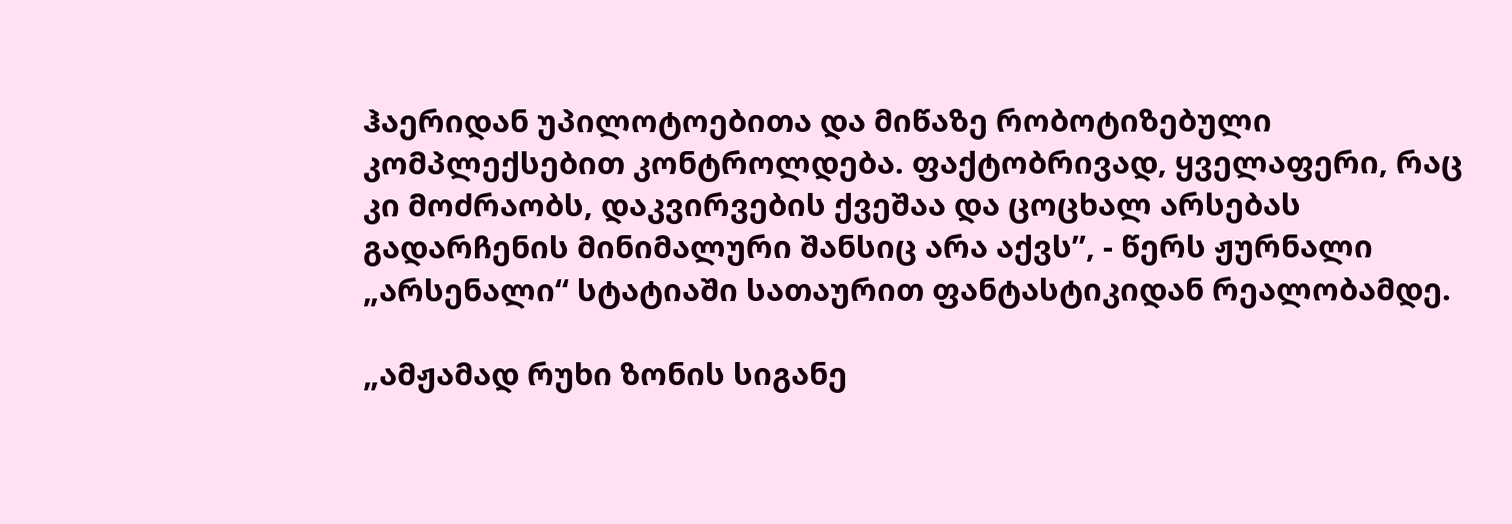ჰაერიდან უპილოტოებითა და მიწაზე რობოტიზებული კომპლექსებით კონტროლდება. ფაქტობრივად, ყველაფერი, რაც კი მოძრაობს, დაკვირვების ქვეშაა და ცოცხალ არსებას გადარჩენის მინიმალური შანსიც არა აქვს”, - წერს ჟურნალი „არსენალი“ სტატიაში სათაურით ფანტასტიკიდან რეალობამდე.

„ამჟამად რუხი ზონის სიგანე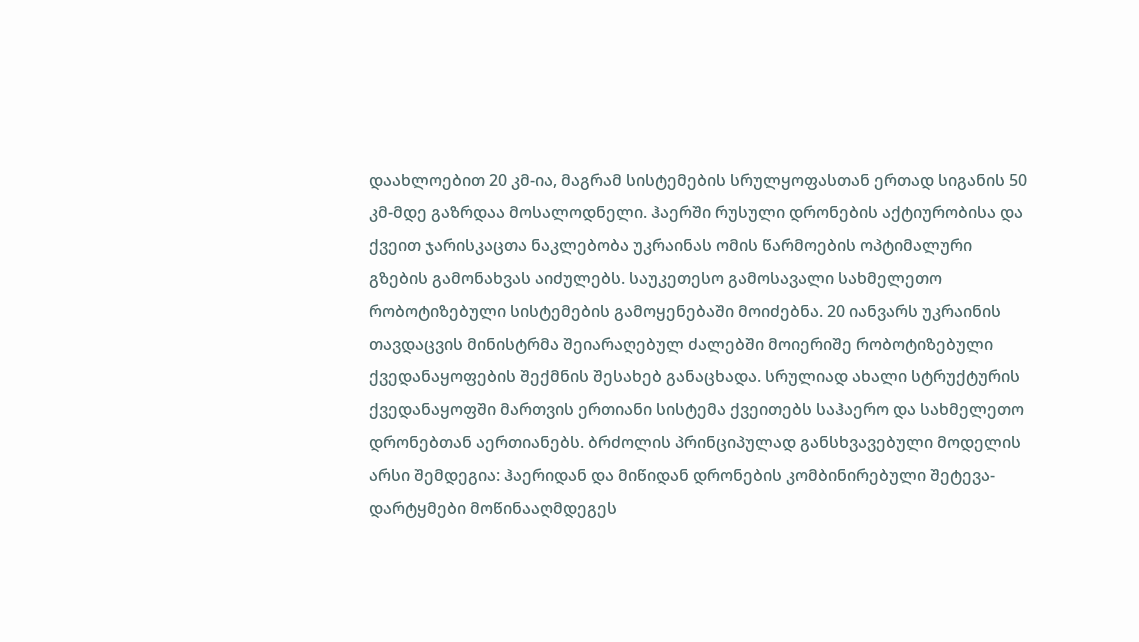დაახლოებით 20 კმ-ია, მაგრამ სისტემების სრულყოფასთან ერთად სიგანის 50 კმ-მდე გაზრდაა მოსალოდნელი. ჰაერში რუსული დრონების აქტიურობისა და ქვეით ჯარისკაცთა ნაკლებობა უკრაინას ომის წარმოების ოპტიმალური გზების გამონახვას აიძულებს. საუკეთესო გამოსავალი სახმელეთო რობოტიზებული სისტემების გამოყენებაში მოიძებნა. 20 იანვარს უკრაინის თავდაცვის მინისტრმა შეიარაღებულ ძალებში მოიერიშე რობოტიზებული ქვედანაყოფების შექმნის შესახებ განაცხადა. სრულიად ახალი სტრუქტურის ქვედანაყოფში მართვის ერთიანი სისტემა ქვეითებს საჰაერო და სახმელეთო დრონებთან აერთიანებს. ბრძოლის პრინციპულად განსხვავებული მოდელის არსი შემდეგია: ჰაერიდან და მიწიდან დრონების კომბინირებული შეტევა-დარტყმები მოწინააღმდეგეს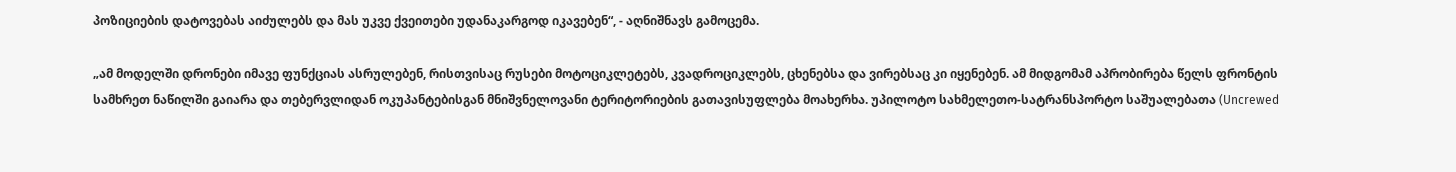პოზიციების დატოვებას აიძულებს და მას უკვე ქვეითები უდანაკარგოდ იკავებენ“, - აღნიშნავს გამოცემა.

„ამ მოდელში დრონები იმავე ფუნქციას ასრულებენ, რისთვისაც რუსები მოტოციკლეტებს, კვადროციკლებს, ცხენებსა და ვირებსაც კი იყენებენ. ამ მიდგომამ აპრობირება წელს ფრონტის სამხრეთ ნაწილში გაიარა და თებერვლიდან ოკუპანტებისგან მნიშვნელოვანი ტერიტორიების გათავისუფლება მოახერხა. უპილოტო სახმელეთო-სატრანსპორტო საშუალებათა (Uncrewed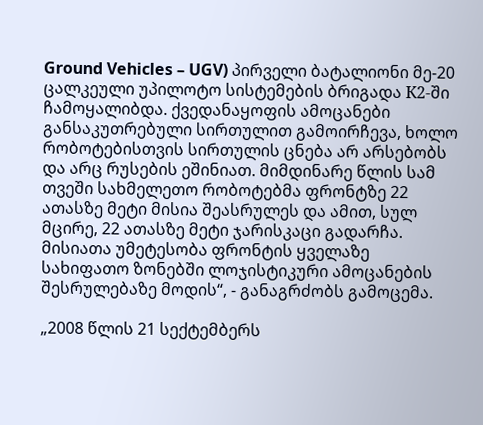Ground Vehicles – UGV) პირველი ბატალიონი მე-20 ცალკეული უპილოტო სისტემების ბრიგადა К2-ში ჩამოყალიბდა. ქვედანაყოფის ამოცანები განსაკუთრებული სირთულით გამოირჩევა, ხოლო რობოტებისთვის სირთულის ცნება არ არსებობს და არც რუსების ეშინიათ. მიმდინარე წლის სამ თვეში სახმელეთო რობოტებმა ფრონტზე 22 ათასზე მეტი მისია შეასრულეს და ამით, სულ მცირე, 22 ათასზე მეტი ჯარისკაცი გადარჩა. მისიათა უმეტესობა ფრონტის ყველაზე სახიფათო ზონებში ლოჯისტიკური ამოცანების შესრულებაზე მოდის“, - განაგრძობს გამოცემა.

„2008 წლის 21 სექტემბერს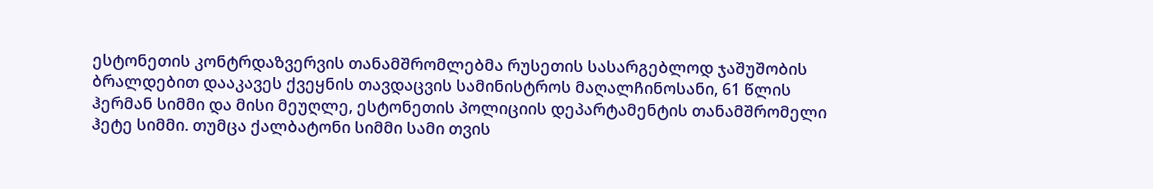ესტონეთის კონტრდაზვერვის თანამშრომლებმა რუსეთის სასარგებლოდ ჯაშუშობის ბრალდებით დააკავეს ქვეყნის თავდაცვის სამინისტროს მაღალჩინოსანი, 61 წლის ჰერმან სიმმი და მისი მეუღლე, ესტონეთის პოლიციის დეპარტამენტის თანამშრომელი ჰეტე სიმმი. თუმცა ქალბატონი სიმმი სამი თვის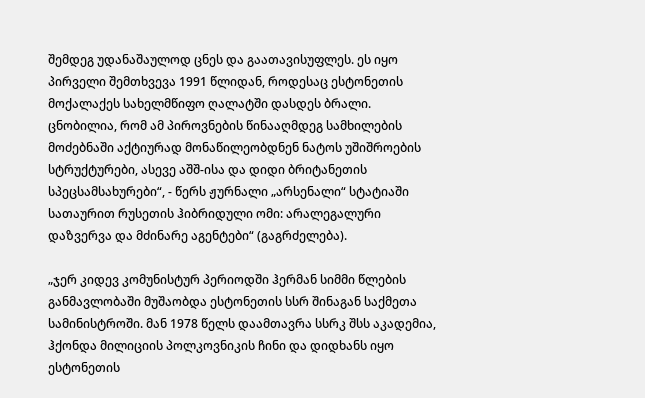შემდეგ უდანაშაულოდ ცნეს და გაათავისუფლეს. ეს იყო პირველი შემთხვევა 1991 წლიდან, როდესაც ესტონეთის მოქალაქეს სახელმწიფო ღალატში დასდეს ბრალი. ცნობილია, რომ ამ პიროვნების წინააღმდეგ სამხილების მოძებნაში აქტიურად მონაწილეობდნენ ნატოს უშიშროების სტრუქტურები, ასევე აშშ-ისა და დიდი ბრიტანეთის სპეცსამსახურები“, - წერს ჟურნალი „არსენალი“ სტატიაში სათაურით რუსეთის ჰიბრიდული ომი: არალეგალური დაზვერვა და მძინარე აგენტები“ (გაგრძელება).

„ჯერ კიდევ კომუნისტურ პერიოდში ჰერმან სიმმი წლების განმავლობაში მუშაობდა ესტონეთის სსრ შინაგან საქმეთა სამინისტროში. მან 1978 წელს დაამთავრა სსრკ შსს აკადემია, ჰქონდა მილიციის პოლკოვნიკის ჩინი და დიდხანს იყო ესტონეთის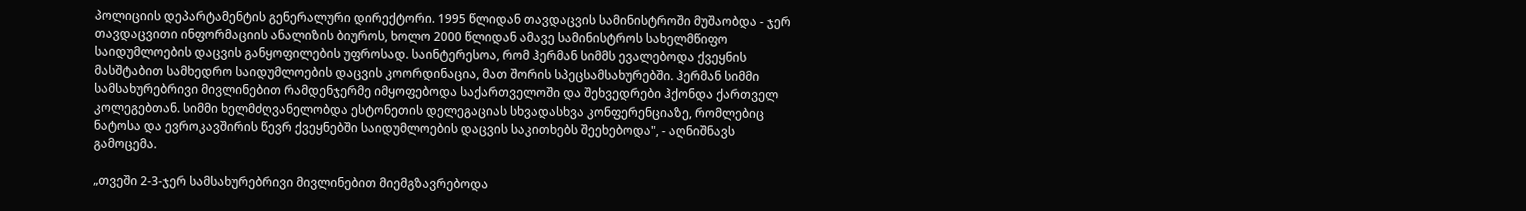პოლიციის დეპარტამენტის გენერალური დირექტორი. 1995 წლიდან თავდაცვის სამინისტროში მუშაობდა - ჯერ თავდაცვითი ინფორმაციის ანალიზის ბიუროს, ხოლო 2000 წლიდან ამავე სამინისტროს სახელმწიფო საიდუმლოების დაცვის განყოფილების უფროსად. საინტერესოა, რომ ჰერმან სიმმს ევალებოდა ქვეყნის მასშტაბით სამხედრო საიდუმლოების დაცვის კოორდინაცია, მათ შორის სპეცსამსახურებში. ჰერმან სიმმი სამსახურებრივი მივლინებით რამდენჯერმე იმყოფებოდა საქართველოში და შეხვედრები ჰქონდა ქართველ კოლეგებთან. სიმმი ხელმძღვანელობდა ესტონეთის დელეგაციას სხვადასხვა კონფერენციაზე, რომლებიც ნატოსა და ევროკავშირის წევრ ქვეყნებში საიდუმლოების დაცვის საკითხებს შეეხებოდა", - აღნიშნავს გამოცემა.

„თვეში 2-3-ჯერ სამსახურებრივი მივლინებით მიემგზავრებოდა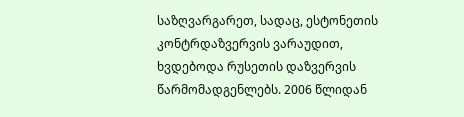საზღვარგარეთ, სადაც, ესტონეთის კონტრდაზვერვის ვარაუდით, ხვდებოდა რუსეთის დაზვერვის წარმომადგენლებს. 2006 წლიდან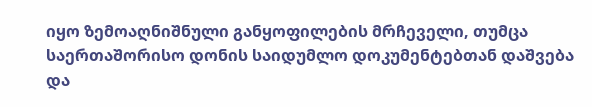იყო ზემოაღნიშნული განყოფილების მრჩეველი, თუმცა საერთაშორისო დონის საიდუმლო დოკუმენტებთან დაშვება და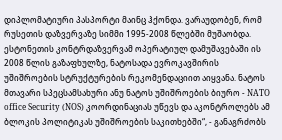დიპლომატიური პასპორტი მაინც ჰქონდა. ვარაუდობენ, რომ რუსეთის დაზვერვაზე სიმმი 1995-2008 წლებში მუშაობდა. ესტონეთის კონტრდაზვერვამ ოპერატიულ დამუშავებაში ის 2008 წლის გაზაფხულზე, ნატოსადა ევროკავშირის უშიშროების სტრუქტურების რეკომენდაციით აიყვანა. ნატოს მთავარი სპეცსამსახური ანუ ნატოს უშიშროების ბიურო - NATO office Security (NOS) კოორდინაციას უწევს და აკონტროლებს ამ ბლოკის პოლიტიკას უშიშროების საკითხებში“, - განაგრძობს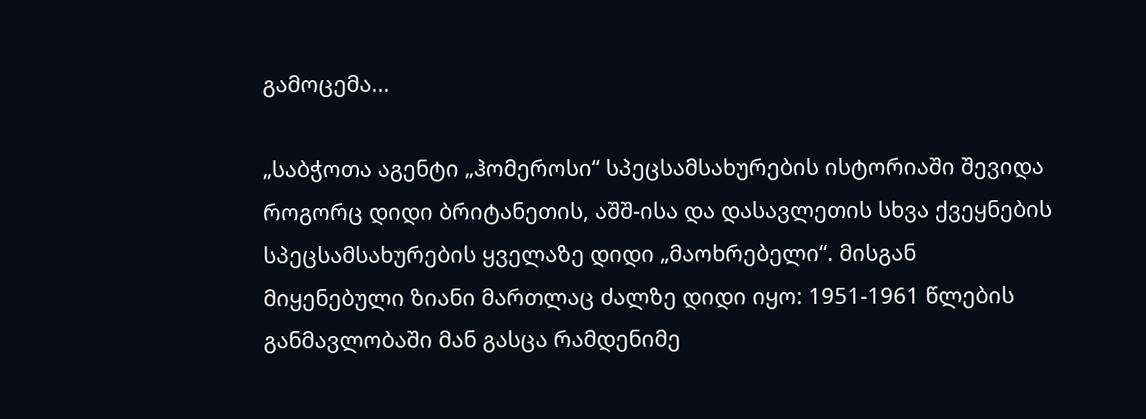გამოცემა...

„საბჭოთა აგენტი „ჰომეროსი“ სპეცსამსახურების ისტორიაში შევიდა როგორც დიდი ბრიტანეთის, აშშ-ისა და დასავლეთის სხვა ქვეყნების სპეცსამსახურების ყველაზე დიდი „მაოხრებელი“. მისგან მიყენებული ზიანი მართლაც ძალზე დიდი იყო: 1951-1961 წლების განმავლობაში მან გასცა რამდენიმე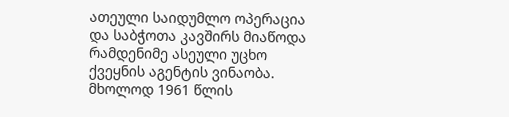ათეული საიდუმლო ოპერაცია და საბჭოთა კავშირს მიაწოდა რამდენიმე ასეული უცხო ქვეყნის აგენტის ვინაობა. მხოლოდ 1961 წლის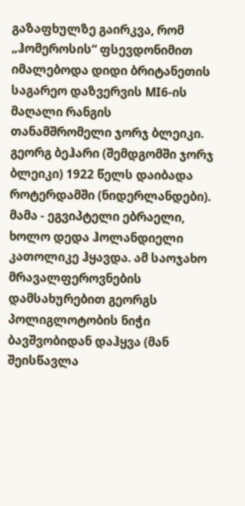გაზაფხულზე გაირკვა, რომ „ჰომეროსის“ ფსევდონიმით იმალებოდა დიდი ბრიტანეთის საგარეო დაზვერვის MI6-ის მაღალი რანგის თანამშრომელი ჯორჯ ბლეიკი. გეორგ ბეჰარი (შემდგომში ჯორჯ ბლეიკი) 1922 წელს დაიბადა როტერდამში (ნიდერლანდები). მამა - ეგვიპტელი ებრაელი, ხოლო დედა ჰოლანდიელი კათოლიკე ჰყავდა. ამ საოჯახო მრავალფეროვნების დამსახურებით გეორგს პოლიგლოტობის ნიჭი ბავშვობიდან დაჰყვა (მან შეისწავლა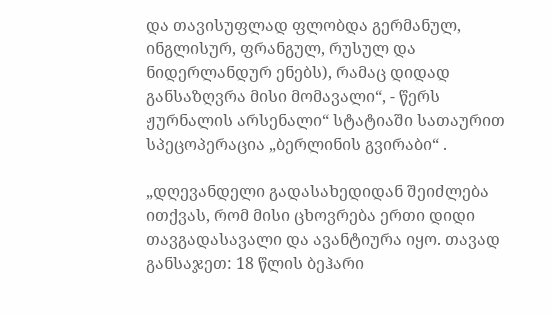და თავისუფლად ფლობდა გერმანულ, ინგლისურ, ფრანგულ, რუსულ და ნიდერლანდურ ენებს), რამაც დიდად განსაზღვრა მისი მომავალი“, - წერს ჟურნალის არსენალი“ სტატიაში სათაურით სპეცოპერაცია „ბერლინის გვირაბი“ .

„დღევანდელი გადასახედიდან შეიძლება ითქვას, რომ მისი ცხოვრება ერთი დიდი თავგადასავალი და ავანტიურა იყო. თავად განსაჯეთ: 18 წლის ბეჰარი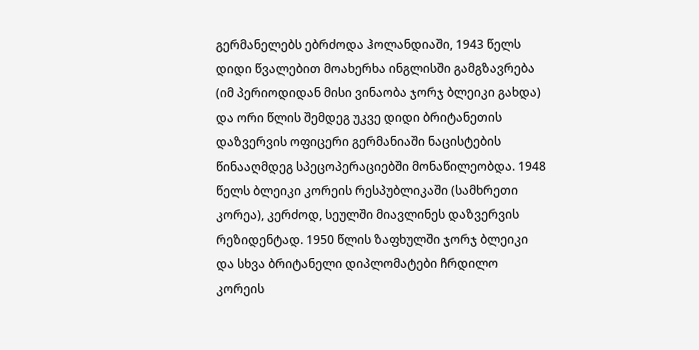გერმანელებს ებრძოდა ჰოლანდიაში, 1943 წელს დიდი წვალებით მოახერხა ინგლისში გამგზავრება (იმ პერიოდიდან მისი ვინაობა ჯორჯ ბლეიკი გახდა) და ორი წლის შემდეგ უკვე დიდი ბრიტანეთის დაზვერვის ოფიცერი გერმანიაში ნაცისტების წინააღმდეგ სპეცოპერაციებში მონაწილეობდა. 1948 წელს ბლეიკი კორეის რესპუბლიკაში (სამხრეთი კორეა), კერძოდ, სეულში მიავლინეს დაზვერვის რეზიდენტად. 1950 წლის ზაფხულში ჯორჯ ბლეიკი და სხვა ბრიტანელი დიპლომატები ჩრდილო კორეის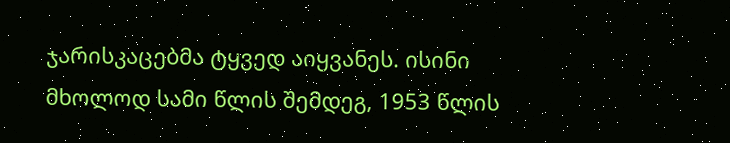ჯარისკაცებმა ტყვედ აიყვანეს. ისინი მხოლოდ სამი წლის შემდეგ, 1953 წლის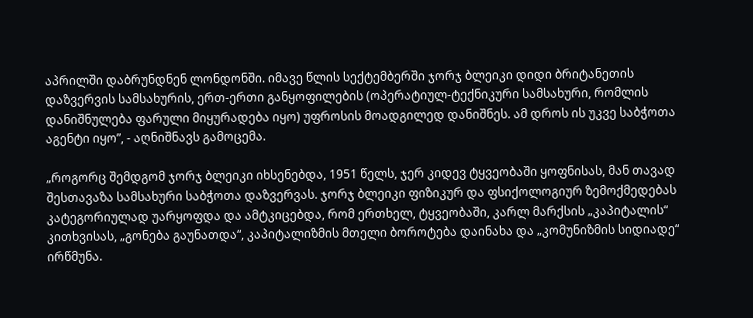აპრილში დაბრუნდნენ ლონდონში. იმავე წლის სექტემბერში ჯორჯ ბლეიკი დიდი ბრიტანეთის დაზვერვის სამსახურის, ერთ-ერთი განყოფილების (ოპერატიულ-ტექნიკური სამსახური, რომლის დანიშნულება ფარული მიყურადება იყო) უფროსის მოადგილედ დანიშნეს. ამ დროს ის უკვე საბჭოთა აგენტი იყო”, - აღნიშნავს გამოცემა.

„როგორც შემდგომ ჯორჯ ბლეიკი იხსენებდა, 1951 წელს, ჯერ კიდევ ტყვეობაში ყოფნისას, მან თავად შესთავაზა სამსახური საბჭოთა დაზვერვას. ჯორჯ ბლეიკი ფიზიკურ და ფსიქოლოგიურ ზემოქმედებას კატეგორიულად უარყოფდა და ამტკიცებდა, რომ ერთხელ, ტყვეობაში, კარლ მარქსის „კაპიტალის“ კითხვისას, „გონება გაუნათდა“, კაპიტალიზმის მთელი ბოროტება დაინახა და „კომუნიზმის სიდიადე“ ირწმუნა.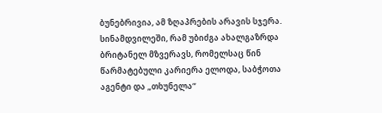ბუნებრივია, ამ ზღაპრების არავის სჯერა. სინამდვილეში, რამ უბიძგა ახალგაზრდა ბრიტანელ მზვერავს, რომელსაც წინ წარმატებული კარიერა ელოდა, საბჭოთა აგენტი და „თხუნელა“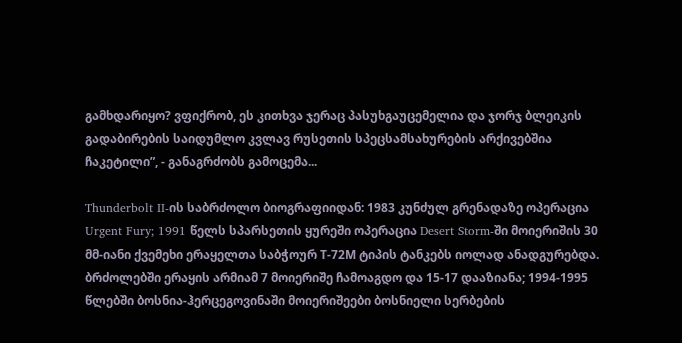გამხდარიყო? ვფიქრობ, ეს კითხვა ჯერაც პასუხგაუცემელია და ჯორჯ ბლეიკის გადაბირების საიდუმლო კვლავ რუსეთის სპეცსამსახურების არქივებშია ჩაკეტილი”, - განაგრძობს გამოცემა...

Thunderbolt II-ის საბრძოლო ბიოგრაფიიდან: 1983 კუნძულ გრენადაზე ოპერაცია Urgent Fury; 1991 წელს სპარსეთის ყურეში ოპერაცია Desert Storm-ში მოიერიშის 30 მმ-იანი ქვემეხი ერაყელთა საბჭოურ Т-72М ტიპის ტანკებს იოლად ანადგურებდა. ბრძოლებში ერაყის არმიამ 7 მოიერიშე ჩამოაგდო და 15-17 დააზიანა; 1994-1995 წლებში ბოსნია-ჰერცეგოვინაში მოიერიშეები ბოსნიელი სერბების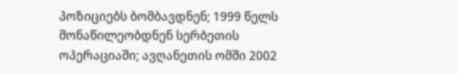პოზიციებს ბომბავდნენ; 1999 წელს მონაწილეობდნენ სერბეთის ოპერაციაში; ავღანეთის ომში 2002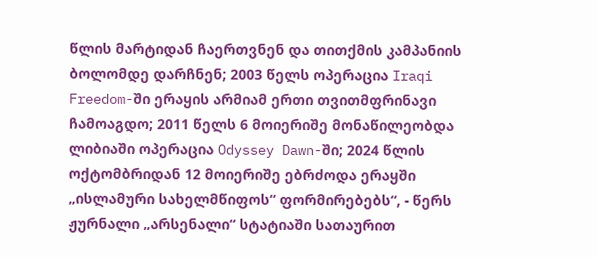წლის მარტიდან ჩაერთვნენ და თითქმის კამპანიის ბოლომდე დარჩნენ; 2003 წელს ოპერაცია Iraqi Freedom-ში ერაყის არმიამ ერთი თვითმფრინავი ჩამოაგდო; 2011 წელს 6 მოიერიშე მონაწილეობდა ლიბიაში ოპერაცია Odyssey Dawn-ში; 2024 წლის ოქტომბრიდან 12 მოიერიშე ებრძოდა ერაყში „ისლამური სახელმწიფოს“ ფორმირებებს“, - წერს ჟურნალი „არსენალი“ სტატიაში სათაურით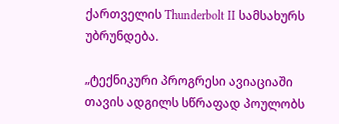ქართველის Thunderbolt II სამსახურს უბრუნდება.

„ტექნიკური პროგრესი ავიაციაში თავის ადგილს სწრაფად პოულობს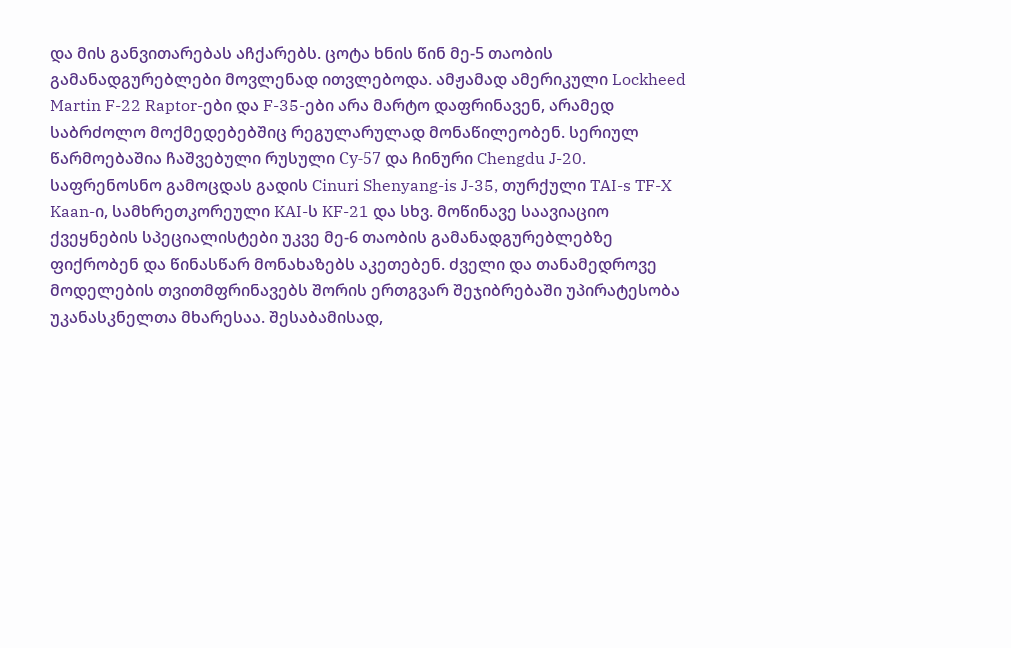და მის განვითარებას აჩქარებს. ცოტა ხნის წინ მე-5 თაობის გამანადგურებლები მოვლენად ითვლებოდა. ამჟამად ამერიკული Lockheed Martin F-22 Raptor-ები და F-35-ები არა მარტო დაფრინავენ, არამედ საბრძოლო მოქმედებებშიც რეგულარულად მონაწილეობენ. სერიულ წარმოებაშია ჩაშვებული რუსული Су-57 და ჩინური Chengdu J-20. საფრენოსნო გამოცდას გადის Cinuri Shenyang-is J-35, თურქული TAI-s TF-X Kaan-ი, სამხრეთკორეული KAI-ს KF-21 და სხვ. მოწინავე საავიაციო ქვეყნების სპეციალისტები უკვე მე-6 თაობის გამანადგურებლებზე ფიქრობენ და წინასწარ მონახაზებს აკეთებენ. ძველი და თანამედროვე მოდელების თვითმფრინავებს შორის ერთგვარ შეჯიბრებაში უპირატესობა უკანასკნელთა მხარესაა. შესაბამისად,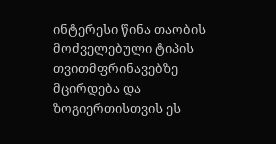ინტერესი წინა თაობის მოძველებული ტიპის თვითმფრინავებზე მცირდება და ზოგიერთისთვის ეს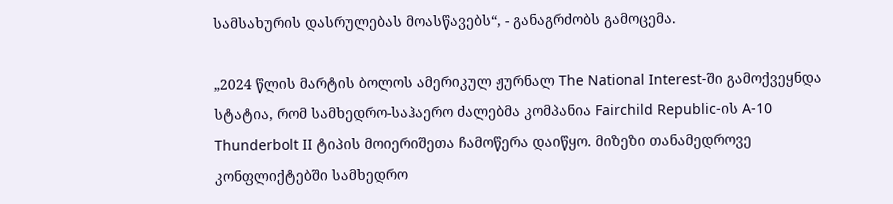სამსახურის დასრულებას მოასწავებს“, - განაგრძობს გამოცემა.

„2024 წლის მარტის ბოლოს ამერიკულ ჟურნალ The National Interest-ში გამოქვეყნდა სტატია, რომ სამხედრო-საჰაერო ძალებმა კომპანია Fairchild Republic-ის A-10 Thunderbolt II ტიპის მოიერიშეთა ჩამოწერა დაიწყო. მიზეზი თანამედროვე კონფლიქტებში სამხედრო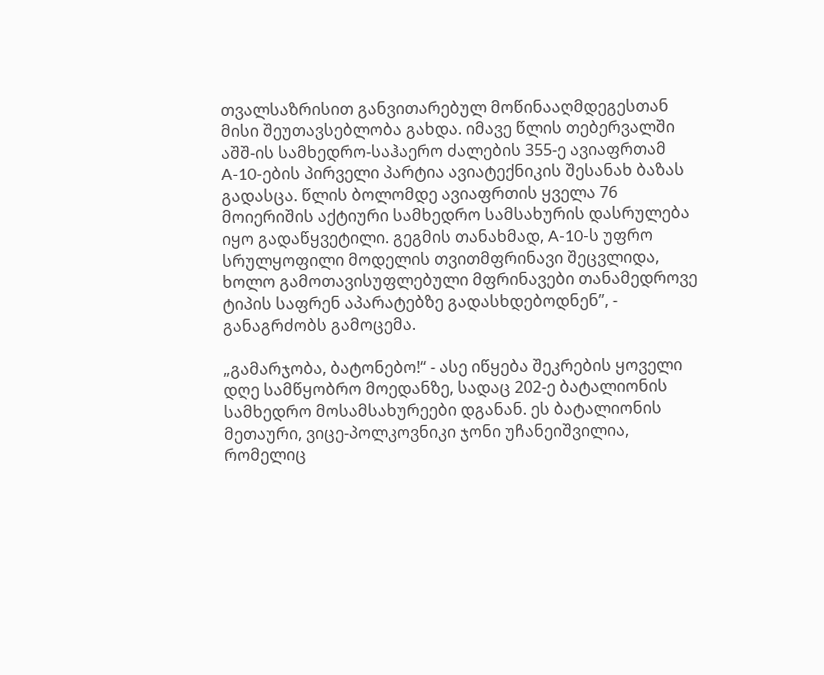თვალსაზრისით განვითარებულ მოწინააღმდეგესთან მისი შეუთავსებლობა გახდა. იმავე წლის თებერვალში აშშ-ის სამხედრო-საჰაერო ძალების 355-ე ავიაფრთამ A-10-ების პირველი პარტია ავიატექნიკის შესანახ ბაზას გადასცა. წლის ბოლომდე ავიაფრთის ყველა 76 მოიერიშის აქტიური სამხედრო სამსახურის დასრულება იყო გადაწყვეტილი. გეგმის თანახმად, A-10-ს უფრო სრულყოფილი მოდელის თვითმფრინავი შეცვლიდა, ხოლო გამოთავისუფლებული მფრინავები თანამედროვე ტიპის საფრენ აპარატებზე გადასხდებოდნენ”, - განაგრძობს გამოცემა.

„გამარჯობა, ბატონებო!“ - ასე იწყება შეკრების ყოველი დღე სამწყობრო მოედანზე, სადაც 202-ე ბატალიონის სამხედრო მოსამსახურეები დგანან. ეს ბატალიონის მეთაური, ვიცე-პოლკოვნიკი ჯონი უჩანეიშვილია, რომელიც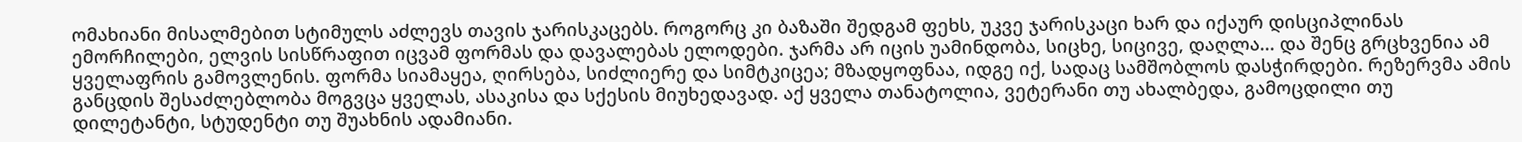ომახიანი მისალმებით სტიმულს აძლევს თავის ჯარისკაცებს. როგორც კი ბაზაში შედგამ ფეხს, უკვე ჯარისკაცი ხარ და იქაურ დისციპლინას ემორჩილები, ელვის სისწრაფით იცვამ ფორმას და დავალებას ელოდები. ჯარმა არ იცის უამინდობა, სიცხე, სიცივე, დაღლა... და შენც გრცხვენია ამ ყველაფრის გამოვლენის. ფორმა სიამაყეა, ღირსება, სიძლიერე და სიმტკიცეა; მზადყოფნაა, იდგე იქ, სადაც სამშობლოს დასჭირდები. რეზერვმა ამის განცდის შესაძლებლობა მოგვცა ყველას, ასაკისა და სქესის მიუხედავად. აქ ყველა თანატოლია, ვეტერანი თუ ახალბედა, გამოცდილი თუ დილეტანტი, სტუდენტი თუ შუახნის ადამიანი.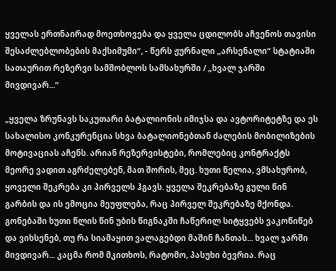ყველას ერთნაირად მოეთხოვება და ყველა ცდილობს აჩვენოს თავისი შესაძლებლობების მაქსიმუმი“, - წერს ჟურნალი „არსენალი“ სტატიაში სათაურით რეზერვი სამშობლოს სამსახურში / „ხვალ ჯარში მივდივარ...“

„ყველა ზრუნავს საკუთარი ბატალიონის იმიჯსა და ავტორიტეტზე და ეს სახალისო კონკურენცია სხვა ბატალიონებთან ძალების მობილიზების მოტივაციას აჩენს. არიან რეზერვისტები, რომლებიც კონტრაქტს მეორე ვადით აგრძელებენ, მათ შორის, მეც. ხუთი წელია, ვმსახურობ, ყოველი შეკრება კი პირველს ჰგავს. ყველა შეკრებაზე გული წინ გარბის და ის ემოცია მეუფლება, რაც პირველ შეკრებაზე მქონდა. გონებაში ხუთი წლის წინ უბის წიგნაკში ჩაწერილ სიტყვებს ვაკოწიწებ და ვიხსენებ, თუ რა სიამაყით ვალაგებდი მაშინ ჩანთას... ხვალ ჯარში მივდივარ... კაცმა რომ მკითხოს, რატომო, პასუხი ბევრია. რაც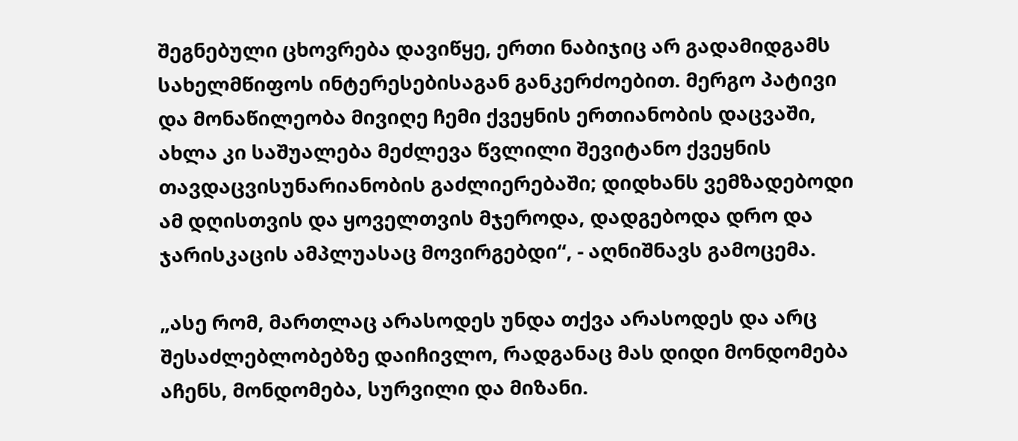შეგნებული ცხოვრება დავიწყე, ერთი ნაბიჯიც არ გადამიდგამს სახელმწიფოს ინტერესებისაგან განკერძოებით. მერგო პატივი და მონაწილეობა მივიღე ჩემი ქვეყნის ერთიანობის დაცვაში, ახლა კი საშუალება მეძლევა წვლილი შევიტანო ქვეყნის თავდაცვისუნარიანობის გაძლიერებაში; დიდხანს ვემზადებოდი ამ დღისთვის და ყოველთვის მჯეროდა, დადგებოდა დრო და ჯარისკაცის ამპლუასაც მოვირგებდი“, - აღნიშნავს გამოცემა.

„ასე რომ, მართლაც არასოდეს უნდა თქვა არასოდეს და არც შესაძლებლობებზე დაიჩივლო, რადგანაც მას დიდი მონდომება აჩენს, მონდომება, სურვილი და მიზანი.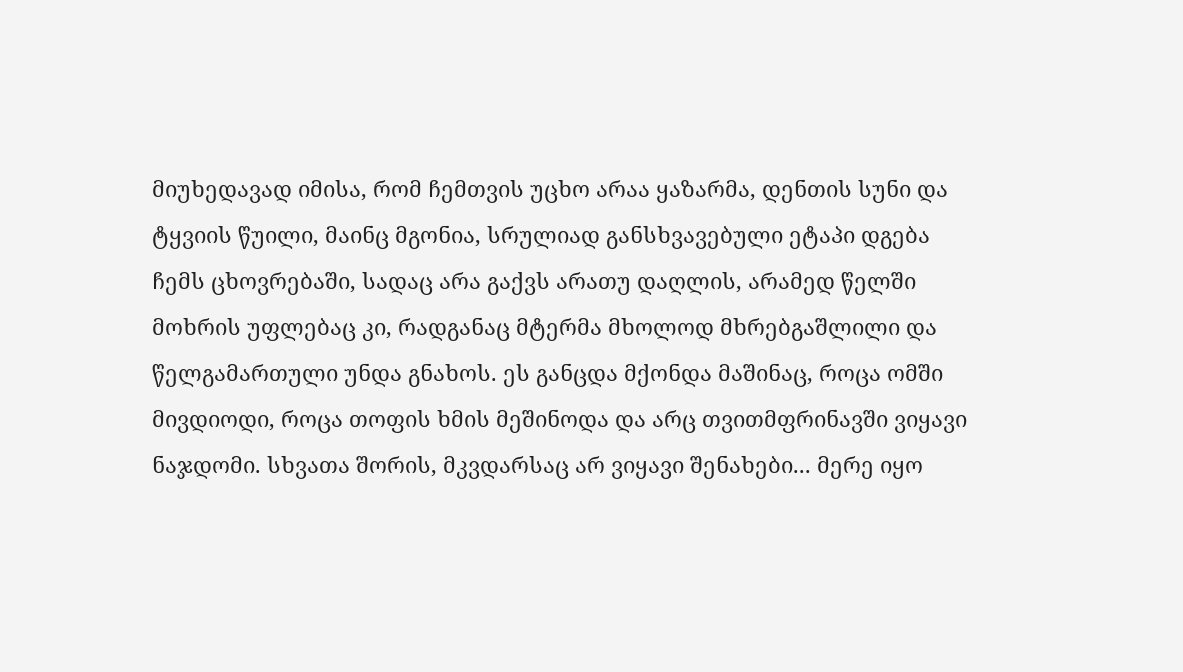მიუხედავად იმისა, რომ ჩემთვის უცხო არაა ყაზარმა, დენთის სუნი და ტყვიის წუილი, მაინც მგონია, სრულიად განსხვავებული ეტაპი დგება ჩემს ცხოვრებაში, სადაც არა გაქვს არათუ დაღლის, არამედ წელში მოხრის უფლებაც კი, რადგანაც მტერმა მხოლოდ მხრებგაშლილი და წელგამართული უნდა გნახოს. ეს განცდა მქონდა მაშინაც, როცა ომში მივდიოდი, როცა თოფის ხმის მეშინოდა და არც თვითმფრინავში ვიყავი ნაჯდომი. სხვათა შორის, მკვდარსაც არ ვიყავი შენახები... მერე იყო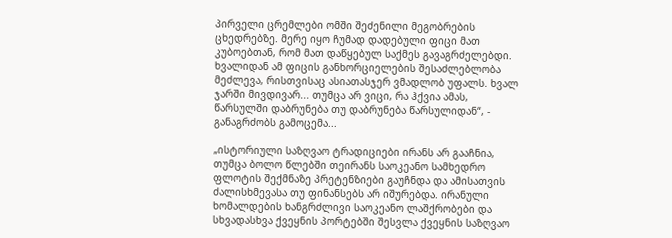პირველი ცრემლები ომში შეძენილი მეგობრების ცხედრებზე. მერე იყო ჩუმად დადებული ფიცი მათ კუბოებთან, რომ მათ დაწყებულ საქმეს გავაგრძელებდი. ხვალიდან ამ ფიცის განხორციელების შესაძლებლობა მეძლევა, რისთვისაც ასიათასჯერ ვმადლობ უფალს. ხვალ ჯარში მივდივარ... თუმცა არ ვიცი, რა ჰქვია ამას, წარსულში დაბრუნება თუ დაბრუნება წარსულიდან“, - განაგრძობს გამოცემა...

„ისტორიული საზღვაო ტრადიციები ირანს არ გააჩნია, თუმცა ბოლო წლებში თეირანს საოკეანო სამხედრო ფლოტის შექმნაზე პრეტენზიები გაუჩნდა და ამისათვის ძალისხმევასა თუ ფინანსებს არ იშურებდა. ირანული ხომალდების ხანგრძლივი საოკეანო ლაშქრობები და სხვადასხვა ქვეყნის პორტებში შესვლა ქვეყნის საზღვაო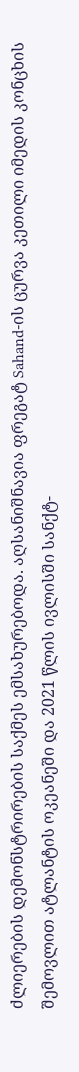ძლიერების დემონსტრირების საქმეს ემსახურებოდა. აღსანიშნავია ფრეგატ Sahand-ის ცურვა კეთილი იმედის კონცხის შემოვლით ატლანტის ოკეანეში და 2021 წლის ივლისში სანქტ-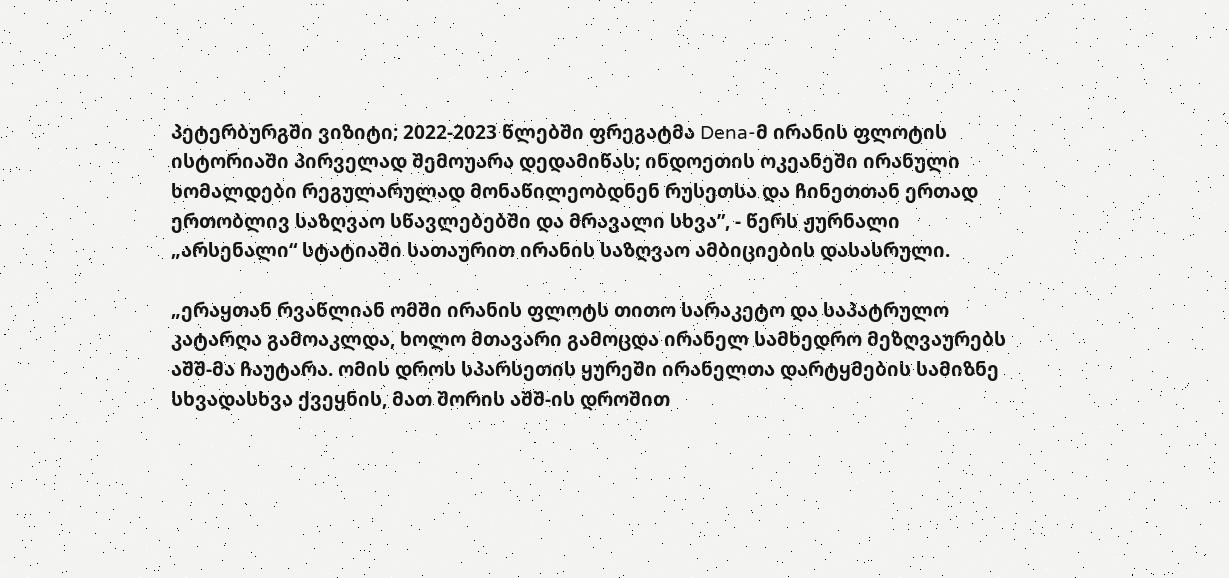პეტერბურგში ვიზიტი; 2022-2023 წლებში ფრეგატმა Dena-მ ირანის ფლოტის ისტორიაში პირველად შემოუარა დედამიწას; ინდოეთის ოკეანეში ირანული ხომალდები რეგულარულად მონაწილეობდნენ რუსეთსა და ჩინეთთან ერთად ერთობლივ საზღვაო სწავლებებში და მრავალი სხვა”, - წერს ჟურნალი „არსენალი“ სტატიაში სათაურით ირანის საზღვაო ამბიციების დასასრული.

„ერაყთან რვაწლიან ომში ირანის ფლოტს თითო სარაკეტო და საპატრულო კატარღა გამოაკლდა, ხოლო მთავარი გამოცდა ირანელ სამხედრო მეზღვაურებს აშშ-მა ჩაუტარა. ომის დროს სპარსეთის ყურეში ირანელთა დარტყმების სამიზნე სხვადასხვა ქვეყნის, მათ შორის აშშ-ის დროშით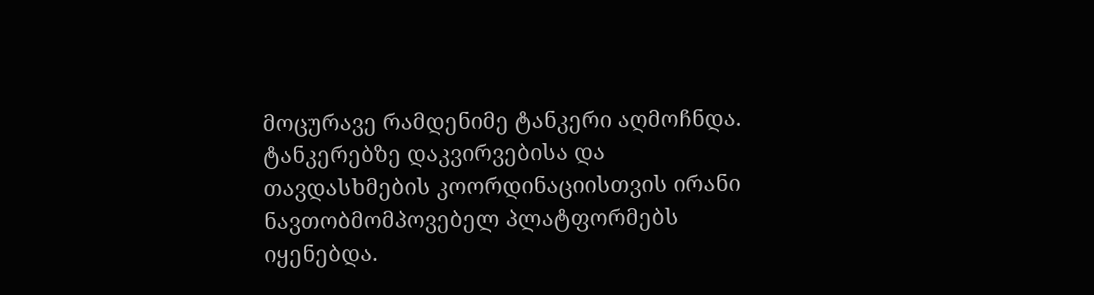მოცურავე რამდენიმე ტანკერი აღმოჩნდა. ტანკერებზე დაკვირვებისა და თავდასხმების კოორდინაციისთვის ირანი ნავთობმომპოვებელ პლატფორმებს იყენებდა.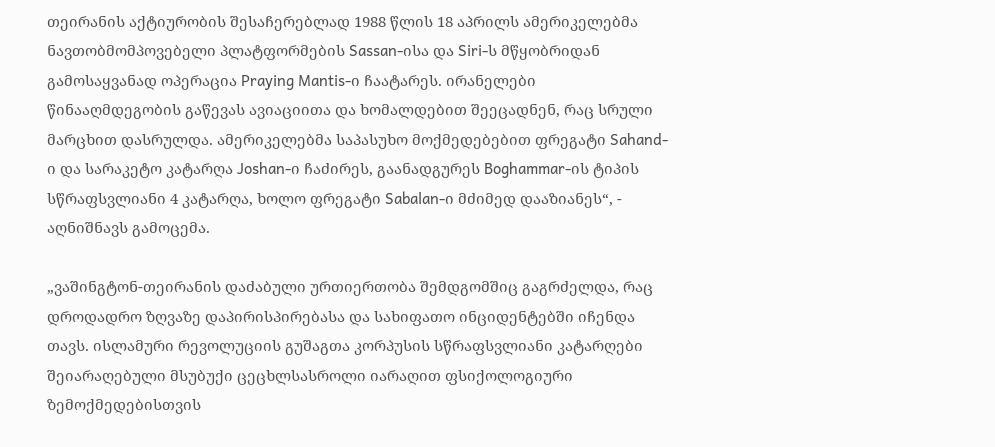თეირანის აქტიურობის შესაჩერებლად 1988 წლის 18 აპრილს ამერიკელებმა ნავთობმომპოვებელი პლატფორმების Sassan-ისა და Siri-ს მწყობრიდან გამოსაყვანად ოპერაცია Praying Mantis-ი ჩაატარეს. ირანელები წინააღმდეგობის გაწევას ავიაციითა და ხომალდებით შეეცადნენ, რაც სრული მარცხით დასრულდა. ამერიკელებმა საპასუხო მოქმედებებით ფრეგატი Sahand-ი და სარაკეტო კატარღა Joshan-ი ჩაძირეს, გაანადგურეს Boghammar-ის ტიპის სწრაფსვლიანი 4 კატარღა, ხოლო ფრეგატი Sabalan-ი მძიმედ დააზიანეს“, - აღნიშნავს გამოცემა.

„ვაშინგტონ-თეირანის დაძაბული ურთიერთობა შემდგომშიც გაგრძელდა, რაც დროდადრო ზღვაზე დაპირისპირებასა და სახიფათო ინციდენტებში იჩენდა თავს. ისლამური რევოლუციის გუშაგთა კორპუსის სწრაფსვლიანი კატარღები შეიარაღებული მსუბუქი ცეცხლსასროლი იარაღით ფსიქოლოგიური ზემოქმედებისთვის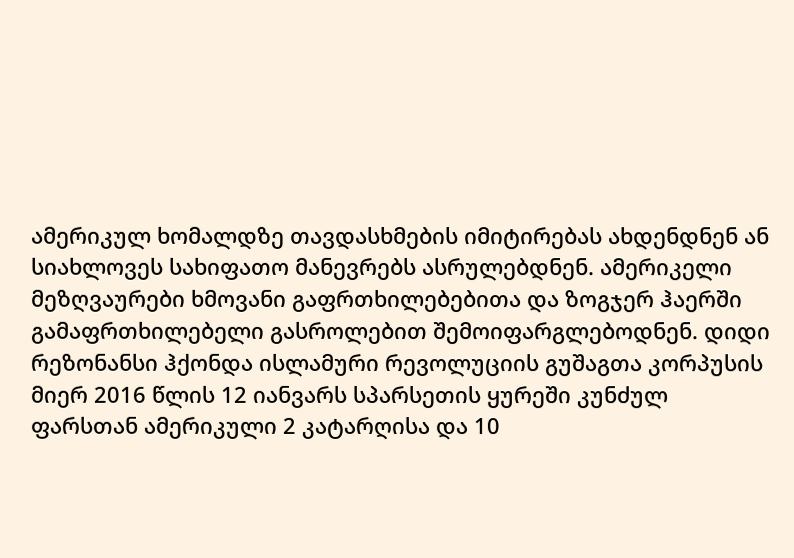ამერიკულ ხომალდზე თავდასხმების იმიტირებას ახდენდნენ ან სიახლოვეს სახიფათო მანევრებს ასრულებდნენ. ამერიკელი მეზღვაურები ხმოვანი გაფრთხილებებითა და ზოგჯერ ჰაერში გამაფრთხილებელი გასროლებით შემოიფარგლებოდნენ. დიდი რეზონანსი ჰქონდა ისლამური რევოლუციის გუშაგთა კორპუსის მიერ 2016 წლის 12 იანვარს სპარსეთის ყურეში კუნძულ ფარსთან ამერიკული 2 კატარღისა და 10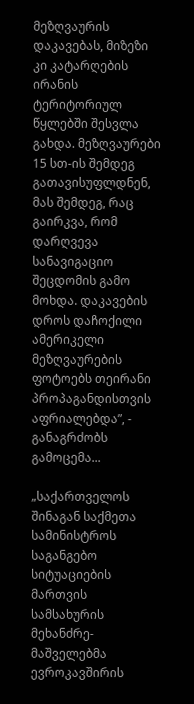მეზღვაურის დაკავებას, მიზეზი კი კატარღების ირანის ტერიტორიულ წყლებში შესვლა გახდა. მეზღვაურები 15 სთ-ის შემდეგ გათავისუფლდნენ, მას შემდეგ, რაც გაირკვა, რომ დარღვევა სანავიგაციო შეცდომის გამო მოხდა. დაკავების დროს დაჩოქილი ამერიკელი მეზღვაურების ფოტოებს თეირანი პროპაგანდისთვის აფრიალებდა”, - განაგრძობს გამოცემა...

„საქართველოს შინაგან საქმეთა სამინისტროს საგანგებო სიტუაციების მართვის სამსახურის მეხანძრე-მაშველებმა ევროკავშირის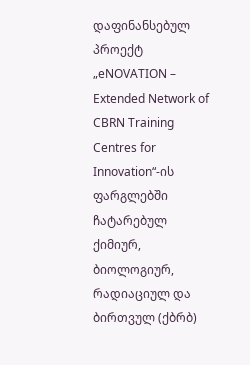დაფინანსებულ პროექტ „eNOVATION – Extended Network of CBRN Training Centres for Innovation“-ის ფარგლებში ჩატარებულ ქიმიურ, ბიოლოგიურ, რადიაციულ და ბირთვულ (ქბრბ)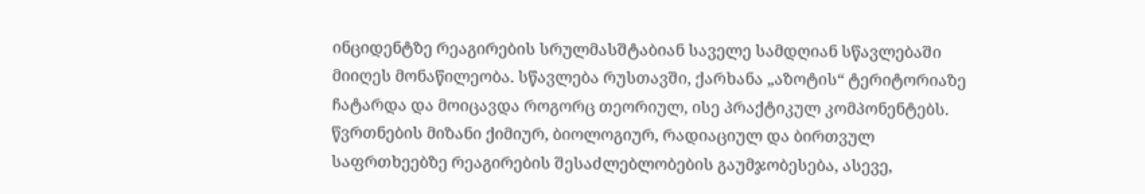ინციდენტზე რეაგირების სრულმასშტაბიან საველე სამდღიან სწავლებაში მიიღეს მონაწილეობა. სწავლება რუსთავში, ქარხანა „აზოტის“ ტერიტორიაზე ჩატარდა და მოიცავდა როგორც თეორიულ, ისე პრაქტიკულ კომპონენტებს. წვრთნების მიზანი ქიმიურ, ბიოლოგიურ, რადიაციულ და ბირთვულ საფრთხეებზე რეაგირების შესაძლებლობების გაუმჯობესება, ასევე,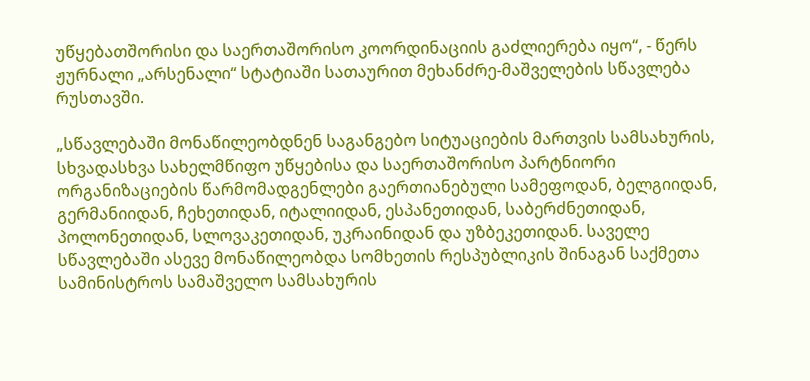უწყებათშორისი და საერთაშორისო კოორდინაციის გაძლიერება იყო“, - წერს ჟურნალი „არსენალი“ სტატიაში სათაურით მეხანძრე-მაშველების სწავლება რუსთავში.

„სწავლებაში მონაწილეობდნენ საგანგებო სიტუაციების მართვის სამსახურის, სხვადასხვა სახელმწიფო უწყებისა და საერთაშორისო პარტნიორი ორგანიზაციების წარმომადგენლები გაერთიანებული სამეფოდან, ბელგიიდან, გერმანიიდან, ჩეხეთიდან, იტალიიდან, ესპანეთიდან, საბერძნეთიდან, პოლონეთიდან, სლოვაკეთიდან, უკრაინიდან და უზბეკეთიდან. საველე სწავლებაში ასევე მონაწილეობდა სომხეთის რესპუბლიკის შინაგან საქმეთა სამინისტროს სამაშველო სამსახურის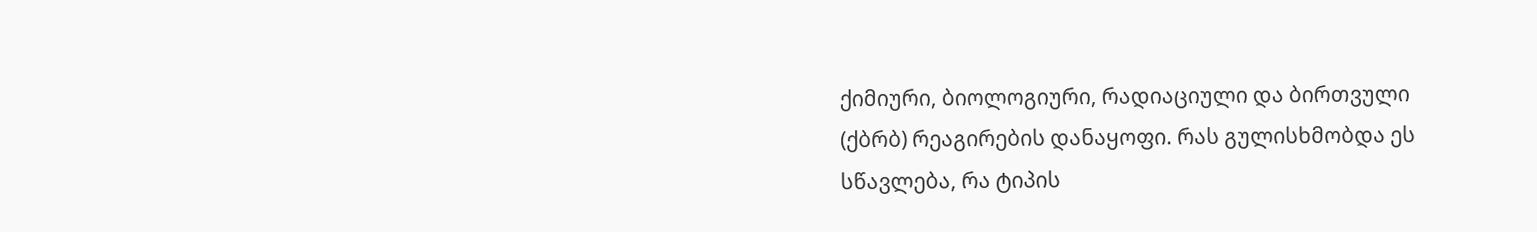ქიმიური, ბიოლოგიური, რადიაციული და ბირთვული (ქბრბ) რეაგირების დანაყოფი. რას გულისხმობდა ეს სწავლება, რა ტიპის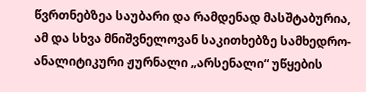წვრთნებზეა საუბარი და რამდენად მასშტაბურია, ამ და სხვა მნიშვნელოვან საკითხებზე სამხედრო-ანალიტიკური ჟურნალი „არსენალი“ უწყების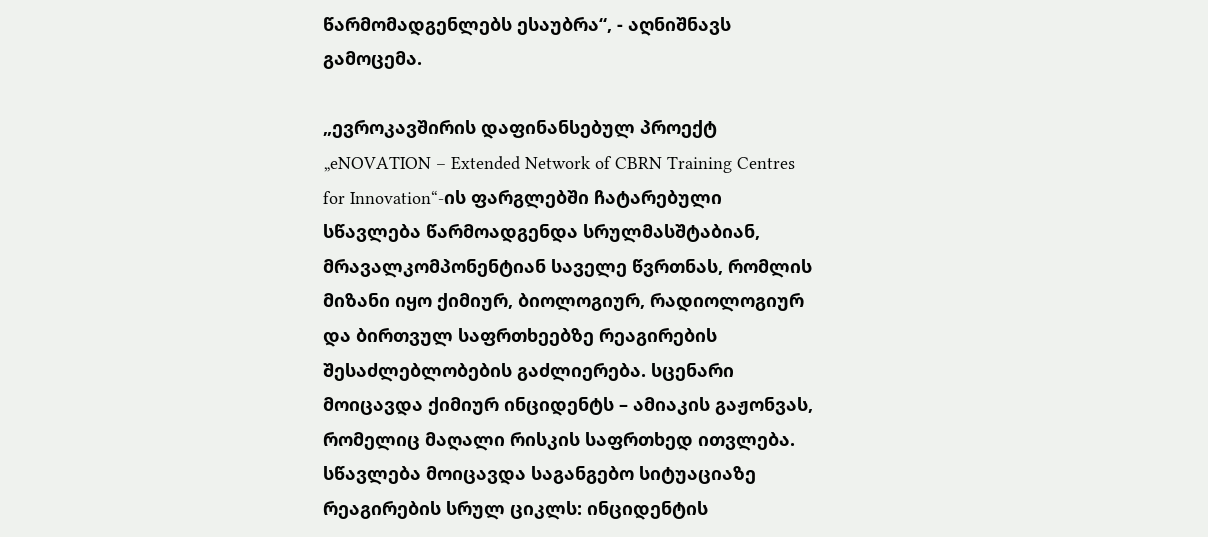წარმომადგენლებს ესაუბრა“, - აღნიშნავს გამოცემა.

„ევროკავშირის დაფინანსებულ პროექტ „eNOVATION – Extended Network of CBRN Training Centres for Innovation“-ის ფარგლებში ჩატარებული სწავლება წარმოადგენდა სრულმასშტაბიან, მრავალკომპონენტიან საველე წვრთნას, რომლის მიზანი იყო ქიმიურ, ბიოლოგიურ, რადიოლოგიურ და ბირთვულ საფრთხეებზე რეაგირების შესაძლებლობების გაძლიერება. სცენარი მოიცავდა ქიმიურ ინციდენტს – ამიაკის გაჟონვას, რომელიც მაღალი რისკის საფრთხედ ითვლება. სწავლება მოიცავდა საგანგებო სიტუაციაზე რეაგირების სრულ ციკლს: ინციდენტის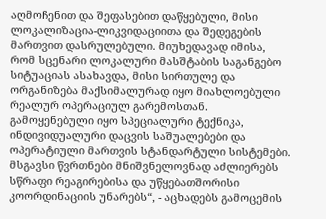აღმოჩენით და შეფასებით დაწყებული, მისი ლოკალიზაცია-ლიკვიდაციითა და შედეგების მართვით დასრულებული. მიუხედავად იმისა, რომ სცენარი ლოკალური მასშტაბის საგანგებო სიტუაციას ასახავდა, მისი სირთულე და ორგანიზება მაქსიმალურად იყო მიახლოებული რეალურ ოპერაციულ გარემოსთან. გამოყენებული იყო სპეციალური ტექნიკა, ინდივიდუალური დაცვის საშუალებები და ოპერატიული მართვის სტანდარტული სისტემები. მსგავსი წვრთნები მნიშვნელოვნად აძლიერებს სწრაფი რეაგირებისა და უწყებათშორისი კოორდინაციის უნარებს“, - აცხადებს გამოცემის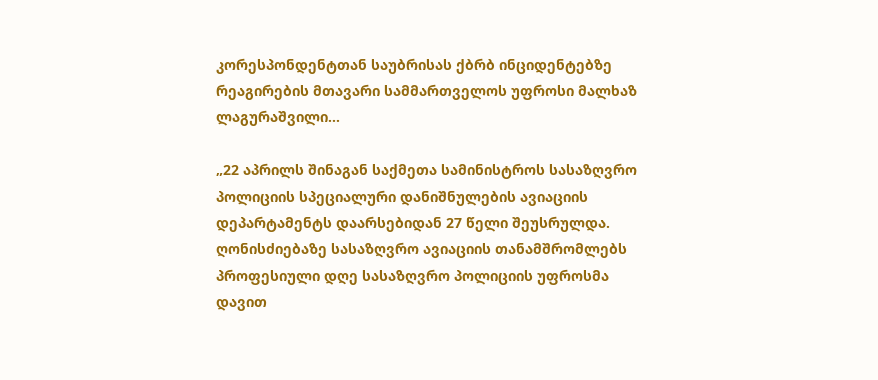კორესპონდენტთან საუბრისას ქბრბ ინციდენტებზე რეაგირების მთავარი სამმართველოს უფროსი მალხაზ ლაგურაშვილი...

„22 აპრილს შინაგან საქმეთა სამინისტროს სასაზღვრო პოლიციის სპეციალური დანიშნულების ავიაციის დეპარტამენტს დაარსებიდან 27 წელი შეუსრულდა. ღონისძიებაზე სასაზღვრო ავიაციის თანამშრომლებს პროფესიული დღე სასაზღვრო პოლიციის უფროსმა დავით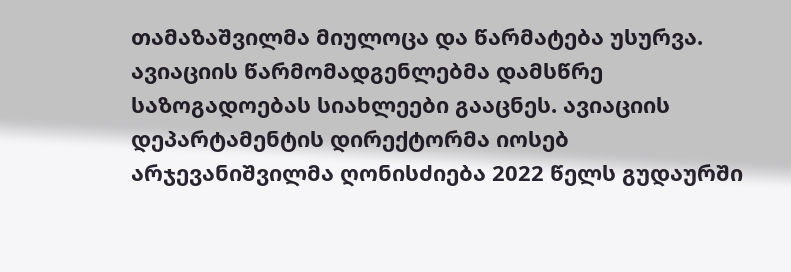თამაზაშვილმა მიულოცა და წარმატება უსურვა. ავიაციის წარმომადგენლებმა დამსწრე საზოგადოებას სიახლეები გააცნეს. ავიაციის დეპარტამენტის დირექტორმა იოსებ არჯევანიშვილმა ღონისძიება 2022 წელს გუდაურში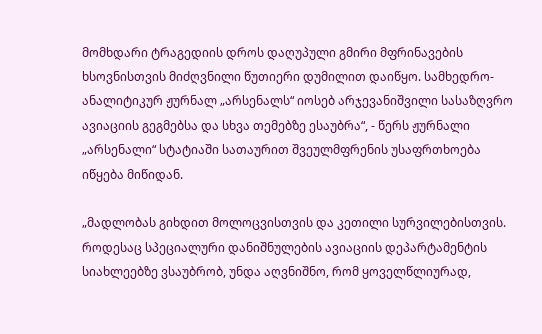მომხდარი ტრაგედიის დროს დაღუპული გმირი მფრინავების ხსოვნისთვის მიძღვნილი წუთიერი დუმილით დაიწყო. სამხედრო-ანალიტიკურ ჟურნალ „არსენალს“ იოსებ არჯევანიშვილი სასაზღვრო ავიაციის გეგმებსა და სხვა თემებზე ესაუბრა“, - წერს ჟურნალი „არსენალი“ სტატიაში სათაურით შვეულმფრენის უსაფრთხოება იწყება მიწიდან.

„მადლობას გიხდით მოლოცვისთვის და კეთილი სურვილებისთვის. როდესაც სპეციალური დანიშნულების ავიაციის დეპარტამენტის სიახლეებზე ვსაუბრობ, უნდა აღვნიშნო, რომ ყოველწლიურად,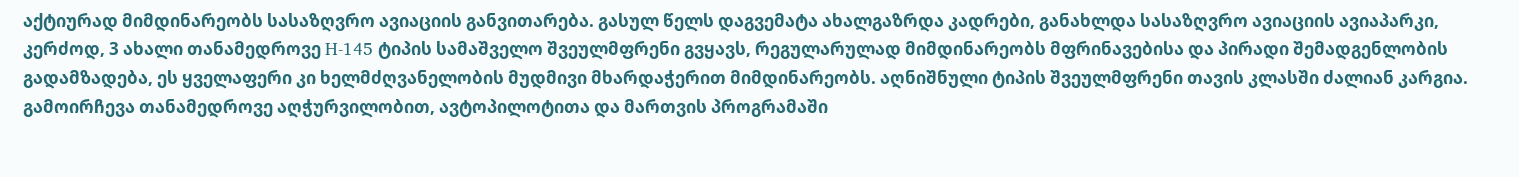აქტიურად მიმდინარეობს სასაზღვრო ავიაციის განვითარება. გასულ წელს დაგვემატა ახალგაზრდა კადრები, განახლდა სასაზღვრო ავიაციის ავიაპარკი, კერძოდ, 3 ახალი თანამედროვე H-145 ტიპის სამაშველო შვეულმფრენი გვყავს, რეგულარულად მიმდინარეობს მფრინავებისა და პირადი შემადგენლობის გადამზადება, ეს ყველაფერი კი ხელმძღვანელობის მუდმივი მხარდაჭერით მიმდინარეობს. აღნიშნული ტიპის შვეულმფრენი თავის კლასში ძალიან კარგია. გამოირჩევა თანამედროვე აღჭურვილობით, ავტოპილოტითა და მართვის პროგრამაში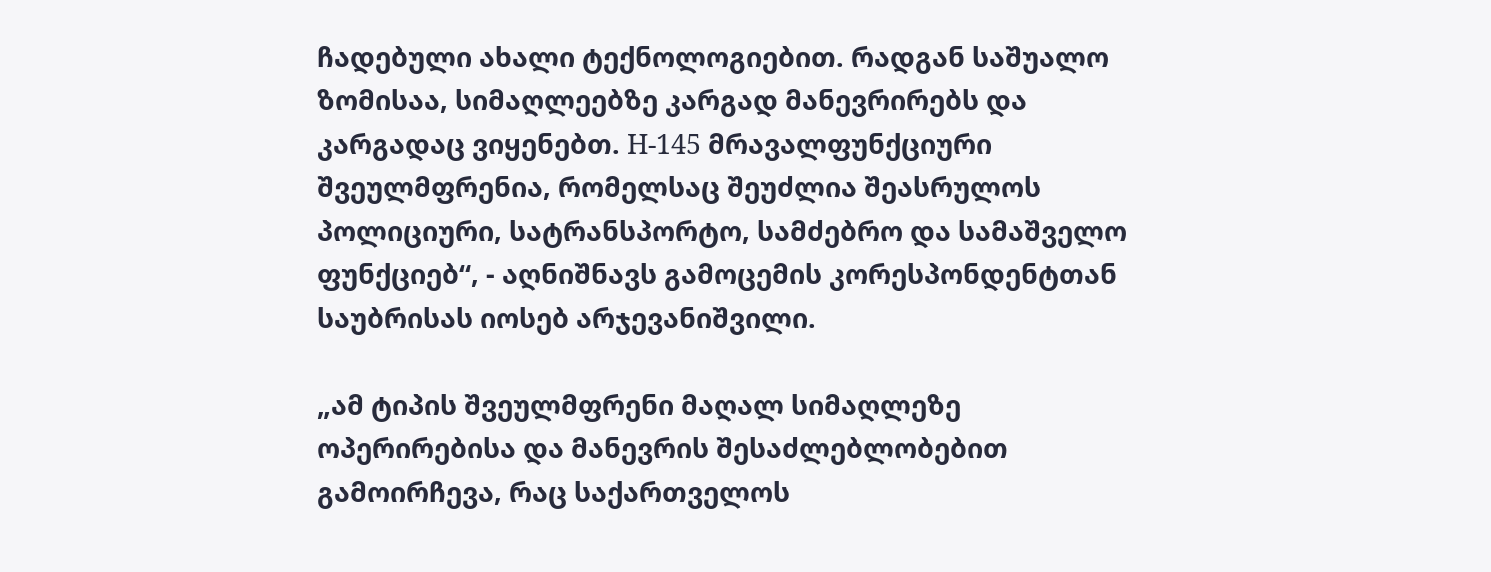ჩადებული ახალი ტექნოლოგიებით. რადგან საშუალო ზომისაა, სიმაღლეებზე კარგად მანევრირებს და კარგადაც ვიყენებთ. H-145 მრავალფუნქციური შვეულმფრენია, რომელსაც შეუძლია შეასრულოს პოლიციური, სატრანსპორტო, სამძებრო და სამაშველო ფუნქციებ“, - აღნიშნავს გამოცემის კორესპონდენტთან საუბრისას იოსებ არჯევანიშვილი.

„ამ ტიპის შვეულმფრენი მაღალ სიმაღლეზე ოპერირებისა და მანევრის შესაძლებლობებით გამოირჩევა, რაც საქართველოს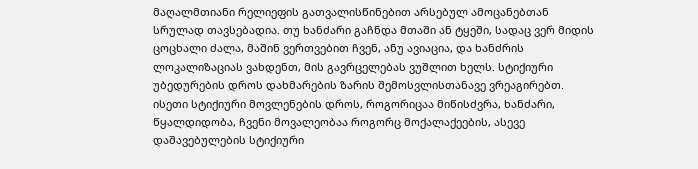მაღალმთიანი რელიეფის გათვალისწინებით არსებულ ამოცანებთან სრულად თავსებადია. თუ ხანძარი გაჩნდა მთაში ან ტყეში, სადაც ვერ მიდის ცოცხალი ძალა, მაშინ ვერთვებით ჩვენ, ანუ ავიაცია, და ხანძრის ლოკალიზაციას ვახდენთ, მის გავრცელებას ვუშლით ხელს. სტიქიური უბედურების დროს დახმარების ზარის შემოსვლისთანავე ვრეაგირებთ. ისეთი სტიქიური მოვლენების დროს, როგორიცაა მიწისძვრა, ხანძარი, წყალდიდობა, ჩვენი მოვალეობაა როგორც მოქალაქეების, ასევე დაშავებულების სტიქიური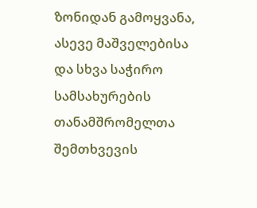ზონიდან გამოყვანა, ასევე მაშველებისა და სხვა საჭირო სამსახურების თანამშრომელთა შემთხვევის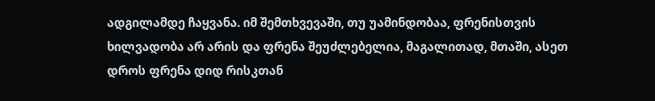ადგილამდე ჩაყვანა. იმ შემთხვევაში, თუ უამინდობაა, ფრენისთვის ხილვადობა არ არის და ფრენა შეუძლებელია, მაგალითად, მთაში, ასეთ დროს ფრენა დიდ რისკთან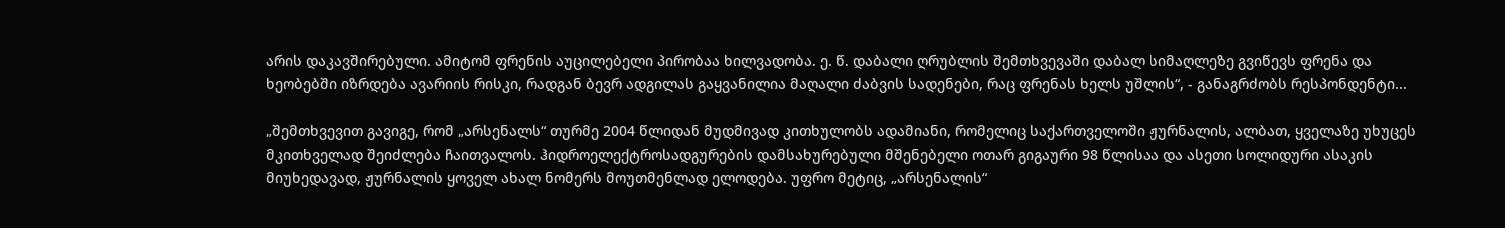არის დაკავშირებული. ამიტომ ფრენის აუცილებელი პირობაა ხილვადობა. ე. წ. დაბალი ღრუბლის შემთხვევაში დაბალ სიმაღლეზე გვიწევს ფრენა და ხეობებში იზრდება ავარიის რისკი, რადგან ბევრ ადგილას გაყვანილია მაღალი ძაბვის სადენები, რაც ფრენას ხელს უშლის“, - განაგრძობს რესპონდენტი...

„შემთხვევით გავიგე, რომ „არსენალს“ თურმე 2004 წლიდან მუდმივად კითხულობს ადამიანი, რომელიც საქართველოში ჟურნალის, ალბათ, ყველაზე უხუცეს მკითხველად შეიძლება ჩაითვალოს. ჰიდროელექტროსადგურების დამსახურებული მშენებელი ოთარ გიგაური 98 წლისაა და ასეთი სოლიდური ასაკის მიუხედავად, ჟურნალის ყოველ ახალ ნომერს მოუთმენლად ელოდება. უფრო მეტიც, „არსენალის“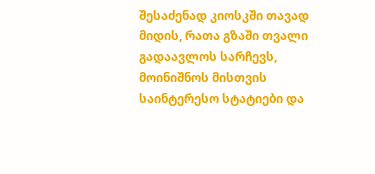შესაძენად კიოსკში თავად მიდის, რათა გზაში თვალი გადაავლოს სარჩევს, მოინიშნოს მისთვის საინტერესო სტატიები და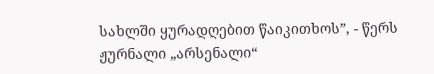სახლში ყურადღებით წაიკითხოს”, - წერს ჟურნალი „არსენალი“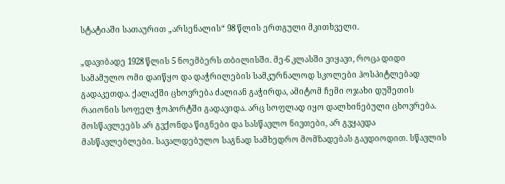სტატიაში სათაურით „არსენალის“ 98 წლის ერთგული მკითხველი.

„დავიბადე 1928 წლის 5 ნოემბერს თბილისში. მე-6 კლასში ვიყავი, როცა დიდი სამამულო ომი დაიწყო და დაჭრილების სამკურნალოდ სკოლები ჰოსპიტლებად გადაკეთდა. ქალაქში ცხოვრება ძალიან გაჭირდა, ამიტომ ჩემი ოჯახი დუშეთის რაიონის სოფელ ჭოპორტში გადავიდა. არც სოფლად იყო დალხინებული ცხოვრება. მოსწავლეებს არ გვქონდა წიგნები და სასწავლო ნივთები, არ გვყავდა მასწავლებლები. სავალდებულო საგნად სამხედრო მომზადებას გავდიოდით. სწავლის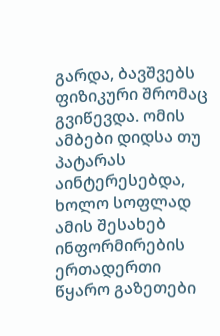გარდა, ბავშვებს ფიზიკური შრომაც გვიწევდა. ომის ამბები დიდსა თუ პატარას აინტერესებდა, ხოლო სოფლად ამის შესახებ ინფორმირების ერთადერთი წყარო გაზეთები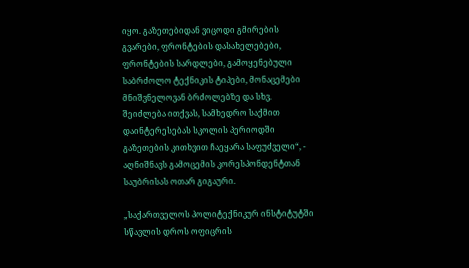იყო. გაზეთებიდან ვიცოდი გმირების გვარები, ფრონტების დასახელებები, ფრონტების სარდლები, გამოყენებული საბრძოლო ტექნიკის ტიპები, მონაცემები მნიშვნელოვან ბრძოლებზე და სხვ. შეიძლება ითქვას, სამხედრო საქმით დაინტერესებას სკოლის პერიოდში გაზეთების კითხვით ჩაეყარა საფუძველი“, - აღნიშნავს გამოცემის კორესპონდენტთან საუბრისას ოთარ გიგაური.

„საქართველოს პოლიტექნიკურ ინსტიტუტში სწავლის დროს ოფიცრის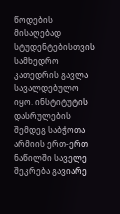წოდების მისაღებად სტუდენტებისთვის სამხედრო კათედრის გავლა სავალდებულო იყო. ინსტიტუტის დასრულების შემდეგ საბჭოთა არმიის ერთ-ერთ ნაწილში საველე შეკრება გავიარე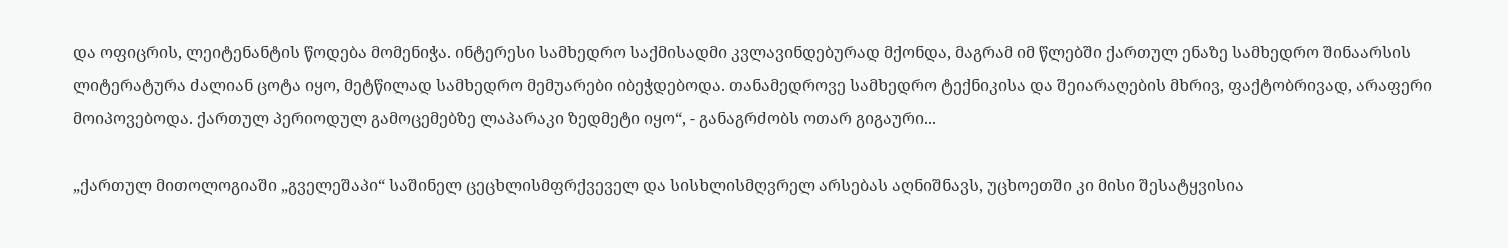და ოფიცრის, ლეიტენანტის წოდება მომენიჭა. ინტერესი სამხედრო საქმისადმი კვლავინდებურად მქონდა, მაგრამ იმ წლებში ქართულ ენაზე სამხედრო შინაარსის ლიტერატურა ძალიან ცოტა იყო, მეტწილად სამხედრო მემუარები იბეჭდებოდა. თანამედროვე სამხედრო ტექნიკისა და შეიარაღების მხრივ, ფაქტობრივად, არაფერი მოიპოვებოდა. ქართულ პერიოდულ გამოცემებზე ლაპარაკი ზედმეტი იყო“, - განაგრძობს ოთარ გიგაური...

„ქართულ მითოლოგიაში „გველეშაპი“ საშინელ ცეცხლისმფრქვეველ და სისხლისმღვრელ არსებას აღნიშნავს, უცხოეთში კი მისი შესატყვისია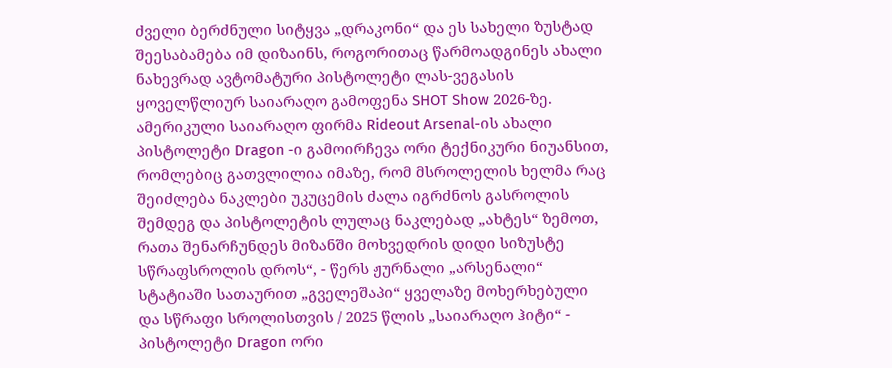ძველი ბერძნული სიტყვა „დრაკონი“ და ეს სახელი ზუსტად შეესაბამება იმ დიზაინს, როგორითაც წარმოადგინეს ახალი ნახევრად ავტომატური პისტოლეტი ლას-ვეგასის ყოველწლიურ საიარაღო გამოფენა SHOT Show 2026-ზე. ამერიკული საიარაღო ფირმა Rideout Arsenal-ის ახალი პისტოლეტი Dragon -ი გამოირჩევა ორი ტექნიკური ნიუანსით, რომლებიც გათვლილია იმაზე, რომ მსროლელის ხელმა რაც შეიძლება ნაკლები უკუცემის ძალა იგრძნოს გასროლის შემდეგ და პისტოლეტის ლულაც ნაკლებად „ახტეს“ ზემოთ, რათა შენარჩუნდეს მიზანში მოხვედრის დიდი სიზუსტე სწრაფსროლის დროს“, - წერს ჟურნალი „არსენალი“ სტატიაში სათაურით „გველეშაპი“ ყველაზე მოხერხებული და სწრაფი სროლისთვის / 2025 წლის „საიარაღო ჰიტი“ - პისტოლეტი Dragon ორი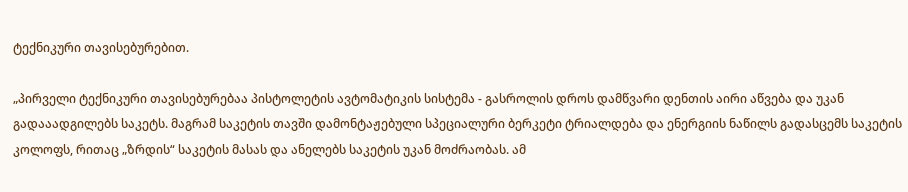ტექნიკური თავისებურებით.

„პირველი ტექნიკური თავისებურებაა პისტოლეტის ავტომატიკის სისტემა - გასროლის დროს დამწვარი დენთის აირი აწვება და უკან გადააადგილებს საკეტს. მაგრამ საკეტის თავში დამონტაჟებული სპეციალური ბერკეტი ტრიალდება და ენერგიის ნაწილს გადასცემს საკეტის კოლოფს, რითაც „ზრდის“ საკეტის მასას და ანელებს საკეტის უკან მოძრაობას. ამ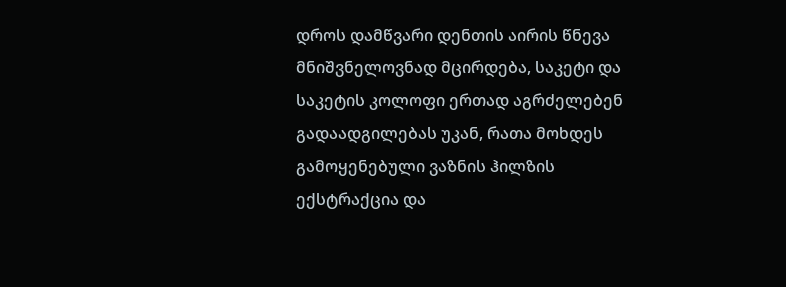დროს დამწვარი დენთის აირის წნევა მნიშვნელოვნად მცირდება, საკეტი და საკეტის კოლოფი ერთად აგრძელებენ გადაადგილებას უკან, რათა მოხდეს გამოყენებული ვაზნის ჰილზის ექსტრაქცია და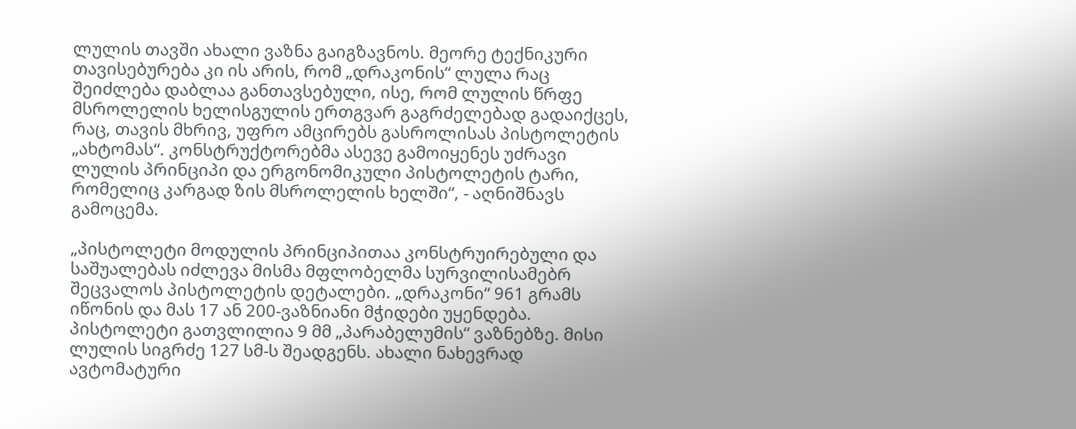ლულის თავში ახალი ვაზნა გაიგზავნოს. მეორე ტექნიკური თავისებურება კი ის არის, რომ „დრაკონის“ ლულა რაც შეიძლება დაბლაა განთავსებული, ისე, რომ ლულის წრფე მსროლელის ხელისგულის ერთგვარ გაგრძელებად გადაიქცეს, რაც, თავის მხრივ, უფრო ამცირებს გასროლისას პისტოლეტის „ახტომას“. კონსტრუქტორებმა ასევე გამოიყენეს უძრავი ლულის პრინციპი და ერგონომიკული პისტოლეტის ტარი, რომელიც კარგად ზის მსროლელის ხელში“, - აღნიშნავს გამოცემა.

„პისტოლეტი მოდულის პრინციპითაა კონსტრუირებული და საშუალებას იძლევა მისმა მფლობელმა სურვილისამებრ შეცვალოს პისტოლეტის დეტალები. „დრაკონი“ 961 გრამს იწონის და მას 17 ან 200-ვაზნიანი მჭიდები უყენდება. პისტოლეტი გათვლილია 9 მმ „პარაბელუმის“ ვაზნებზე. მისი ლულის სიგრძე 127 სმ-ს შეადგენს. ახალი ნახევრად ავტომატური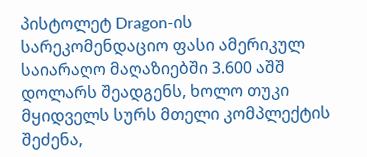პისტოლეტ Dragon-ის სარეკომენდაციო ფასი ამერიკულ საიარაღო მაღაზიებში 3.600 აშშ დოლარს შეადგენს, ხოლო თუკი მყიდველს სურს მთელი კომპლექტის შეძენა,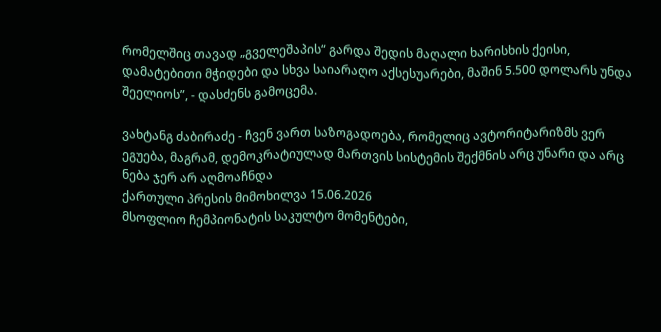რომელშიც თავად „გველეშაპის“ გარდა შედის მაღალი ხარისხის ქეისი, დამატებითი მჭიდები და სხვა საიარაღო აქსესუარები, მაშინ 5.500 დოლარს უნდა შეელიოს”, - დასძენს გამოცემა.

ვახტანგ ძაბირაძე - ჩვენ ვართ საზოგადოება, რომელიც ავტორიტარიზმს ვერ ეგუება, მაგრამ, დემოკრატიულად მართვის სისტემის შექმნის არც უნარი და არც ნება ჯერ არ აღმოაჩნდა
ქართული პრესის მიმოხილვა 15.06.2026
მსოფლიო ჩემპიონატის საკულტო მომენტები,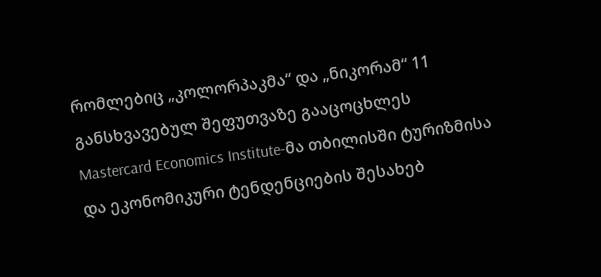რომლებიც „კოლორპაკმა“ და „ნიკორამ“ 11 განსხვავებულ შეფუთვაზე გააცოცხლეს
Mastercard Economics Institute-მა თბილისში ტურიზმისა და ეკონომიკური ტენდენციების შესახებ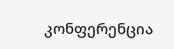კონფერენცია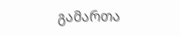გამართა